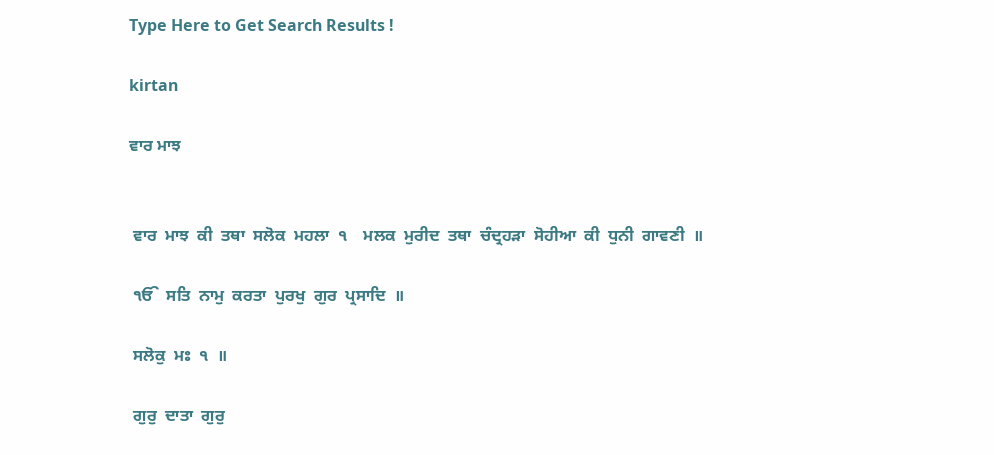Type Here to Get Search Results !

kirtan

ਵਾਰ ਮਾਝ


 ਵਾਰ  ਮਾਝ  ਕੀ  ਤਥਾ  ਸਲੋਕ  ਮਹਲਾ  ੧    ਮਲਕ  ਮੁਰੀਦ  ਤਥਾ  ਚੰਦ੍ਰਹੜਾ  ਸੋਹੀਆ  ਕੀ  ਧੁਨੀ  ਗਾਵਣੀ  ॥

 ੴ  ਸਤਿ  ਨਾਮੁ  ਕਰਤਾ  ਪੁਰਖੁ  ਗੁਰ  ਪ੍ਰਸਾਦਿ  ॥

 ਸਲੋਕੁ  ਮਃ  ੧  ॥

 ਗੁਰੁ  ਦਾਤਾ  ਗੁਰੁ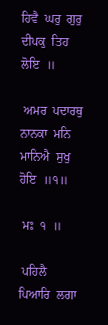ਹਿਵੈ  ਘਰੁ  ਗੁਰੁ  ਦੀਪਕੁ  ਤਿਹ  ਲੋਇ  ॥

 ਅਮਰ  ਪਦਾਰਥੁ  ਨਾਨਕਾ  ਮਨਿ  ਮਾਨਿਐ  ਸੁਖੁ  ਹੋਇ  ॥੧॥

 ਮਃ  ੧  ॥

 ਪਹਿਲੈ  ਪਿਆਰਿ  ਲਗਾ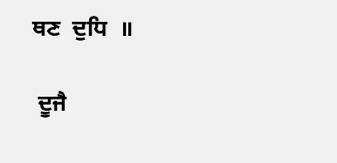ਥਣ  ਦੁਧਿ  ॥

 ਦੂਜੈ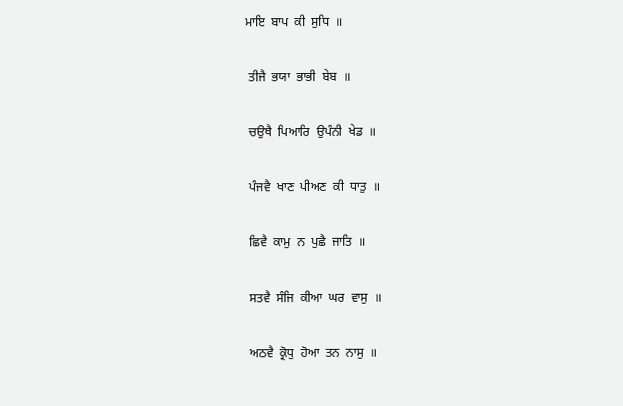ਮਾਇ  ਬਾਪ  ਕੀ  ਸੁਧਿ  ॥

 ਤੀਜੈ  ਭਯਾ  ਭਾਭੀ  ਬੇਬ  ॥

 ਚਉਥੈ  ਪਿਆਰਿ  ਉਪੰਨੀ  ਖੇਡ  ॥

 ਪੰਜਵੈ  ਖਾਣ  ਪੀਅਣ  ਕੀ  ਧਾਤੁ  ॥

 ਛਿਵੈ  ਕਾਮੁ  ਨ  ਪੁਛੈ  ਜਾਤਿ  ॥

 ਸਤਵੈ  ਸੰਜਿ  ਕੀਆ  ਘਰ  ਵਾਸੁ  ॥

 ਅਠਵੈ  ਕ੍ਰੋਧੁ  ਹੋਆ  ਤਨ  ਨਾਸੁ  ॥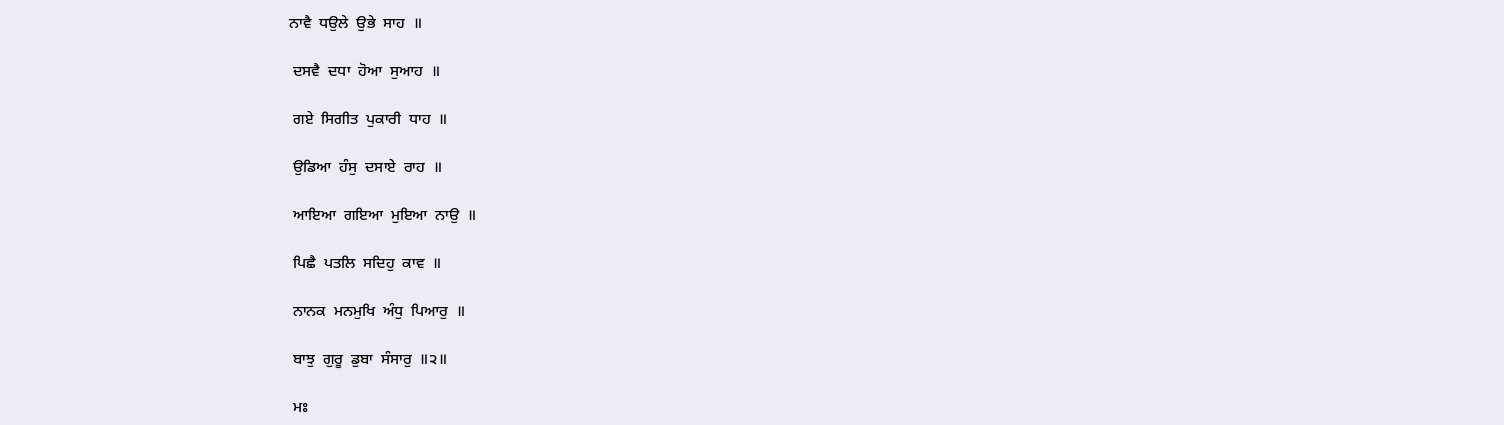ਨਾਵੈ  ਧਉਲੇ  ਉਭੇ  ਸਾਹ  ॥

 ਦਸਵੈ  ਦਧਾ  ਹੋਆ  ਸੁਆਹ  ॥

 ਗਏ  ਸਿਗੀਤ  ਪੁਕਾਰੀ  ਧਾਹ  ॥

 ਉਡਿਆ  ਹੰਸੁ  ਦਸਾਏ  ਰਾਹ  ॥

 ਆਇਆ  ਗਇਆ  ਮੁਇਆ  ਨਾਉ  ॥

 ਪਿਛੈ  ਪਤਲਿ  ਸਦਿਹੁ  ਕਾਵ  ॥

 ਨਾਨਕ  ਮਨਮੁਖਿ  ਅੰਧੁ  ਪਿਆਰੁ  ॥

 ਬਾਝੁ  ਗੁਰੂ  ਡੁਬਾ  ਸੰਸਾਰੁ  ॥੨॥

 ਮਃ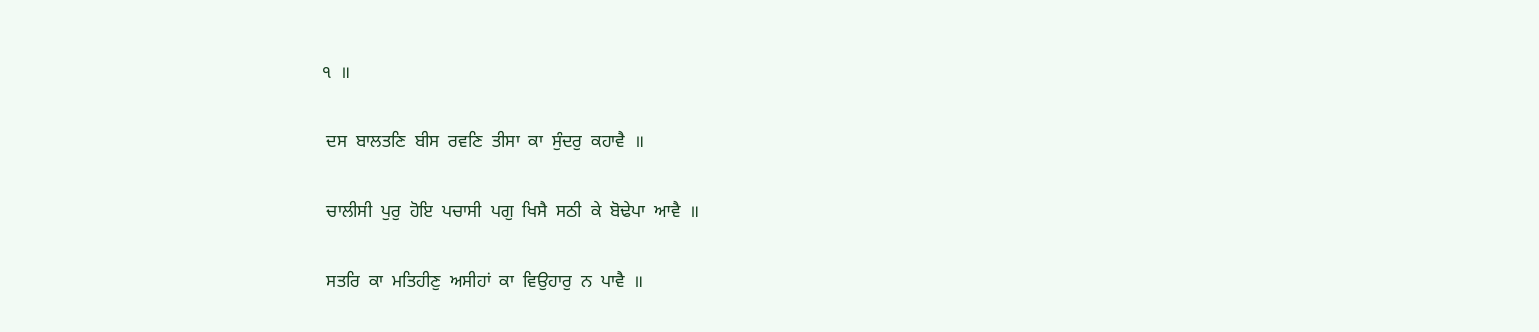੧  ॥

 ਦਸ  ਬਾਲਤਣਿ  ਬੀਸ  ਰਵਣਿ  ਤੀਸਾ  ਕਾ  ਸੁੰਦਰੁ  ਕਹਾਵੈ  ॥

 ਚਾਲੀਸੀ  ਪੁਰੁ  ਹੋਇ  ਪਚਾਸੀ  ਪਗੁ  ਖਿਸੈ  ਸਠੀ  ਕੇ  ਬੋਢੇਪਾ  ਆਵੈ  ॥

 ਸਤਰਿ  ਕਾ  ਮਤਿਹੀਣੁ  ਅਸੀਹਾਂ  ਕਾ  ਵਿਉਹਾਰੁ  ਨ  ਪਾਵੈ  ॥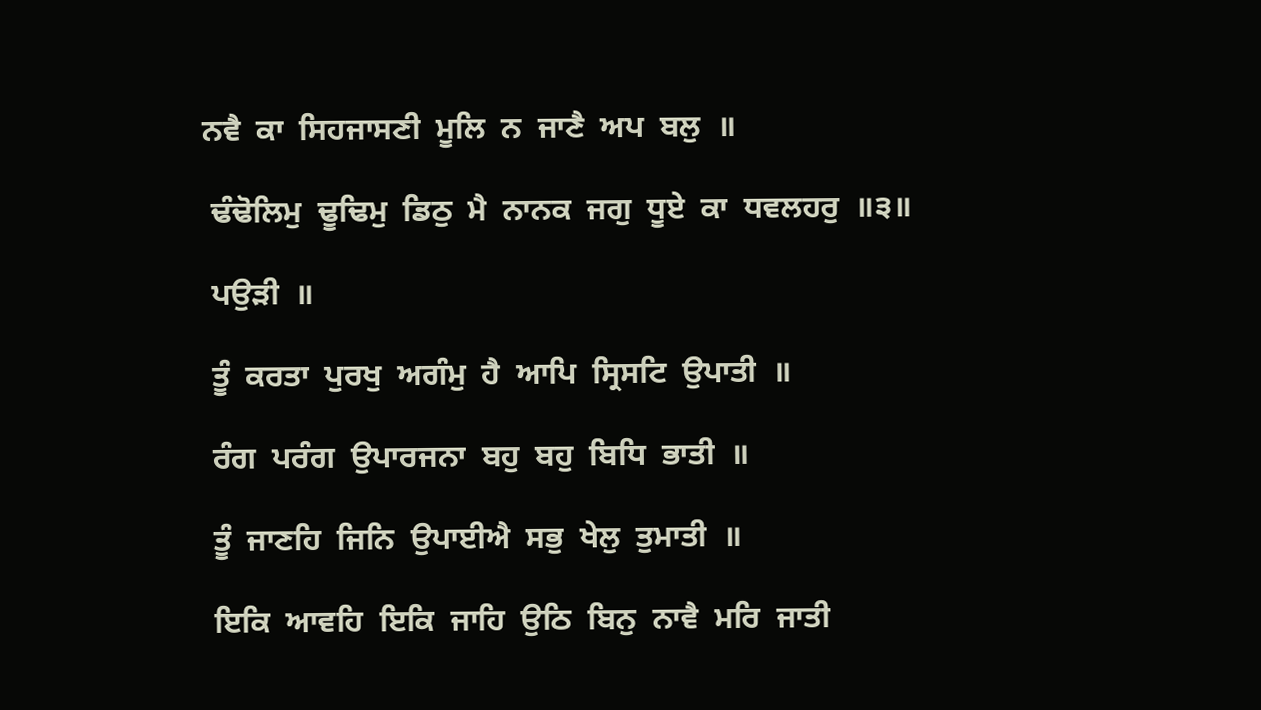ਨਵੈ  ਕਾ  ਸਿਹਜਾਸਣੀ  ਮੂਲਿ  ਨ  ਜਾਣੈ  ਅਪ  ਬਲੁ  ॥

 ਢੰਢੋਲਿਮੁ  ਢੂਢਿਮੁ  ਡਿਠੁ  ਮੈ  ਨਾਨਕ  ਜਗੁ  ਧੂਏ  ਕਾ  ਧਵਲਹਰੁ  ॥੩॥

 ਪਉੜੀ  ॥

 ਤੂੰ  ਕਰਤਾ  ਪੁਰਖੁ  ਅਗੰਮੁ  ਹੈ  ਆਪਿ  ਸ੍ਰਿਸਟਿ  ਉਪਾਤੀ  ॥

 ਰੰਗ  ਪਰੰਗ  ਉਪਾਰਜਨਾ  ਬਹੁ  ਬਹੁ  ਬਿਧਿ  ਭਾਤੀ  ॥

 ਤੂੰ  ਜਾਣਹਿ  ਜਿਨਿ  ਉਪਾਈਐ  ਸਭੁ  ਖੇਲੁ  ਤੁਮਾਤੀ  ॥

 ਇਕਿ  ਆਵਹਿ  ਇਕਿ  ਜਾਹਿ  ਉਠਿ  ਬਿਨੁ  ਨਾਵੈ  ਮਰਿ  ਜਾਤੀ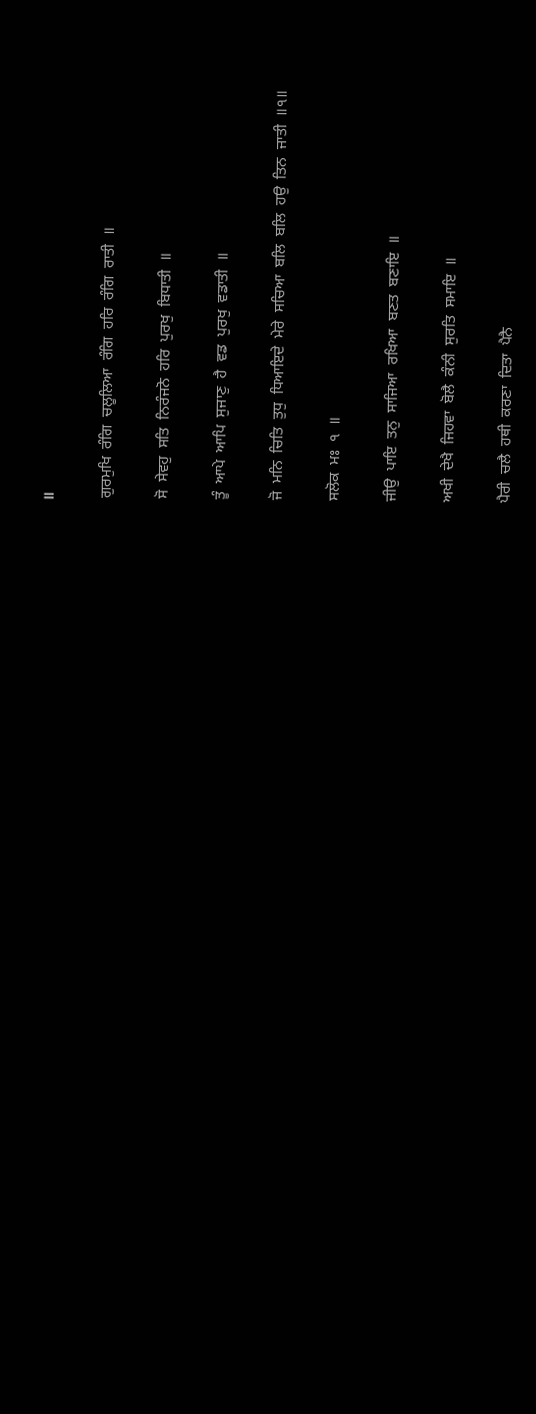॥

 ਗੁਰਮੁਖਿ  ਰੰਗਿ  ਚਲੂਲਿਆ  ਰੰਗਿ  ਹਰਿ  ਰੰਗਿ  ਰਾਤੀ  ॥

 ਸੋ  ਸੇਵਹੁ  ਸਤਿ  ਨਿਰੰਜਨੋ  ਹਰਿ  ਪੁਰਖੁ  ਬਿਧਾਤੀ  ॥

 ਤੂੰ  ਆਪੇ  ਆਪਿ  ਸੁਜਾਣੁ  ਹੈ  ਵਡ  ਪੁਰਖੁ  ਵਡਾਤੀ  ॥

 ਜੋ  ਮਨਿ  ਚਿਤਿ  ਤੁਧੁ  ਧਿਆਇਦੇ  ਮੇਰੇ  ਸਚਿਆ  ਬਲਿ  ਬਲਿ  ਹਉ  ਤਿਨ  ਜਾਤੀ  ॥੧॥

 ਸਲੋਕ  ਮਃ  ੧  ॥

 ਜੀਉ  ਪਾਇ  ਤਨੁ  ਸਾਜਿਆ  ਰਖਿਆ  ਬਣਤ  ਬਣਾਇ  ॥

 ਅਖੀ  ਦੇਖੈ  ਜਿਹਵਾ  ਬੋਲੈ  ਕੰਨੀ  ਸੁਰਤਿ  ਸਮਾਇ  ॥

 ਪੈਰੀ  ਚਲੈ  ਹਥੀ  ਕਰਣਾ  ਦਿਤਾ  ਪੈਨੈ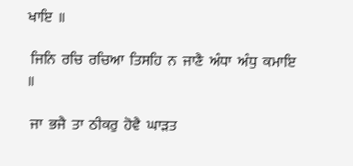ਖਾਇ  ॥

 ਜਿਨਿ  ਰਚਿ  ਰਚਿਆ  ਤਿਸਹਿ  ਨ  ਜਾਣੈ  ਅੰਧਾ  ਅੰਧੁ  ਕਮਾਇ  ॥

 ਜਾ  ਭਜੈ  ਤਾ  ਠੀਕਰੁ  ਹੋਵੈ  ਘਾੜਤ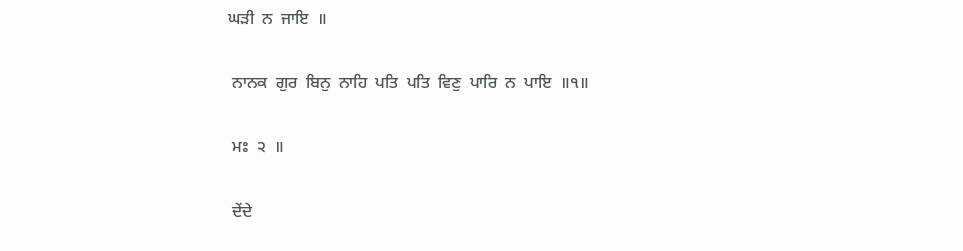ਘੜੀ  ਨ  ਜਾਇ  ॥

 ਨਾਨਕ  ਗੁਰ  ਬਿਨੁ  ਨਾਹਿ  ਪਤਿ  ਪਤਿ  ਵਿਣੁ  ਪਾਰਿ  ਨ  ਪਾਇ  ॥੧॥

 ਮਃ  ੨  ॥

 ਦੇਂਦੇ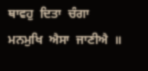ਥਾਵਹੁ  ਦਿਤਾ  ਚੰਗਾ  ਮਨਮੁਖਿ  ਐਸਾ  ਜਾਣੀਐ  ॥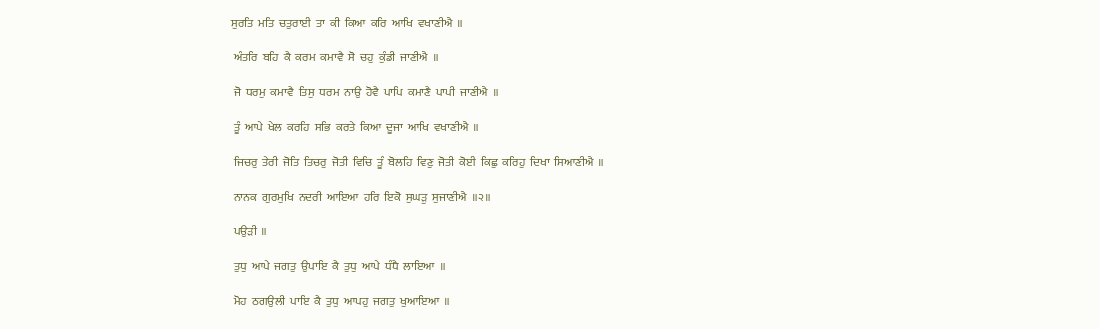ਸੁਰਤਿ  ਮਤਿ  ਚਤੁਰਾਈ  ਤਾ  ਕੀ  ਕਿਆ  ਕਰਿ  ਆਖਿ  ਵਖਾਣੀਐ  ॥

 ਅੰਤਰਿ  ਬਹਿ  ਕੈ  ਕਰਮ  ਕਮਾਵੈ  ਸੋ  ਚਹੁ  ਕੁੰਡੀ  ਜਾਣੀਐ  ॥

 ਜੋ  ਧਰਮੁ  ਕਮਾਵੈ  ਤਿਸੁ  ਧਰਮ  ਨਾਉ  ਹੋਵੈ  ਪਾਪਿ  ਕਮਾਣੈ  ਪਾਪੀ  ਜਾਣੀਐ  ॥

 ਤੂੰ  ਆਪੇ  ਖੇਲ  ਕਰਹਿ  ਸਭਿ  ਕਰਤੇ  ਕਿਆ  ਦੂਜਾ  ਆਖਿ  ਵਖਾਣੀਐ  ॥

 ਜਿਚਰੁ  ਤੇਰੀ  ਜੋਤਿ  ਤਿਚਰੁ  ਜੋਤੀ  ਵਿਚਿ  ਤੂੰ  ਬੋਲਹਿ  ਵਿਣੁ  ਜੋਤੀ  ਕੋਈ  ਕਿਛੁ  ਕਰਿਹੁ  ਦਿਖਾ  ਸਿਆਣੀਐ  ॥

 ਨਾਨਕ  ਗੁਰਮੁਖਿ  ਨਦਰੀ  ਆਇਆ  ਹਰਿ  ਇਕੋ  ਸੁਘੜੁ  ਸੁਜਾਣੀਐ  ॥੨॥

 ਪਉੜੀ  ॥

 ਤੁਧੁ  ਆਪੇ  ਜਗਤੁ  ਉਪਾਇ  ਕੈ  ਤੁਧੁ  ਆਪੇ  ਧੰਧੈ  ਲਾਇਆ  ॥

 ਮੋਹ  ਠਗਉਲੀ  ਪਾਇ  ਕੈ  ਤੁਧੁ  ਆਪਹੁ  ਜਗਤੁ  ਖੁਆਇਆ  ॥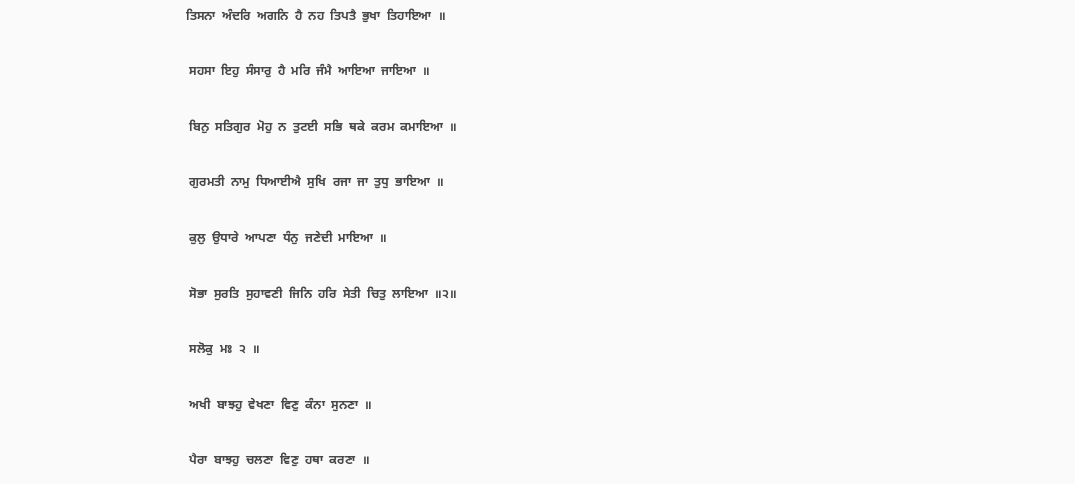ਤਿਸਨਾ  ਅੰਦਰਿ  ਅਗਨਿ  ਹੈ  ਨਹ  ਤਿਪਤੈ  ਭੁਖਾ  ਤਿਹਾਇਆ  ॥

 ਸਹਸਾ  ਇਹੁ  ਸੰਸਾਰੁ  ਹੈ  ਮਰਿ  ਜੰਮੈ  ਆਇਆ  ਜਾਇਆ  ॥

 ਬਿਨੁ  ਸਤਿਗੁਰ  ਮੋਹੁ  ਨ  ਤੁਟਈ  ਸਭਿ  ਥਕੇ  ਕਰਮ  ਕਮਾਇਆ  ॥

 ਗੁਰਮਤੀ  ਨਾਮੁ  ਧਿਆਈਐ  ਸੁਖਿ  ਰਜਾ  ਜਾ  ਤੁਧੁ  ਭਾਇਆ  ॥

 ਕੁਲੁ  ਉਧਾਰੇ  ਆਪਣਾ  ਧੰਨੁ  ਜਣੇਦੀ  ਮਾਇਆ  ॥

 ਸੋਭਾ  ਸੁਰਤਿ  ਸੁਹਾਵਣੀ  ਜਿਨਿ  ਹਰਿ  ਸੇਤੀ  ਚਿਤੁ  ਲਾਇਆ  ॥੨॥

 ਸਲੋਕੁ  ਮਃ  ੨  ॥

 ਅਖੀ  ਬਾਝਹੁ  ਵੇਖਣਾ  ਵਿਣੁ  ਕੰਨਾ  ਸੁਨਣਾ  ॥

 ਪੈਰਾ  ਬਾਝਹੁ  ਚਲਣਾ  ਵਿਣੁ  ਹਥਾ  ਕਰਣਾ  ॥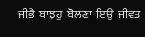ਜੀਭੈ  ਬਾਝਹੁ  ਬੋਲਣਾ  ਇਉ  ਜੀਵਤ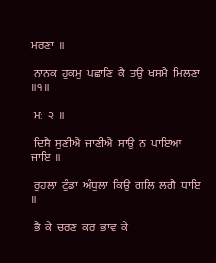ਮਰਣਾ  ॥

 ਨਾਨਕ  ਹੁਕਮੁ  ਪਛਾਣਿ  ਕੈ  ਤਉ  ਖਸਮੈ  ਮਿਲਣਾ  ॥੧॥

 ਮਃ  ੨  ॥

 ਦਿਸੈ  ਸੁਣੀਐ  ਜਾਣੀਐ  ਸਾਉ  ਨ  ਪਾਇਆ  ਜਾਇ  ॥

 ਰੁਹਲਾ  ਟੁੰਡਾ  ਅੰਧੁਲਾ  ਕਿਉ  ਗਲਿ  ਲਗੈ  ਧਾਇ  ॥

 ਭੈ  ਕੇ  ਚਰਣ  ਕਰ  ਭਾਵ  ਕੇ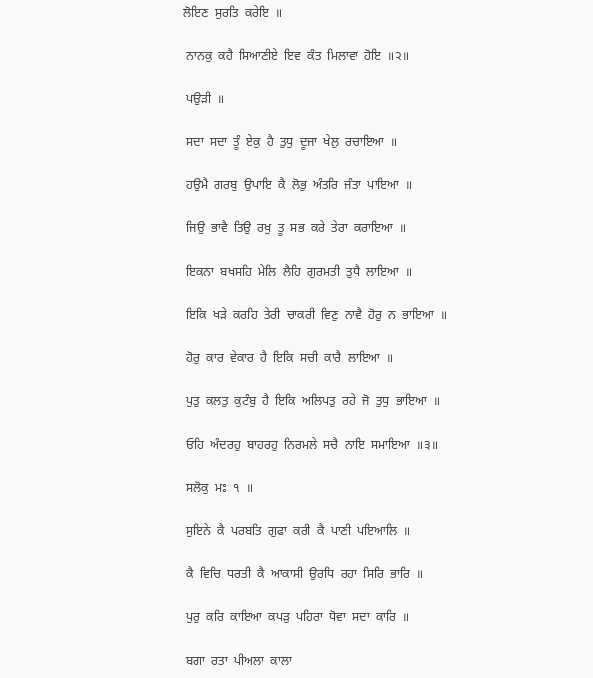ਲੋਇਣ  ਸੁਰਤਿ  ਕਰੇਇ  ॥

 ਨਾਨਕੁ  ਕਹੈ  ਸਿਆਣੀਏ  ਇਵ  ਕੰਤ  ਮਿਲਾਵਾ  ਹੋਇ  ॥੨॥

 ਪਉੜੀ  ॥

 ਸਦਾ  ਸਦਾ  ਤੂੰ  ਏਕੁ  ਹੈ  ਤੁਧੁ  ਦੂਜਾ  ਖੇਲੁ  ਰਚਾਇਆ  ॥

 ਹਉਮੈ  ਗਰਬੁ  ਉਪਾਇ  ਕੈ  ਲੋਭੁ  ਅੰਤਰਿ  ਜੰਤਾ  ਪਾਇਆ  ॥

 ਜਿਉ  ਭਾਵੈ  ਤਿਉ  ਰਖੁ  ਤੂ  ਸਭ  ਕਰੇ  ਤੇਰਾ  ਕਰਾਇਆ  ॥

 ਇਕਨਾ  ਬਖਸਹਿ  ਮੇਲਿ  ਲੈਹਿ  ਗੁਰਮਤੀ  ਤੁਧੈ  ਲਾਇਆ  ॥

 ਇਕਿ  ਖੜੇ  ਕਰਹਿ  ਤੇਰੀ  ਚਾਕਰੀ  ਵਿਣੁ  ਨਾਵੈ  ਹੋਰੁ  ਨ  ਭਾਇਆ  ॥

 ਹੋਰੁ  ਕਾਰ  ਵੇਕਾਰ  ਹੈ  ਇਕਿ  ਸਚੀ  ਕਾਰੈ  ਲਾਇਆ  ॥

 ਪੁਤੁ  ਕਲਤੁ  ਕੁਟੰਬੁ  ਹੈ  ਇਕਿ  ਅਲਿਪਤੁ  ਰਹੇ  ਜੋ  ਤੁਧੁ  ਭਾਇਆ  ॥

 ਓਹਿ  ਅੰਦਰਹੁ  ਬਾਹਰਹੁ  ਨਿਰਮਲੇ  ਸਚੈ  ਨਾਇ  ਸਮਾਇਆ  ॥੩॥

 ਸਲੋਕੁ  ਮਃ  ੧  ॥

 ਸੁਇਨੇ  ਕੈ  ਪਰਬਤਿ  ਗੁਫਾ  ਕਰੀ  ਕੈ  ਪਾਣੀ  ਪਇਆਲਿ  ॥

 ਕੈ  ਵਿਚਿ  ਧਰਤੀ  ਕੈ  ਆਕਾਸੀ  ਉਰਧਿ  ਰਹਾ  ਸਿਰਿ  ਭਾਰਿ  ॥

 ਪੁਰੁ  ਕਰਿ  ਕਾਇਆ  ਕਪੜੁ  ਪਹਿਰਾ  ਧੋਵਾ  ਸਦਾ  ਕਾਰਿ  ॥

 ਬਗਾ  ਰਤਾ  ਪੀਅਲਾ  ਕਾਲਾ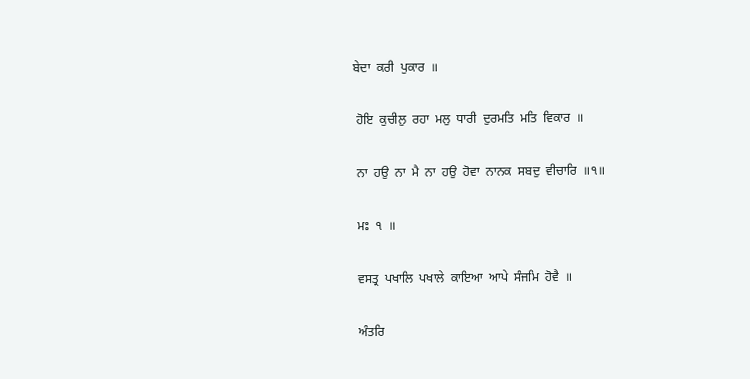ਬੇਦਾ  ਕਰੀ  ਪੁਕਾਰ  ॥

 ਹੋਇ  ਕੁਚੀਲੁ  ਰਹਾ  ਮਲੁ  ਧਾਰੀ  ਦੁਰਮਤਿ  ਮਤਿ  ਵਿਕਾਰ  ॥

 ਨਾ  ਹਉ  ਨਾ  ਮੈ  ਨਾ  ਹਉ  ਹੋਵਾ  ਨਾਨਕ  ਸਬਦੁ  ਵੀਚਾਰਿ  ॥੧॥

 ਮਃ  ੧  ॥

 ਵਸਤ੍ਰ  ਪਖਾਲਿ  ਪਖਾਲੇ  ਕਾਇਆ  ਆਪੇ  ਸੰਜਮਿ  ਹੋਵੈ  ॥

 ਅੰਤਰਿ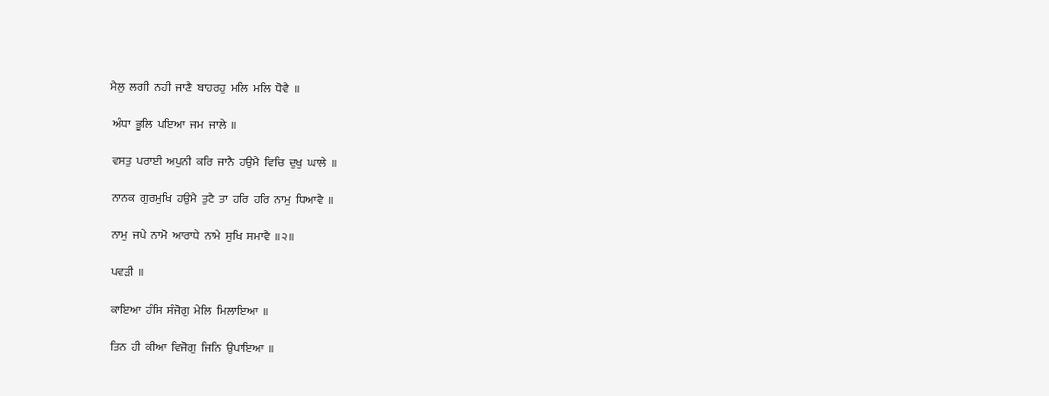ਮੈਲੁ  ਲਗੀ  ਨਹੀ  ਜਾਣੈ  ਬਾਹਰਹੁ  ਮਲਿ  ਮਲਿ  ਧੋਵੈ  ॥

 ਅੰਧਾ  ਭੂਲਿ  ਪਇਆ  ਜਮ  ਜਾਲੇ  ॥

 ਵਸਤੁ  ਪਰਾਈ  ਅਪੁਨੀ  ਕਰਿ  ਜਾਨੈ  ਹਉਮੈ  ਵਿਚਿ  ਦੁਖੁ  ਘਾਲੇ  ॥

 ਨਾਨਕ  ਗੁਰਮੁਖਿ  ਹਉਮੈ  ਤੁਟੈ  ਤਾ  ਹਰਿ  ਹਰਿ  ਨਾਮੁ  ਧਿਆਵੈ  ॥

 ਨਾਮੁ  ਜਪੇ  ਨਾਮੋ  ਆਰਾਧੇ  ਨਾਮੇ  ਸੁਖਿ  ਸਮਾਵੈ  ॥੨॥

 ਪਵੜੀ  ॥

 ਕਾਇਆ  ਹੰਸਿ  ਸੰਜੋਗੁ  ਮੇਲਿ  ਮਿਲਾਇਆ  ॥

 ਤਿਨ  ਹੀ  ਕੀਆ  ਵਿਜੋਗੁ  ਜਿਨਿ  ਉਪਾਇਆ  ॥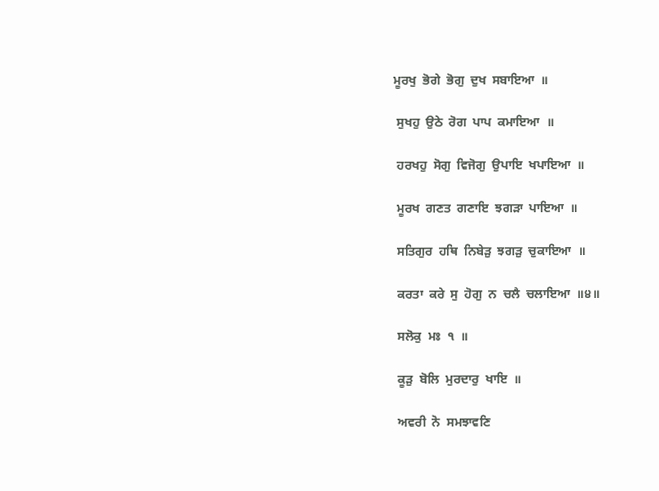ਮੂਰਖੁ  ਭੋਗੇ  ਭੋਗੁ  ਦੁਖ  ਸਬਾਇਆ  ॥

 ਸੁਖਹੁ  ਉਠੇ  ਰੋਗ  ਪਾਪ  ਕਮਾਇਆ  ॥

 ਹਰਖਹੁ  ਸੋਗੁ  ਵਿਜੋਗੁ  ਉਪਾਇ  ਖਪਾਇਆ  ॥

 ਮੂਰਖ  ਗਣਤ  ਗਣਾਇ  ਝਗੜਾ  ਪਾਇਆ  ॥

 ਸਤਿਗੁਰ  ਹਥਿ  ਨਿਬੇੜੁ  ਝਗੜੁ  ਚੁਕਾਇਆ  ॥

 ਕਰਤਾ  ਕਰੇ  ਸੁ  ਹੋਗੁ  ਨ  ਚਲੈ  ਚਲਾਇਆ  ॥੪॥

 ਸਲੋਕੁ  ਮਃ  ੧  ॥

 ਕੂੜੁ  ਬੋਲਿ  ਮੁਰਦਾਰੁ  ਖਾਇ  ॥

 ਅਵਰੀ  ਨੋ  ਸਮਝਾਵਣਿ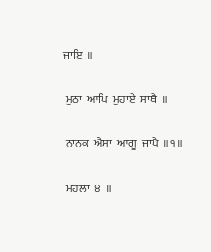ਜਾਇ  ॥

 ਮੁਠਾ  ਆਪਿ  ਮੁਹਾਏ  ਸਾਥੈ  ॥

 ਨਾਨਕ  ਐਸਾ  ਆਗੂ  ਜਾਪੈ  ॥੧॥

 ਮਹਲਾ  ੪  ॥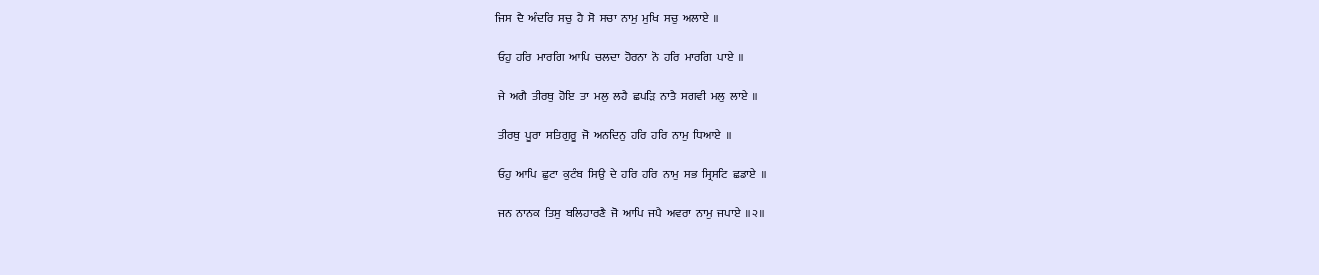ਜਿਸ  ਦੈ  ਅੰਦਰਿ  ਸਚੁ  ਹੈ  ਸੋ  ਸਚਾ  ਨਾਮੁ  ਮੁਖਿ  ਸਚੁ  ਅਲਾਏ  ॥

 ਓਹੁ  ਹਰਿ  ਮਾਰਗਿ  ਆਪਿ  ਚਲਦਾ  ਹੋਰਨਾ  ਨੋ  ਹਰਿ  ਮਾਰਗਿ  ਪਾਏ  ॥

 ਜੇ  ਅਗੈ  ਤੀਰਥੁ  ਹੋਇ  ਤਾ  ਮਲੁ  ਲਹੈ  ਛਪੜਿ  ਨਾਤੈ  ਸਗਵੀ  ਮਲੁ  ਲਾਏ  ॥

 ਤੀਰਥੁ  ਪੂਰਾ  ਸਤਿਗੁਰੂ  ਜੋ  ਅਨਦਿਨੁ  ਹਰਿ  ਹਰਿ  ਨਾਮੁ  ਧਿਆਏ  ॥

 ਓਹੁ  ਆਪਿ  ਛੁਟਾ  ਕੁਟੰਬ  ਸਿਉ  ਦੇ  ਹਰਿ  ਹਰਿ  ਨਾਮੁ  ਸਭ  ਸ੍ਰਿਸਟਿ  ਛਡਾਏ  ॥

 ਜਨ  ਨਾਨਕ  ਤਿਸੁ  ਬਲਿਹਾਰਣੈ  ਜੋ  ਆਪਿ  ਜਪੈ  ਅਵਰਾ  ਨਾਮੁ  ਜਪਾਏ  ॥੨॥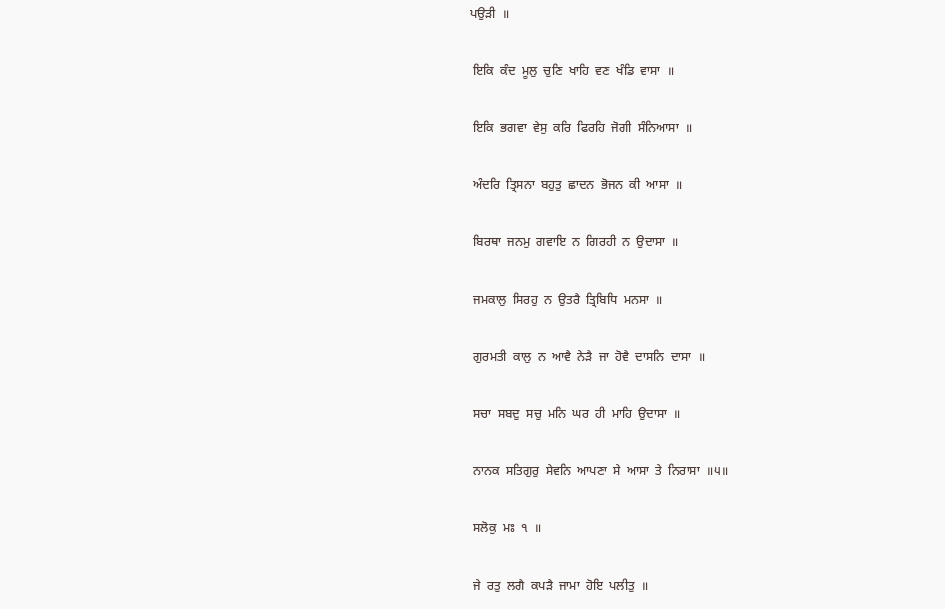ਪਉੜੀ  ॥

 ਇਕਿ  ਕੰਦ  ਮੂਲੁ  ਚੁਣਿ  ਖਾਹਿ  ਵਣ  ਖੰਡਿ  ਵਾਸਾ  ॥

 ਇਕਿ  ਭਗਵਾ  ਵੇਸੁ  ਕਰਿ  ਫਿਰਹਿ  ਜੋਗੀ  ਸੰਨਿਆਸਾ  ॥

 ਅੰਦਰਿ  ਤ੍ਰਿਸਨਾ  ਬਹੁਤੁ  ਛਾਦਨ  ਭੋਜਨ  ਕੀ  ਆਸਾ  ॥

 ਬਿਰਥਾ  ਜਨਮੁ  ਗਵਾਇ  ਨ  ਗਿਰਹੀ  ਨ  ਉਦਾਸਾ  ॥

 ਜਮਕਾਲੁ  ਸਿਰਹੁ  ਨ  ਉਤਰੈ  ਤ੍ਰਿਬਿਧਿ  ਮਨਸਾ  ॥

 ਗੁਰਮਤੀ  ਕਾਲੁ  ਨ  ਆਵੈ  ਨੇੜੈ  ਜਾ  ਹੋਵੈ  ਦਾਸਨਿ  ਦਾਸਾ  ॥

 ਸਚਾ  ਸਬਦੁ  ਸਚੁ  ਮਨਿ  ਘਰ  ਹੀ  ਮਾਹਿ  ਉਦਾਸਾ  ॥

 ਨਾਨਕ  ਸਤਿਗੁਰੁ  ਸੇਵਨਿ  ਆਪਣਾ  ਸੇ  ਆਸਾ  ਤੇ  ਨਿਰਾਸਾ  ॥੫॥

 ਸਲੋਕੁ  ਮਃ  ੧  ॥

 ਜੇ  ਰਤੁ  ਲਗੈ  ਕਪੜੈ  ਜਾਮਾ  ਹੋਇ  ਪਲੀਤੁ  ॥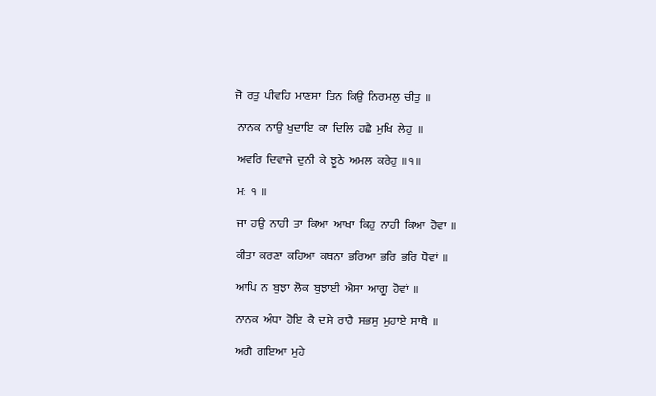ਜੋ  ਰਤੁ  ਪੀਵਹਿ  ਮਾਣਸਾ  ਤਿਨ  ਕਿਉ  ਨਿਰਮਲੁ  ਚੀਤੁ  ॥

 ਨਾਨਕ  ਨਾਉ  ਖੁਦਾਇ  ਕਾ  ਦਿਲਿ  ਹਛੈ  ਮੁਖਿ  ਲੇਹੁ  ॥

 ਅਵਰਿ  ਦਿਵਾਜੇ  ਦੁਨੀ  ਕੇ  ਝੂਠੇ  ਅਮਲ  ਕਰੇਹੁ  ॥੧॥

 ਮਃ  ੧  ॥

 ਜਾ  ਹਉ  ਨਾਹੀ  ਤਾ  ਕਿਆ  ਆਖਾ  ਕਿਹੁ  ਨਾਹੀ  ਕਿਆ  ਹੋਵਾ  ॥

 ਕੀਤਾ  ਕਰਣਾ  ਕਹਿਆ  ਕਥਨਾ  ਭਰਿਆ  ਭਰਿ  ਭਰਿ  ਧੋਵਾਂ  ॥

 ਆਪਿ  ਨ  ਬੁਝਾ  ਲੋਕ  ਬੁਝਾਈ  ਐਸਾ  ਆਗੂ  ਹੋਵਾਂ  ॥

 ਨਾਨਕ  ਅੰਧਾ  ਹੋਇ  ਕੈ  ਦਸੇ  ਰਾਹੈ  ਸਭਸੁ  ਮੁਹਾਏ  ਸਾਥੈ  ॥

 ਅਗੈ  ਗਇਆ  ਮੁਹੇ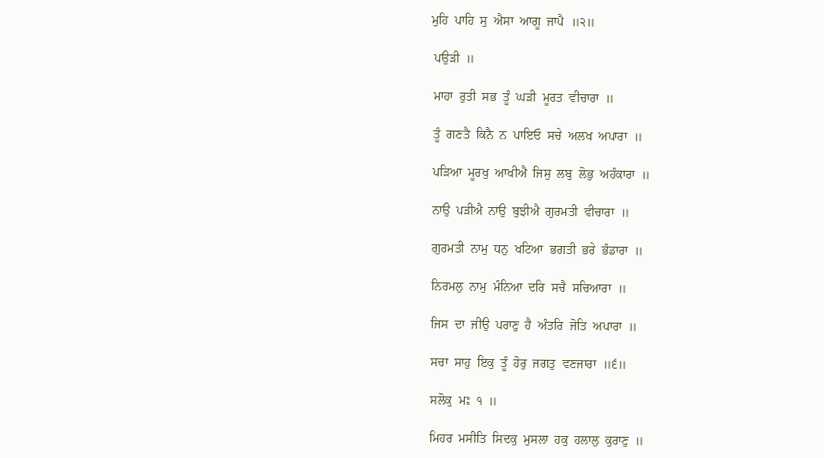ਮੁਹਿ  ਪਾਹਿ  ਸੁ  ਐਸਾ  ਆਗੂ  ਜਾਪੈ  ॥੨॥

 ਪਉੜੀ  ॥

 ਮਾਹਾ  ਰੁਤੀ  ਸਭ  ਤੂੰ  ਘੜੀ  ਮੂਰਤ  ਵੀਚਾਰਾ  ॥

 ਤੂੰ  ਗਣਤੈ  ਕਿਨੈ  ਨ  ਪਾਇਓ  ਸਚੇ  ਅਲਖ  ਅਪਾਰਾ  ॥

 ਪੜਿਆ  ਮੂਰਖੁ  ਆਖੀਐ  ਜਿਸੁ  ਲਬੁ  ਲੋਭੁ  ਅਹੰਕਾਰਾ  ॥

 ਨਾਉ  ਪੜੀਐ  ਨਾਉ  ਬੁਝੀਐ  ਗੁਰਮਤੀ  ਵੀਚਾਰਾ  ॥

 ਗੁਰਮਤੀ  ਨਾਮੁ  ਧਨੁ  ਖਟਿਆ  ਭਗਤੀ  ਭਰੇ  ਭੰਡਾਰਾ  ॥

 ਨਿਰਮਲੁ  ਨਾਮੁ  ਮੰਨਿਆ  ਦਰਿ  ਸਚੈ  ਸਚਿਆਰਾ  ॥

 ਜਿਸ  ਦਾ  ਜੀਉ  ਪਰਾਣੁ  ਹੈ  ਅੰਤਰਿ  ਜੋਤਿ  ਅਪਾਰਾ  ॥

 ਸਚਾ  ਸਾਹੁ  ਇਕੁ  ਤੂੰ  ਹੋਰੁ  ਜਗਤੁ  ਵਣਜਾਰਾ  ॥੬॥

 ਸਲੋਕੁ  ਮਃ  ੧  ॥

 ਮਿਹਰ  ਮਸੀਤਿ  ਸਿਦਕੁ  ਮੁਸਲਾ  ਹਕੁ  ਹਲਾਲੁ  ਕੁਰਾਣੁ  ॥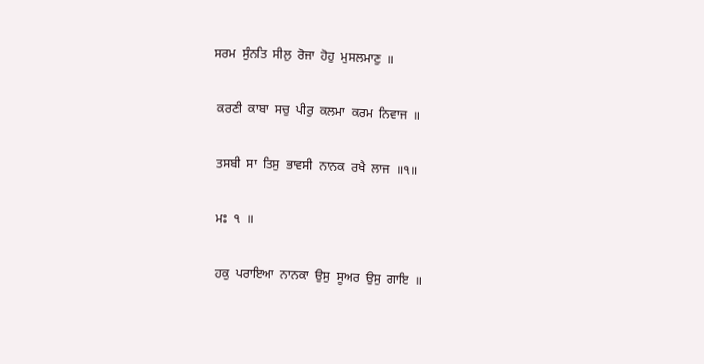ਸਰਮ  ਸੁੰਨਤਿ  ਸੀਲੁ  ਰੋਜਾ  ਹੋਹੁ  ਮੁਸਲਮਾਣੁ  ॥

 ਕਰਣੀ  ਕਾਬਾ  ਸਚੁ  ਪੀਰੁ  ਕਲਮਾ  ਕਰਮ  ਨਿਵਾਜ  ॥

 ਤਸਬੀ  ਸਾ  ਤਿਸੁ  ਭਾਵਸੀ  ਨਾਨਕ  ਰਖੈ  ਲਾਜ  ॥੧॥

 ਮਃ  ੧  ॥

 ਹਕੁ  ਪਰਾਇਆ  ਨਾਨਕਾ  ਉਸੁ  ਸੂਅਰ  ਉਸੁ  ਗਾਇ  ॥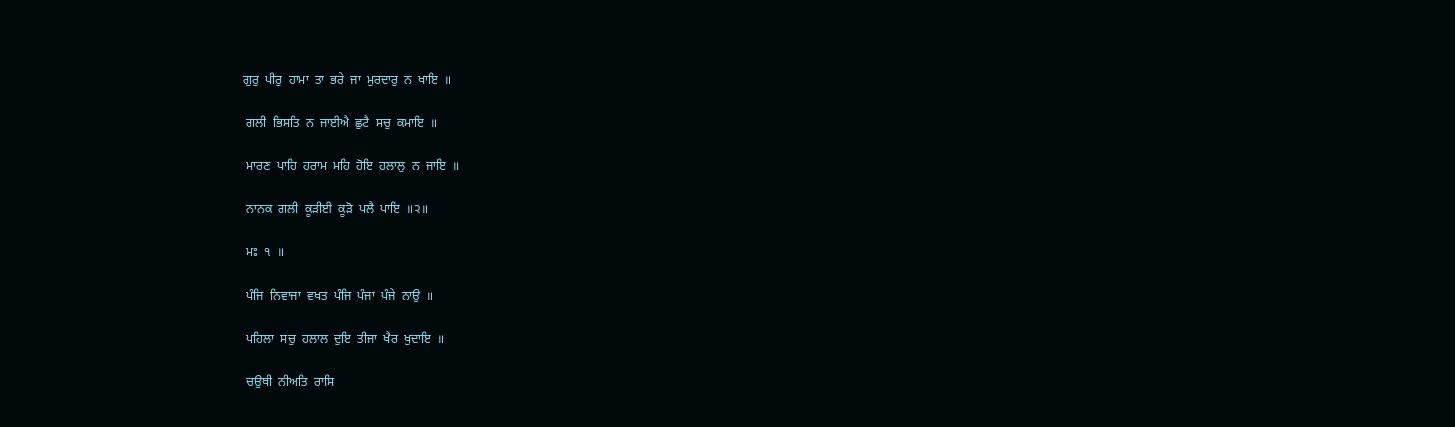ਗੁਰੁ  ਪੀਰੁ  ਹਾਮਾ  ਤਾ  ਭਰੇ  ਜਾ  ਮੁਰਦਾਰੁ  ਨ  ਖਾਇ  ॥

 ਗਲੀ  ਭਿਸਤਿ  ਨ  ਜਾਈਐ  ਛੁਟੈ  ਸਚੁ  ਕਮਾਇ  ॥

 ਮਾਰਣ  ਪਾਹਿ  ਹਰਾਮ  ਮਹਿ  ਹੋਇ  ਹਲਾਲੁ  ਨ  ਜਾਇ  ॥

 ਨਾਨਕ  ਗਲੀ  ਕੂੜੀਈ  ਕੂੜੋ  ਪਲੈ  ਪਾਇ  ॥੨॥

 ਮਃ  ੧  ॥

 ਪੰਜਿ  ਨਿਵਾਜਾ  ਵਖਤ  ਪੰਜਿ  ਪੰਜਾ  ਪੰਜੇ  ਨਾਉ  ॥

 ਪਹਿਲਾ  ਸਚੁ  ਹਲਾਲ  ਦੁਇ  ਤੀਜਾ  ਖੈਰ  ਖੁਦਾਇ  ॥

 ਚਉਥੀ  ਨੀਅਤਿ  ਰਾਸਿ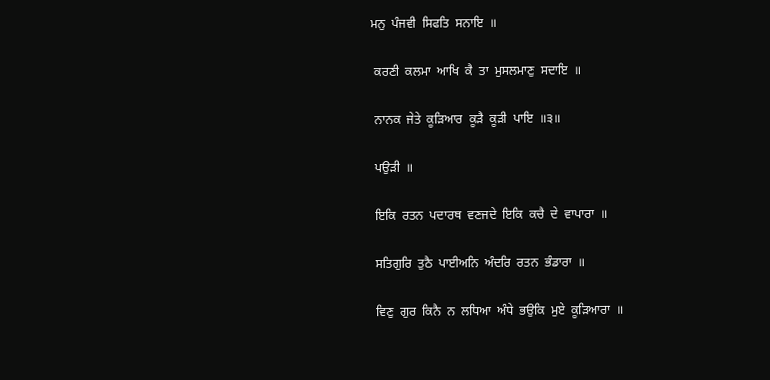ਮਨੁ  ਪੰਜਵੀ  ਸਿਫਤਿ  ਸਨਾਇ  ॥

 ਕਰਣੀ  ਕਲਮਾ  ਆਖਿ  ਕੈ  ਤਾ  ਮੁਸਲਮਾਣੁ  ਸਦਾਇ  ॥

 ਨਾਨਕ  ਜੇਤੇ  ਕੂੜਿਆਰ  ਕੂੜੈ  ਕੂੜੀ  ਪਾਇ  ॥੩॥

 ਪਉੜੀ  ॥

 ਇਕਿ  ਰਤਨ  ਪਦਾਰਥ  ਵਣਜਦੇ  ਇਕਿ  ਕਚੈ  ਦੇ  ਵਾਪਾਰਾ  ॥

 ਸਤਿਗੁਰਿ  ਤੁਠੈ  ਪਾਈਅਨਿ  ਅੰਦਰਿ  ਰਤਨ  ਭੰਡਾਰਾ  ॥

 ਵਿਣੁ  ਗੁਰ  ਕਿਨੈ  ਨ  ਲਧਿਆ  ਅੰਧੇ  ਭਉਕਿ  ਮੁਏ  ਕੂੜਿਆਰਾ  ॥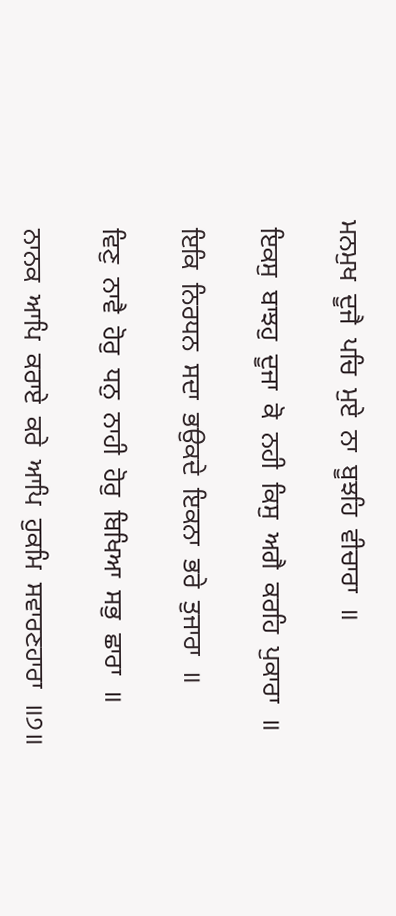ਮਨਮੁਖ  ਦੂਜੈ  ਪਚਿ  ਮੁਏ  ਨਾ  ਬੂਝਹਿ  ਵੀਚਾਰਾ  ॥

 ਇਕਸੁ  ਬਾਝਹੁ  ਦੂਜਾ  ਕੋ  ਨਹੀ  ਕਿਸੁ  ਅਗੈ  ਕਰਹਿ  ਪੁਕਾਰਾ  ॥

 ਇਕਿ  ਨਿਰਧਨ  ਸਦਾ  ਭਉਕਦੇ  ਇਕਨਾ  ਭਰੇ  ਤੁਜਾਰਾ  ॥

 ਵਿਣੁ  ਨਾਵੈ  ਹੋਰੁ  ਧਨੁ  ਨਾਹੀ  ਹੋਰੁ  ਬਿਖਿਆ  ਸਭੁ  ਛਾਰਾ  ॥

 ਨਾਨਕ  ਆਪਿ  ਕਰਾਏ  ਕਰੇ  ਆਪਿ  ਹੁਕਮਿ  ਸਵਾਰਣਹਾਰਾ  ॥੭॥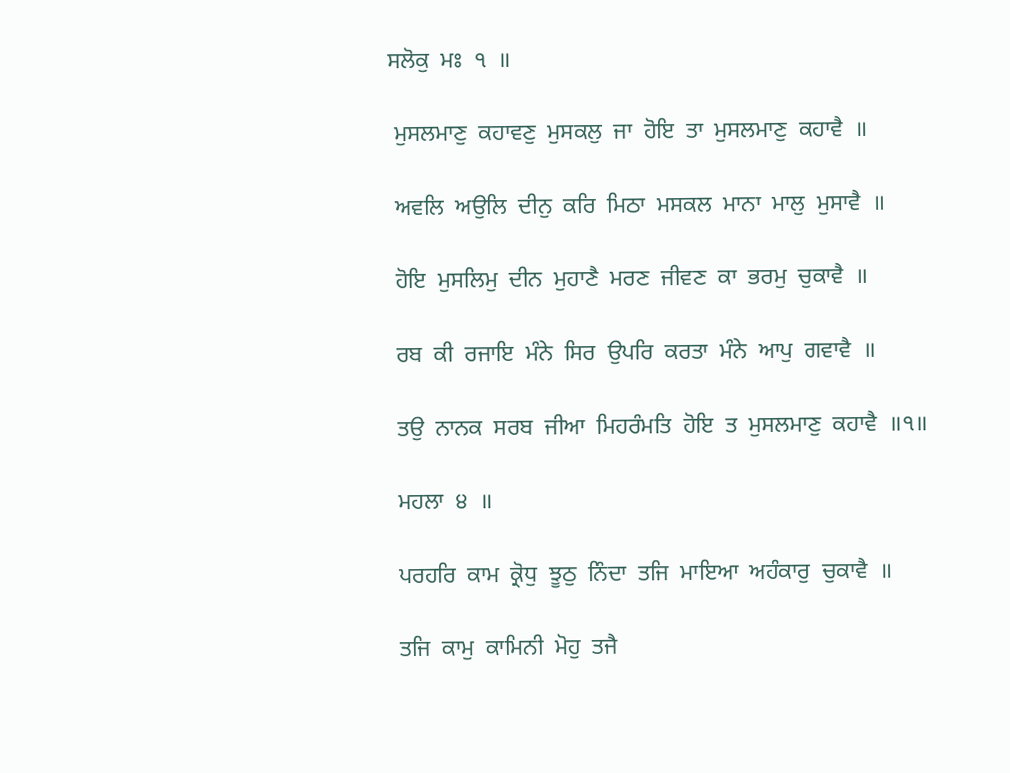ਸਲੋਕੁ  ਮਃ  ੧  ॥

 ਮੁਸਲਮਾਣੁ  ਕਹਾਵਣੁ  ਮੁਸਕਲੁ  ਜਾ  ਹੋਇ  ਤਾ  ਮੁਸਲਮਾਣੁ  ਕਹਾਵੈ  ॥

 ਅਵਲਿ  ਅਉਲਿ  ਦੀਨੁ  ਕਰਿ  ਮਿਠਾ  ਮਸਕਲ  ਮਾਨਾ  ਮਾਲੁ  ਮੁਸਾਵੈ  ॥

 ਹੋਇ  ਮੁਸਲਿਮੁ  ਦੀਨ  ਮੁਹਾਣੈ  ਮਰਣ  ਜੀਵਣ  ਕਾ  ਭਰਮੁ  ਚੁਕਾਵੈ  ॥

 ਰਬ  ਕੀ  ਰਜਾਇ  ਮੰਨੇ  ਸਿਰ  ਉਪਰਿ  ਕਰਤਾ  ਮੰਨੇ  ਆਪੁ  ਗਵਾਵੈ  ॥

 ਤਉ  ਨਾਨਕ  ਸਰਬ  ਜੀਆ  ਮਿਹਰੰਮਤਿ  ਹੋਇ  ਤ  ਮੁਸਲਮਾਣੁ  ਕਹਾਵੈ  ॥੧॥

 ਮਹਲਾ  ੪  ॥

 ਪਰਹਰਿ  ਕਾਮ  ਕ੍ਰੋਧੁ  ਝੂਠੁ  ਨਿੰਦਾ  ਤਜਿ  ਮਾਇਆ  ਅਹੰਕਾਰੁ  ਚੁਕਾਵੈ  ॥

 ਤਜਿ  ਕਾਮੁ  ਕਾਮਿਨੀ  ਮੋਹੁ  ਤਜੈ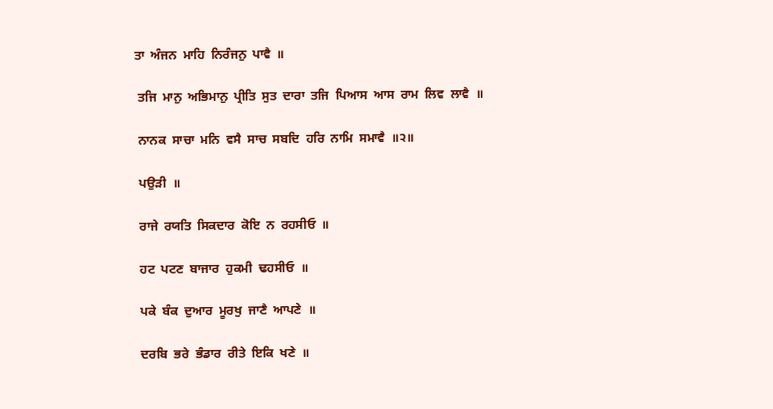ਤਾ  ਅੰਜਨ  ਮਾਹਿ  ਨਿਰੰਜਨੁ  ਪਾਵੈ  ॥

 ਤਜਿ  ਮਾਨੁ  ਅਭਿਮਾਨੁ  ਪ੍ਰੀਤਿ  ਸੁਤ  ਦਾਰਾ  ਤਜਿ  ਪਿਆਸ  ਆਸ  ਰਾਮ  ਲਿਵ  ਲਾਵੈ  ॥

 ਨਾਨਕ  ਸਾਚਾ  ਮਨਿ  ਵਸੈ  ਸਾਚ  ਸਬਦਿ  ਹਰਿ  ਨਾਮਿ  ਸਮਾਵੈ  ॥੨॥

 ਪਉੜੀ  ॥

 ਰਾਜੇ  ਰਯਤਿ  ਸਿਕਦਾਰ  ਕੋਇ  ਨ  ਰਹਸੀਓ  ॥

 ਹਟ  ਪਟਣ  ਬਾਜਾਰ  ਹੁਕਮੀ  ਢਹਸੀਓ  ॥

 ਪਕੇ  ਬੰਕ  ਦੁਆਰ  ਮੂਰਖੁ  ਜਾਣੈ  ਆਪਣੇ  ॥

 ਦਰਬਿ  ਭਰੇ  ਭੰਡਾਰ  ਰੀਤੇ  ਇਕਿ  ਖਣੇ  ॥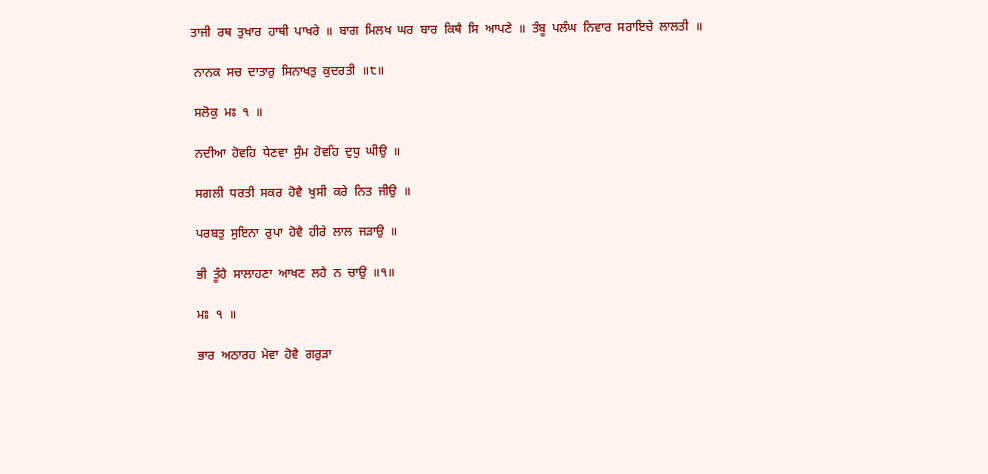ਤਾਜੀ  ਰਥ  ਤੁਖਾਰ  ਹਾਥੀ  ਪਾਖਰੇ  ॥  ਬਾਗ  ਮਿਲਖ  ਘਰ  ਬਾਰ  ਕਿਥੈ  ਸਿ  ਆਪਣੇ  ॥  ਤੰਬੂ  ਪਲੰਘ  ਨਿਵਾਰ  ਸਰਾਇਚੇ  ਲਾਲਤੀ  ॥

 ਨਾਨਕ  ਸਚ  ਦਾਤਾਰੁ  ਸਿਨਾਖਤੁ  ਕੁਦਰਤੀ  ॥੮॥

 ਸਲੋਕੁ  ਮਃ  ੧  ॥

 ਨਦੀਆ  ਹੋਵਹਿ  ਧੇਣਵਾ  ਸੁੰਮ  ਹੋਵਹਿ  ਦੁਧੁ  ਘੀਉ  ॥

 ਸਗਲੀ  ਧਰਤੀ  ਸਕਰ  ਹੋਵੈ  ਖੁਸੀ  ਕਰੇ  ਨਿਤ  ਜੀਉ  ॥

 ਪਰਬਤੁ  ਸੁਇਨਾ  ਰੁਪਾ  ਹੋਵੈ  ਹੀਰੇ  ਲਾਲ  ਜੜਾਉ  ॥

 ਭੀ  ਤੂੰਹੈ  ਸਾਲਾਹਣਾ  ਆਖਣ  ਲਹੈ  ਨ  ਚਾਉ  ॥੧॥

 ਮਃ  ੧  ॥

 ਭਾਰ  ਅਠਾਰਹ  ਮੇਵਾ  ਹੋਵੈ  ਗਰੁੜਾ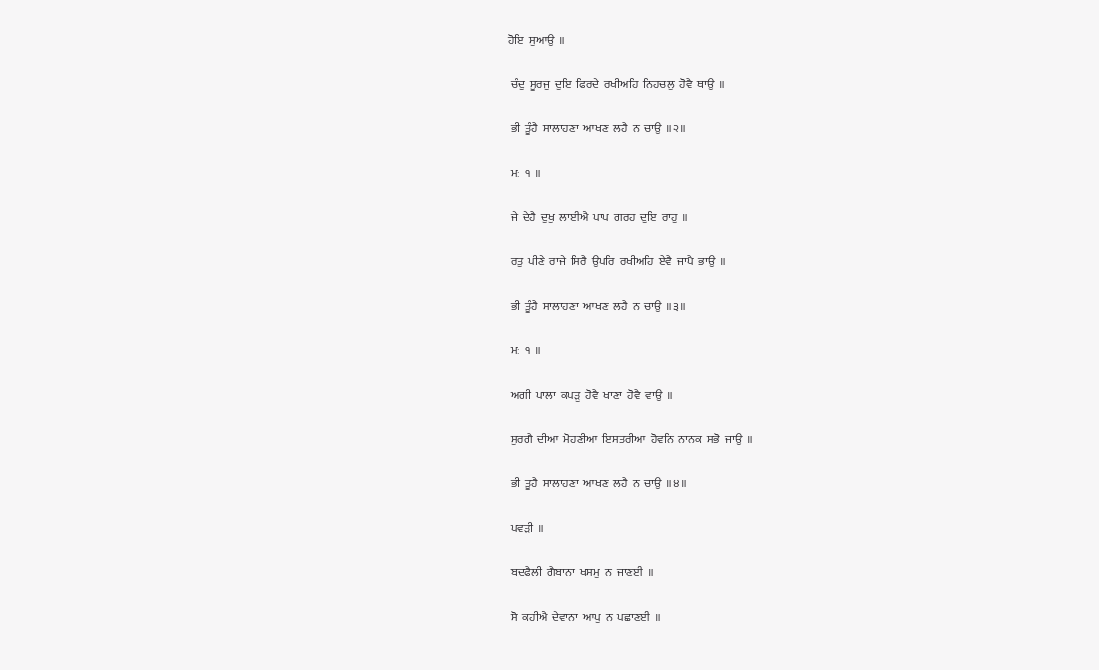ਹੋਇ  ਸੁਆਉ  ॥

 ਚੰਦੁ  ਸੂਰਜੁ  ਦੁਇ  ਫਿਰਦੇ  ਰਖੀਅਹਿ  ਨਿਹਚਲੁ  ਹੋਵੈ  ਥਾਉ  ॥

 ਭੀ  ਤੂੰਹੈ  ਸਾਲਾਹਣਾ  ਆਖਣ  ਲਹੈ  ਨ  ਚਾਉ  ॥੨॥

 ਮਃ  ੧  ॥

 ਜੇ  ਦੇਹੈ  ਦੁਖੁ  ਲਾਈਐ  ਪਾਪ  ਗਰਹ  ਦੁਇ  ਰਾਹੁ  ॥

 ਰਤੁ  ਪੀਣੇ  ਰਾਜੇ  ਸਿਰੈ  ਉਪਰਿ  ਰਖੀਅਹਿ  ਏਵੈ  ਜਾਪੈ  ਭਾਉ  ॥

 ਭੀ  ਤੂੰਹੈ  ਸਾਲਾਹਣਾ  ਆਖਣ  ਲਹੈ  ਨ  ਚਾਉ  ॥੩॥

 ਮਃ  ੧  ॥

 ਅਗੀ  ਪਾਲਾ  ਕਪੜੁ  ਹੋਵੈ  ਖਾਣਾ  ਹੋਵੈ  ਵਾਉ  ॥

 ਸੁਰਗੈ  ਦੀਆ  ਮੋਹਣੀਆ  ਇਸਤਰੀਆ  ਹੋਵਨਿ  ਨਾਨਕ  ਸਭੋ  ਜਾਉ  ॥

 ਭੀ  ਤੂਹੈ  ਸਾਲਾਹਣਾ  ਆਖਣ  ਲਹੈ  ਨ  ਚਾਉ  ॥੪॥

 ਪਵੜੀ  ॥

 ਬਦਫੈਲੀ  ਗੈਬਾਨਾ  ਖਸਮੁ  ਨ  ਜਾਣਈ  ॥

 ਸੋ  ਕਹੀਐ  ਦੇਵਾਨਾ  ਆਪੁ  ਨ  ਪਛਾਣਈ  ॥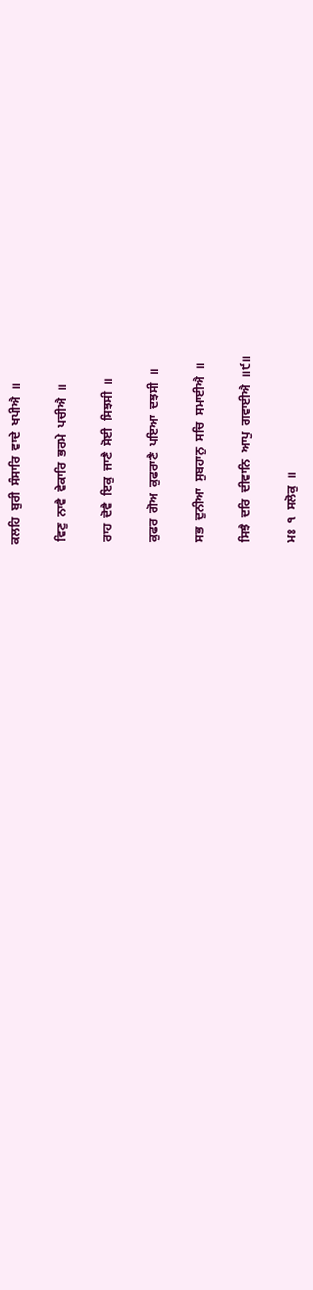ਕਲਹਿ  ਬੁਰੀ  ਸੰਸਾਰਿ  ਵਾਦੇ  ਖਪੀਐ  ॥

 ਵਿਣੁ  ਨਾਵੈ  ਵੇਕਾਰਿ  ਭਰਮੇ  ਪਚੀਐ  ॥

 ਰਾਹ  ਦੋਵੈ  ਇਕੁ  ਜਾਣੈ  ਸੋਈ  ਸਿਝਸੀ  ॥

 ਕੁਫਰ  ਗੋਅ  ਕੁਫਰਾਣੈ  ਪਇਆ  ਦਝਸੀ  ॥

 ਸਭ  ਦੁਨੀਆ  ਸੁਬਹਾਨੁ  ਸਚਿ  ਸਮਾਈਐ  ॥

 ਸਿਝੈ  ਦਰਿ  ਦੀਵਾਨਿ  ਆਪੁ  ਗਵਾਈਐ  ॥੯॥

 ਮਃ  ੧  ਸਲੋਕੁ  ॥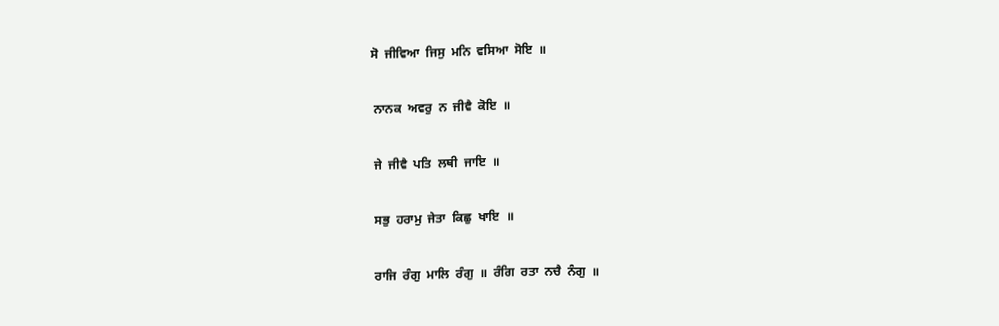ਸੋ  ਜੀਵਿਆ  ਜਿਸੁ  ਮਨਿ  ਵਸਿਆ  ਸੋਇ  ॥

 ਨਾਨਕ  ਅਵਰੁ  ਨ  ਜੀਵੈ  ਕੋਇ  ॥

 ਜੇ  ਜੀਵੈ  ਪਤਿ  ਲਥੀ  ਜਾਇ  ॥

 ਸਭੁ  ਹਰਾਮੁ  ਜੇਤਾ  ਕਿਛੁ  ਖਾਇ  ॥

 ਰਾਜਿ  ਰੰਗੁ  ਮਾਲਿ  ਰੰਗੁ  ॥  ਰੰਗਿ  ਰਤਾ  ਨਚੈ  ਨੰਗੁ  ॥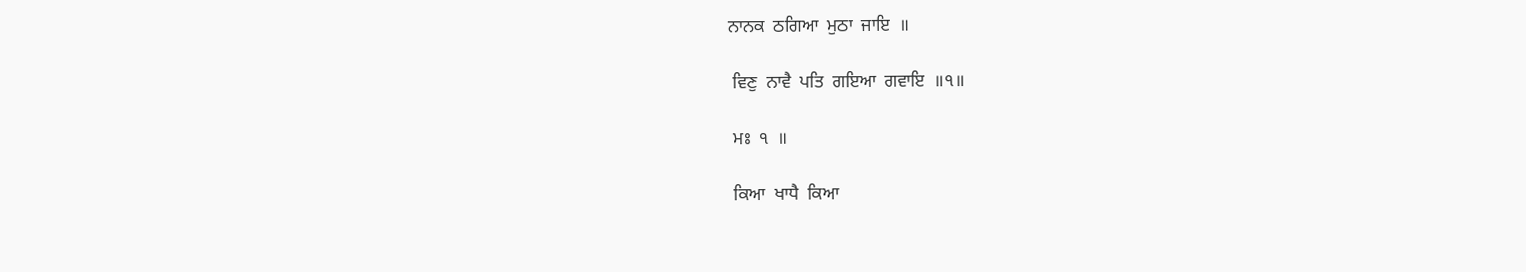ਨਾਨਕ  ਠਗਿਆ  ਮੁਠਾ  ਜਾਇ  ॥

 ਵਿਣੁ  ਨਾਵੈ  ਪਤਿ  ਗਇਆ  ਗਵਾਇ  ॥੧॥

 ਮਃ  ੧  ॥

 ਕਿਆ  ਖਾਧੈ  ਕਿਆ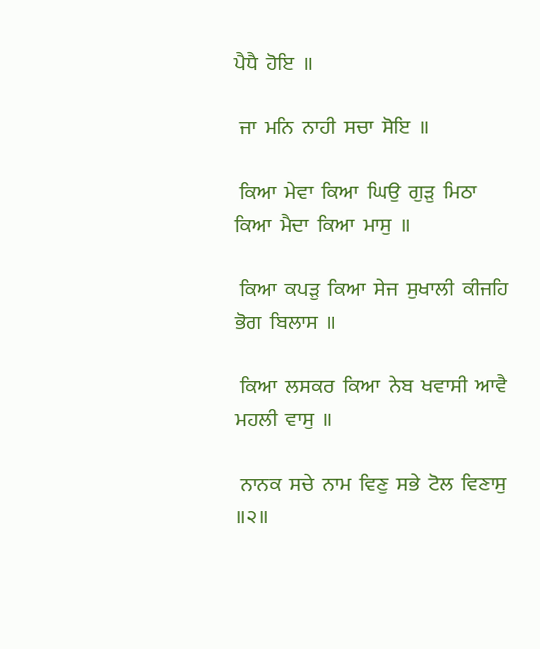ਪੈਧੈ  ਹੋਇ  ॥

 ਜਾ  ਮਨਿ  ਨਾਹੀ  ਸਚਾ  ਸੋਇ  ॥

 ਕਿਆ  ਮੇਵਾ  ਕਿਆ  ਘਿਉ  ਗੁੜੁ  ਮਿਠਾ  ਕਿਆ  ਮੈਦਾ  ਕਿਆ  ਮਾਸੁ  ॥

 ਕਿਆ  ਕਪੜੁ  ਕਿਆ  ਸੇਜ  ਸੁਖਾਲੀ  ਕੀਜਹਿ  ਭੋਗ  ਬਿਲਾਸ  ॥

 ਕਿਆ  ਲਸਕਰ  ਕਿਆ  ਨੇਬ  ਖਵਾਸੀ  ਆਵੈ  ਮਹਲੀ  ਵਾਸੁ  ॥

 ਨਾਨਕ  ਸਚੇ  ਨਾਮ  ਵਿਣੁ  ਸਭੇ  ਟੋਲ  ਵਿਣਾਸੁ  ॥੨॥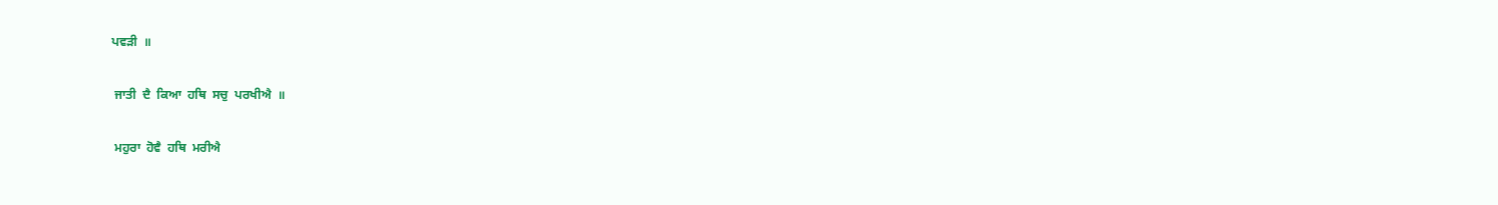ਪਵੜੀ  ॥

 ਜਾਤੀ  ਦੈ  ਕਿਆ  ਹਥਿ  ਸਚੁ  ਪਰਖੀਐ  ॥

 ਮਹੁਰਾ  ਹੋਵੈ  ਹਥਿ  ਮਰੀਐ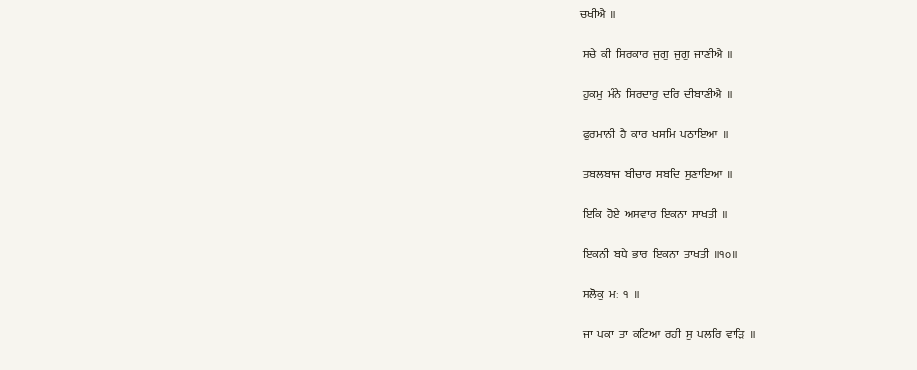ਚਖੀਐ  ॥

 ਸਚੇ  ਕੀ  ਸਿਰਕਾਰ  ਜੁਗੁ  ਜੁਗੁ  ਜਾਣੀਐ  ॥

 ਹੁਕਮੁ  ਮੰਨੇ  ਸਿਰਦਾਰੁ  ਦਰਿ  ਦੀਬਾਣੀਐ  ॥

 ਫੁਰਮਾਨੀ  ਹੈ  ਕਾਰ  ਖਸਮਿ  ਪਠਾਇਆ  ॥

 ਤਬਲਬਾਜ  ਬੀਚਾਰ  ਸਬਦਿ  ਸੁਣਾਇਆ  ॥

 ਇਕਿ  ਹੋਏ  ਅਸਵਾਰ  ਇਕਨਾ  ਸਾਖਤੀ  ॥

 ਇਕਨੀ  ਬਧੇ  ਭਾਰ  ਇਕਨਾ  ਤਾਖਤੀ  ॥੧੦॥

 ਸਲੋਕੁ  ਮਃ  ੧  ॥

 ਜਾ  ਪਕਾ  ਤਾ  ਕਟਿਆ  ਰਹੀ  ਸੁ  ਪਲਰਿ  ਵਾੜਿ  ॥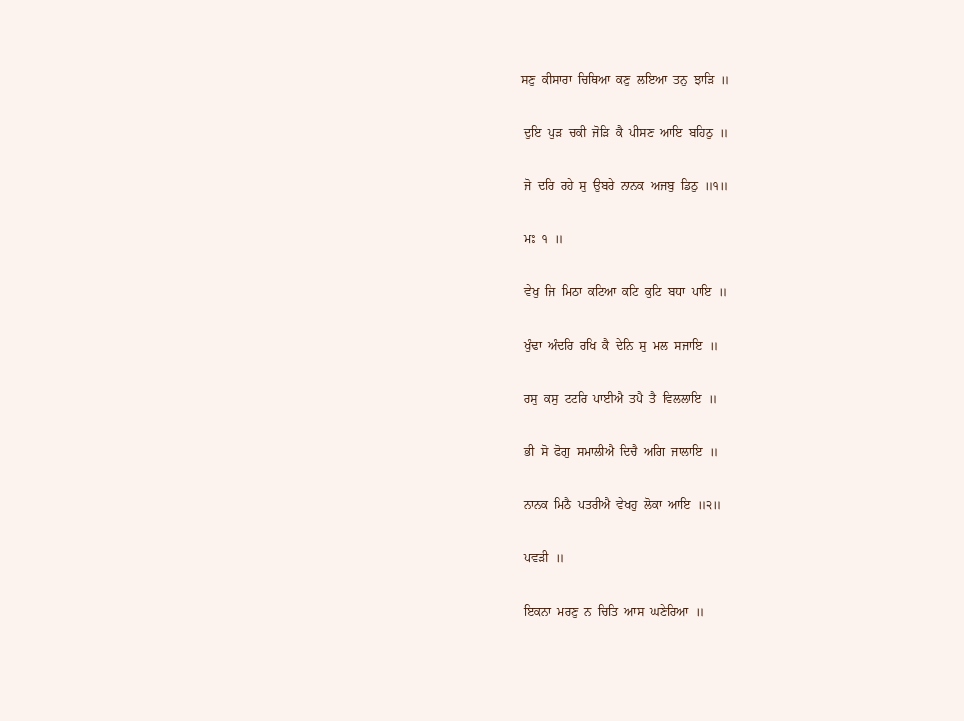ਸਣੁ  ਕੀਸਾਰਾ  ਚਿਥਿਆ  ਕਣੁ  ਲਇਆ  ਤਨੁ  ਝਾੜਿ  ॥

 ਦੁਇ  ਪੁੜ  ਚਕੀ  ਜੋੜਿ  ਕੈ  ਪੀਸਣ  ਆਇ  ਬਹਿਠੁ  ॥

 ਜੋ  ਦਰਿ  ਰਹੇ  ਸੁ  ਉਬਰੇ  ਨਾਨਕ  ਅਜਬੁ  ਡਿਠੁ  ॥੧॥

 ਮਃ  ੧  ॥

 ਵੇਖੁ  ਜਿ  ਮਿਠਾ  ਕਟਿਆ  ਕਟਿ  ਕੁਟਿ  ਬਧਾ  ਪਾਇ  ॥

 ਖੁੰਢਾ  ਅੰਦਰਿ  ਰਖਿ  ਕੈ  ਦੇਨਿ  ਸੁ  ਮਲ  ਸਜਾਇ  ॥

 ਰਸੁ  ਕਸੁ  ਟਟਰਿ  ਪਾਈਐ  ਤਪੈ  ਤੈ  ਵਿਲਲਾਇ  ॥

 ਭੀ  ਸੋ  ਫੋਗੁ  ਸਮਾਲੀਐ  ਦਿਚੈ  ਅਗਿ  ਜਾਲਾਇ  ॥

 ਨਾਨਕ  ਮਿਠੈ  ਪਤਰੀਐ  ਵੇਖਹੁ  ਲੋਕਾ  ਆਇ  ॥੨॥

 ਪਵੜੀ  ॥

 ਇਕਨਾ  ਮਰਣੁ  ਨ  ਚਿਤਿ  ਆਸ  ਘਣੇਰਿਆ  ॥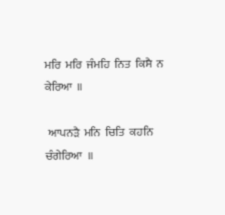ਮਰਿ  ਮਰਿ  ਜੰਮਹਿ  ਨਿਤ  ਕਿਸੈ  ਨ  ਕੇਰਿਆ  ॥

 ਆਪਨੜੈ  ਮਨਿ  ਚਿਤਿ  ਕਹਨਿ  ਚੰਗੇਰਿਆ  ॥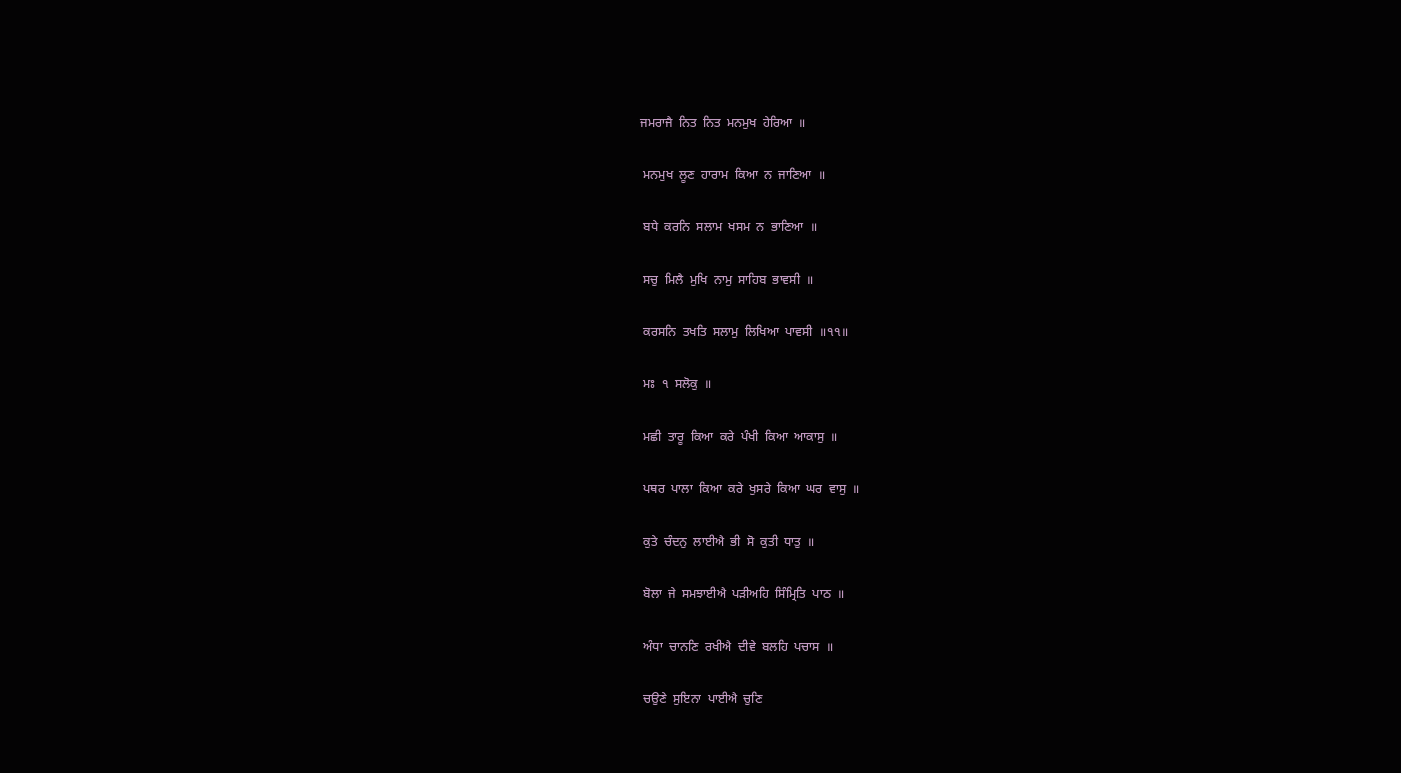ਜਮਰਾਜੈ  ਨਿਤ  ਨਿਤ  ਮਨਮੁਖ  ਹੇਰਿਆ  ॥

 ਮਨਮੁਖ  ਲੂਣ  ਹਾਰਾਮ  ਕਿਆ  ਨ  ਜਾਣਿਆ  ॥

 ਬਧੇ  ਕਰਨਿ  ਸਲਾਮ  ਖਸਮ  ਨ  ਭਾਣਿਆ  ॥

 ਸਚੁ  ਮਿਲੈ  ਮੁਖਿ  ਨਾਮੁ  ਸਾਹਿਬ  ਭਾਵਸੀ  ॥

 ਕਰਸਨਿ  ਤਖਤਿ  ਸਲਾਮੁ  ਲਿਖਿਆ  ਪਾਵਸੀ  ॥੧੧॥

 ਮਃ  ੧  ਸਲੋਕੁ  ॥

 ਮਛੀ  ਤਾਰੂ  ਕਿਆ  ਕਰੇ  ਪੰਖੀ  ਕਿਆ  ਆਕਾਸੁ  ॥

 ਪਥਰ  ਪਾਲਾ  ਕਿਆ  ਕਰੇ  ਖੁਸਰੇ  ਕਿਆ  ਘਰ  ਵਾਸੁ  ॥

 ਕੁਤੇ  ਚੰਦਨੁ  ਲਾਈਐ  ਭੀ  ਸੋ  ਕੁਤੀ  ਧਾਤੁ  ॥

 ਬੋਲਾ  ਜੇ  ਸਮਝਾਈਐ  ਪੜੀਅਹਿ  ਸਿੰਮ੍ਰਿਤਿ  ਪਾਠ  ॥

 ਅੰਧਾ  ਚਾਨਣਿ  ਰਖੀਐ  ਦੀਵੇ  ਬਲਹਿ  ਪਚਾਸ  ॥

 ਚਉਣੇ  ਸੁਇਨਾ  ਪਾਈਐ  ਚੁਣਿ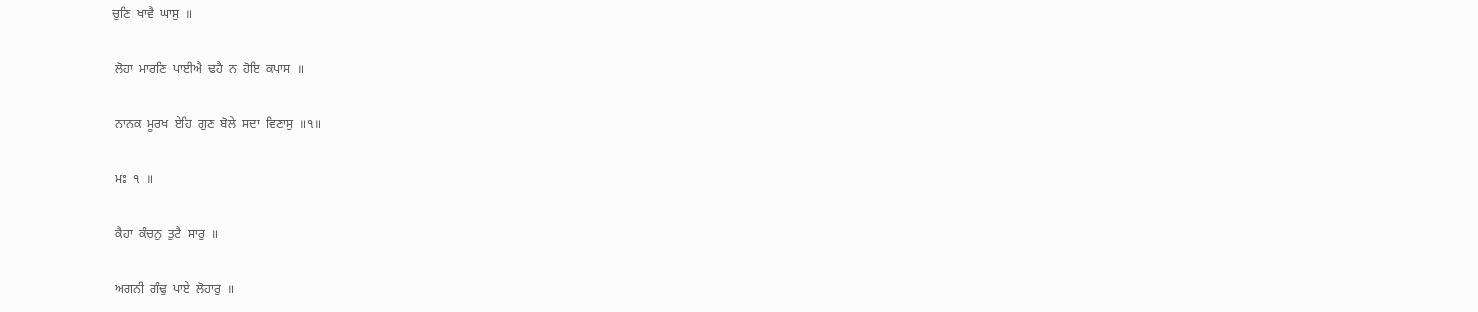ਚੁਣਿ  ਖਾਵੈ  ਘਾਸੁ  ॥

 ਲੋਹਾ  ਮਾਰਣਿ  ਪਾਈਐ  ਢਹੈ  ਨ  ਹੋਇ  ਕਪਾਸ  ॥

 ਨਾਨਕ  ਮੂਰਖ  ਏਹਿ  ਗੁਣ  ਬੋਲੇ  ਸਦਾ  ਵਿਣਾਸੁ  ॥੧॥

 ਮਃ  ੧  ॥

 ਕੈਹਾ  ਕੰਚਨੁ  ਤੁਟੈ  ਸਾਰੁ  ॥

 ਅਗਨੀ  ਗੰਢੁ  ਪਾਏ  ਲੋਹਾਰੁ  ॥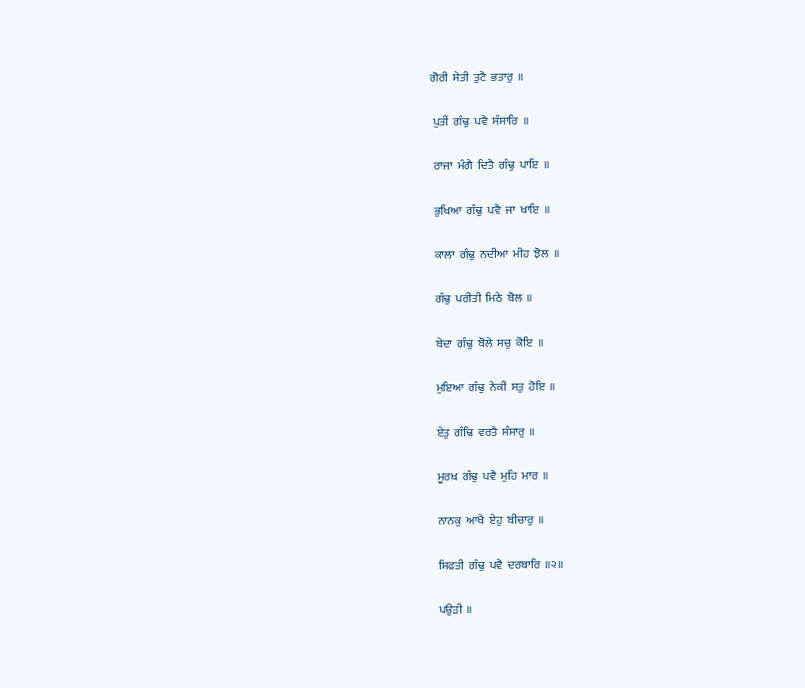ਗੋਰੀ  ਸੇਤੀ  ਤੁਟੈ  ਭਤਾਰੁ  ॥

 ਪੁਤੀਂ  ਗੰਢੁ  ਪਵੈ  ਸੰਸਾਰਿ  ॥

 ਰਾਜਾ  ਮੰਗੈ  ਦਿਤੈ  ਗੰਢੁ  ਪਾਇ  ॥

 ਭੁਖਿਆ  ਗੰਢੁ  ਪਵੈ  ਜਾ  ਖਾਇ  ॥

 ਕਾਲਾ  ਗੰਢੁ  ਨਦੀਆ  ਮੀਹ  ਝੋਲ  ॥

 ਗੰਢੁ  ਪਰੀਤੀ  ਮਿਠੇ  ਬੋਲ  ॥

 ਬੇਦਾ  ਗੰਢੁ  ਬੋਲੇ  ਸਚੁ  ਕੋਇ  ॥

 ਮੁਇਆ  ਗੰਢੁ  ਨੇਕੀ  ਸਤੁ  ਹੋਇ  ॥

 ਏਤੁ  ਗੰਢਿ  ਵਰਤੈ  ਸੰਸਾਰੁ  ॥

 ਮੂਰਖ  ਗੰਢੁ  ਪਵੈ  ਮੁਹਿ  ਮਾਰ  ॥

 ਨਾਨਕੁ  ਆਖੈ  ਏਹੁ  ਬੀਚਾਰੁ  ॥

 ਸਿਫਤੀ  ਗੰਢੁ  ਪਵੈ  ਦਰਬਾਰਿ  ॥੨॥

 ਪਉੜੀ  ॥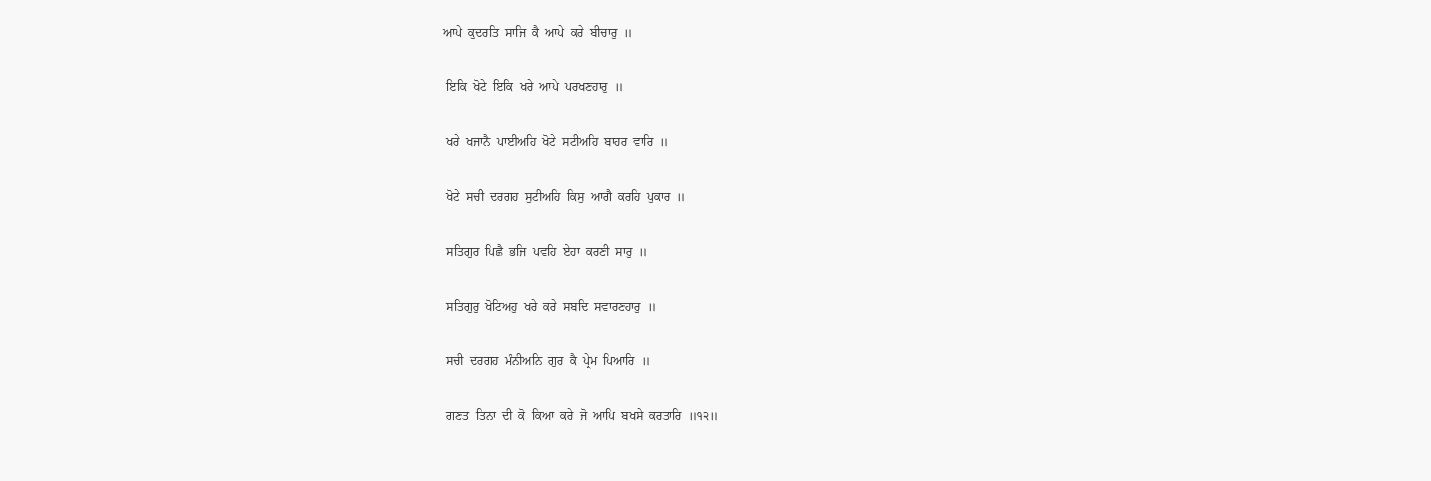ਆਪੇ  ਕੁਦਰਤਿ  ਸਾਜਿ  ਕੈ  ਆਪੇ  ਕਰੇ  ਬੀਚਾਰੁ  ॥

 ਇਕਿ  ਖੋਟੇ  ਇਕਿ  ਖਰੇ  ਆਪੇ  ਪਰਖਣਹਾਰੁ  ॥

 ਖਰੇ  ਖਜਾਨੈ  ਪਾਈਅਹਿ  ਖੋਟੇ  ਸਟੀਅਹਿ  ਬਾਹਰ  ਵਾਰਿ  ॥

 ਖੋਟੇ  ਸਚੀ  ਦਰਗਹ  ਸੁਟੀਅਹਿ  ਕਿਸੁ  ਆਗੈ  ਕਰਹਿ  ਪੁਕਾਰ  ॥

 ਸਤਿਗੁਰ  ਪਿਛੈ  ਭਜਿ  ਪਵਹਿ  ਏਹਾ  ਕਰਣੀ  ਸਾਰੁ  ॥

 ਸਤਿਗੁਰੁ  ਖੋਟਿਅਹੁ  ਖਰੇ  ਕਰੇ  ਸਬਦਿ  ਸਵਾਰਣਹਾਰੁ  ॥

 ਸਚੀ  ਦਰਗਹ  ਮੰਨੀਅਨਿ  ਗੁਰ  ਕੈ  ਪ੍ਰੇਮ  ਪਿਆਰਿ  ॥

 ਗਣਤ  ਤਿਨਾ  ਦੀ  ਕੋ  ਕਿਆ  ਕਰੇ  ਜੋ  ਆਪਿ  ਬਖਸੇ  ਕਰਤਾਰਿ  ॥੧੨॥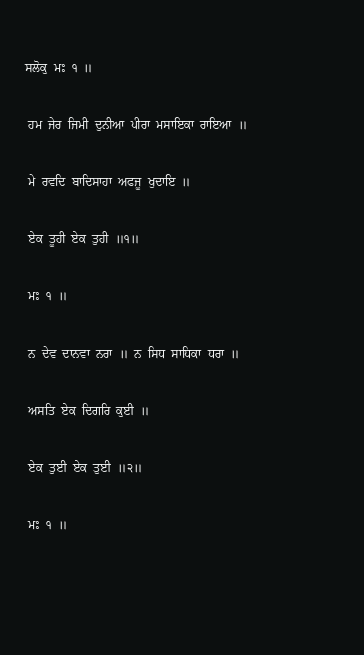ਸਲੋਕੁ  ਮਃ  ੧  ॥

 ਹਮ  ਜੇਰ  ਜਿਮੀ  ਦੁਨੀਆ  ਪੀਰਾ  ਮਸਾਇਕਾ  ਰਾਇਆ  ॥

 ਮੇ  ਰਵਦਿ  ਬਾਦਿਸਾਹਾ  ਅਫਜੂ  ਖੁਦਾਇ  ॥

 ਏਕ  ਤੂਹੀ  ਏਕ  ਤੁਹੀ  ॥੧॥

 ਮਃ  ੧  ॥

 ਨ  ਦੇਵ  ਦਾਨਵਾ  ਨਰਾ  ॥  ਨ  ਸਿਧ  ਸਾਧਿਕਾ  ਧਰਾ  ॥

 ਅਸਤਿ  ਏਕ  ਦਿਗਰਿ  ਕੁਈ  ॥

 ਏਕ  ਤੁਈ  ਏਕ  ਤੁਈ  ॥੨॥

 ਮਃ  ੧  ॥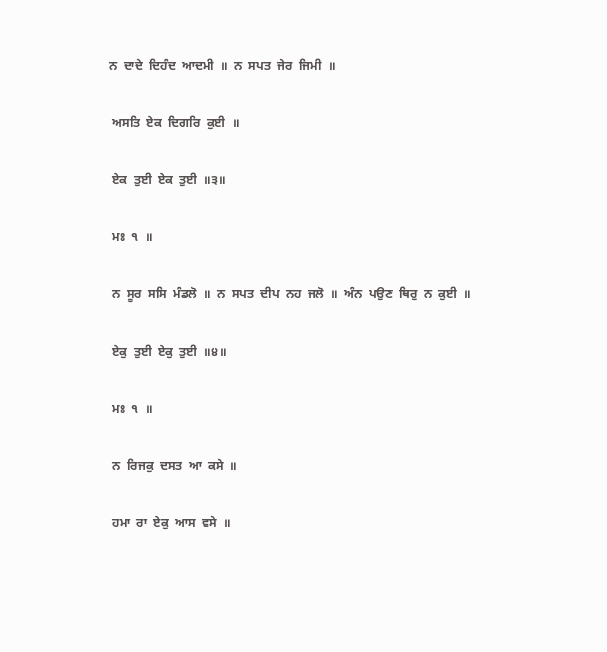ਨ  ਦਾਦੇ  ਦਿਹੰਦ  ਆਦਮੀ  ॥  ਨ  ਸਪਤ  ਜੇਰ  ਜਿਮੀ  ॥

 ਅਸਤਿ  ਏਕ  ਦਿਗਰਿ  ਕੁਈ  ॥

 ਏਕ  ਤੁਈ  ਏਕ  ਤੁਈ  ॥੩॥

 ਮਃ  ੧  ॥

 ਨ  ਸੂਰ  ਸਸਿ  ਮੰਡਲੋ  ॥  ਨ  ਸਪਤ  ਦੀਪ  ਨਹ  ਜਲੋ  ॥  ਅੰਨ  ਪਉਣ  ਥਿਰੁ  ਨ  ਕੁਈ  ॥

 ਏਕੁ  ਤੁਈ  ਏਕੁ  ਤੁਈ  ॥੪॥

 ਮਃ  ੧  ॥

 ਨ  ਰਿਜਕੁ  ਦਸਤ  ਆ  ਕਸੇ  ॥

 ਹਮਾ  ਰਾ  ਏਕੁ  ਆਸ  ਵਸੇ  ॥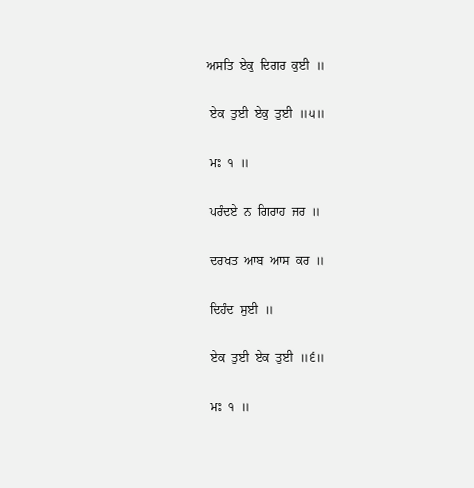ਅਸਤਿ  ਏਕੁ  ਦਿਗਰ  ਕੁਈ  ॥

 ਏਕ  ਤੁਈ  ਏਕੁ  ਤੁਈ  ॥੫॥

 ਮਃ  ੧  ॥

 ਪਰੰਦਏ  ਨ  ਗਿਰਾਹ  ਜਰ  ॥

 ਦਰਖਤ  ਆਬ  ਆਸ  ਕਰ  ॥

 ਦਿਹੰਦ  ਸੁਈ  ॥

 ਏਕ  ਤੁਈ  ਏਕ  ਤੁਈ  ॥੬॥

 ਮਃ  ੧  ॥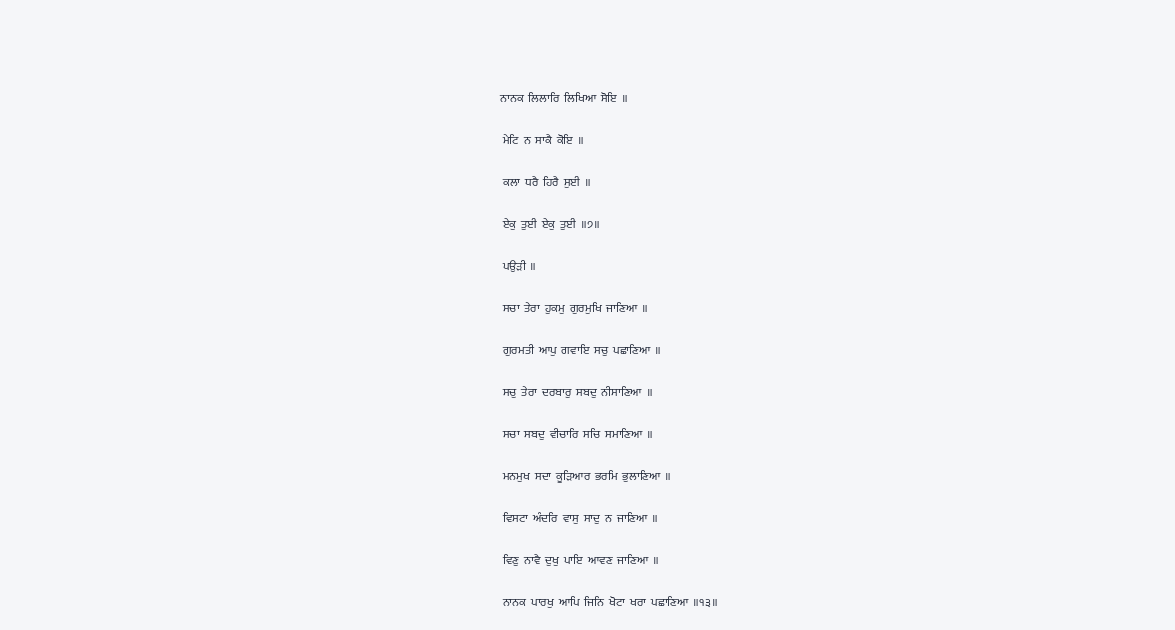ਨਾਨਕ  ਲਿਲਾਰਿ  ਲਿਖਿਆ  ਸੋਇ  ॥

 ਮੇਟਿ  ਨ  ਸਾਕੈ  ਕੋਇ  ॥

 ਕਲਾ  ਧਰੈ  ਹਿਰੈ  ਸੁਈ  ॥

 ਏਕੁ  ਤੁਈ  ਏਕੁ  ਤੁਈ  ॥੭॥

 ਪਉੜੀ  ॥

 ਸਚਾ  ਤੇਰਾ  ਹੁਕਮੁ  ਗੁਰਮੁਖਿ  ਜਾਣਿਆ  ॥

 ਗੁਰਮਤੀ  ਆਪੁ  ਗਵਾਇ  ਸਚੁ  ਪਛਾਣਿਆ  ॥

 ਸਚੁ  ਤੇਰਾ  ਦਰਬਾਰੁ  ਸਬਦੁ  ਨੀਸਾਣਿਆ  ॥

 ਸਚਾ  ਸਬਦੁ  ਵੀਚਾਰਿ  ਸਚਿ  ਸਮਾਣਿਆ  ॥

 ਮਨਮੁਖ  ਸਦਾ  ਕੂੜਿਆਰ  ਭਰਮਿ  ਭੁਲਾਣਿਆ  ॥

 ਵਿਸਟਾ  ਅੰਦਰਿ  ਵਾਸੁ  ਸਾਦੁ  ਨ  ਜਾਣਿਆ  ॥

 ਵਿਣੁ  ਨਾਵੈ  ਦੁਖੁ  ਪਾਇ  ਆਵਣ  ਜਾਣਿਆ  ॥

 ਨਾਨਕ  ਪਾਰਖੁ  ਆਪਿ  ਜਿਨਿ  ਖੋਟਾ  ਖਰਾ  ਪਛਾਣਿਆ  ॥੧੩॥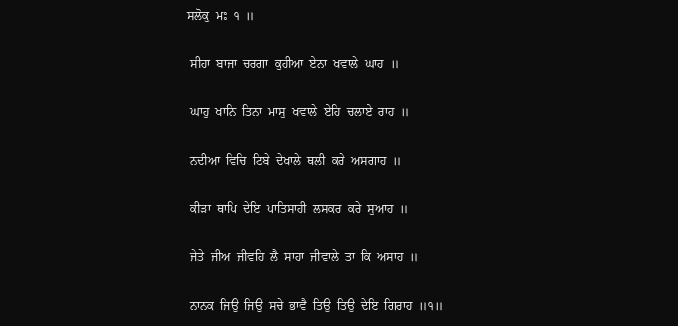ਸਲੋਕੁ  ਮਃ  ੧  ॥

 ਸੀਹਾ  ਬਾਜਾ  ਚਰਗਾ  ਕੁਹੀਆ  ਏਨਾ  ਖਵਾਲੇ  ਘਾਹ  ॥

 ਘਾਹੁ  ਖਾਨਿ  ਤਿਨਾ  ਮਾਸੁ  ਖਵਾਲੇ  ਏਹਿ  ਚਲਾਏ  ਰਾਹ  ॥

 ਨਦੀਆ  ਵਿਚਿ  ਟਿਬੇ  ਦੇਖਾਲੇ  ਥਲੀ  ਕਰੇ  ਅਸਗਾਹ  ॥

 ਕੀੜਾ  ਥਾਪਿ  ਦੇਇ  ਪਾਤਿਸਾਹੀ  ਲਸਕਰ  ਕਰੇ  ਸੁਆਹ  ॥

 ਜੇਤੇ  ਜੀਅ  ਜੀਵਹਿ  ਲੈ  ਸਾਹਾ  ਜੀਵਾਲੇ  ਤਾ  ਕਿ  ਅਸਾਹ  ॥

 ਨਾਨਕ  ਜਿਉ  ਜਿਉ  ਸਚੇ  ਭਾਵੈ  ਤਿਉ  ਤਿਉ  ਦੇਇ  ਗਿਰਾਹ  ॥੧॥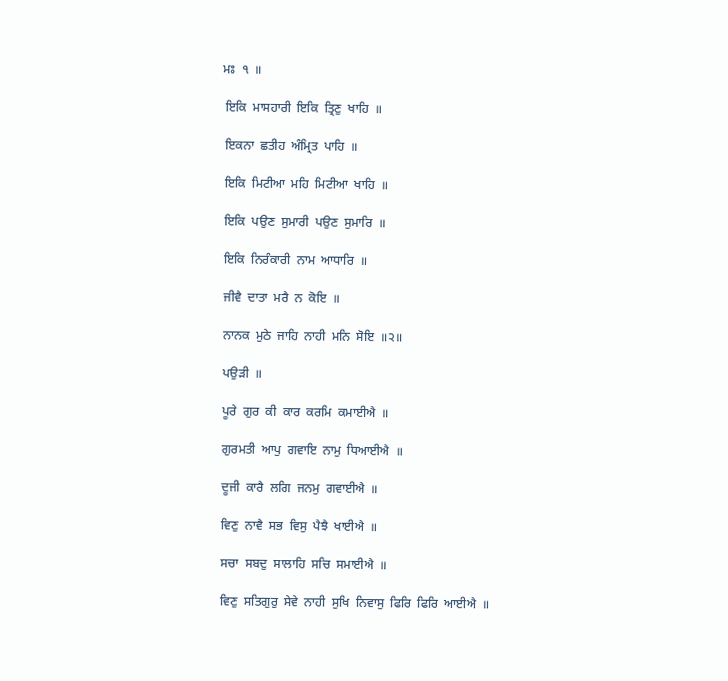ਮਃ  ੧  ॥

 ਇਕਿ  ਮਾਸਹਾਰੀ  ਇਕਿ  ਤ੍ਰਿਣੁ  ਖਾਹਿ  ॥

 ਇਕਨਾ  ਛਤੀਹ  ਅੰਮ੍ਰਿਤ  ਪਾਹਿ  ॥

 ਇਕਿ  ਮਿਟੀਆ  ਮਹਿ  ਮਿਟੀਆ  ਖਾਹਿ  ॥

 ਇਕਿ  ਪਉਣ  ਸੁਮਾਰੀ  ਪਉਣ  ਸੁਮਾਰਿ  ॥

 ਇਕਿ  ਨਿਰੰਕਾਰੀ  ਨਾਮ  ਆਧਾਰਿ  ॥

 ਜੀਵੈ  ਦਾਤਾ  ਮਰੈ  ਨ  ਕੋਇ  ॥

 ਨਾਨਕ  ਮੁਠੇ  ਜਾਹਿ  ਨਾਹੀ  ਮਨਿ  ਸੋਇ  ॥੨॥

 ਪਉੜੀ  ॥

 ਪੂਰੇ  ਗੁਰ  ਕੀ  ਕਾਰ  ਕਰਮਿ  ਕਮਾਈਐ  ॥

 ਗੁਰਮਤੀ  ਆਪੁ  ਗਵਾਇ  ਨਾਮੁ  ਧਿਆਈਐ  ॥

 ਦੂਜੀ  ਕਾਰੈ  ਲਗਿ  ਜਨਮੁ  ਗਵਾਈਐ  ॥

 ਵਿਣੁ  ਨਾਵੈ  ਸਭ  ਵਿਸੁ  ਪੈਝੈ  ਖਾਈਐ  ॥

 ਸਚਾ  ਸਬਦੁ  ਸਾਲਾਹਿ  ਸਚਿ  ਸਮਾਈਐ  ॥

 ਵਿਣੁ  ਸਤਿਗੁਰੁ  ਸੇਵੇ  ਨਾਹੀ  ਸੁਖਿ  ਨਿਵਾਸੁ  ਫਿਰਿ  ਫਿਰਿ  ਆਈਐ  ॥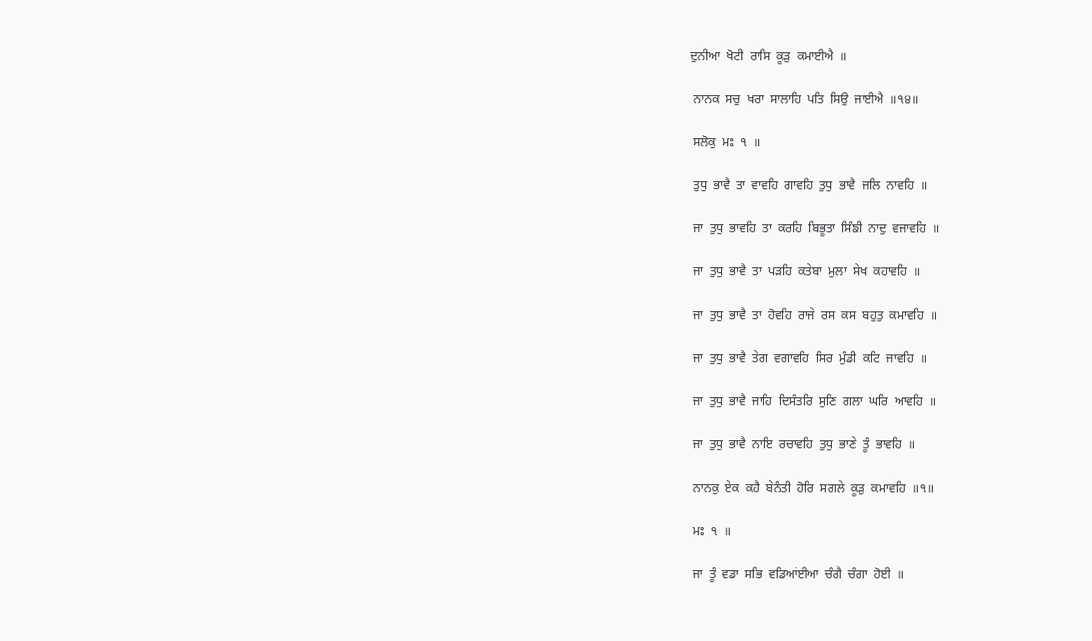ਦੁਨੀਆ  ਖੋਟੀ  ਰਾਸਿ  ਕੂੜੁ  ਕਮਾਈਐ  ॥

 ਨਾਨਕ  ਸਚੁ  ਖਰਾ  ਸਾਲਾਹਿ  ਪਤਿ  ਸਿਉ  ਜਾਈਐ  ॥੧੪॥

 ਸਲੋਕੁ  ਮਃ  ੧  ॥

 ਤੁਧੁ  ਭਾਵੈ  ਤਾ  ਵਾਵਹਿ  ਗਾਵਹਿ  ਤੁਧੁ  ਭਾਵੈ  ਜਲਿ  ਨਾਵਹਿ  ॥

 ਜਾ  ਤੁਧੁ  ਭਾਵਹਿ  ਤਾ  ਕਰਹਿ  ਬਿਭੂਤਾ  ਸਿੰਙੀ  ਨਾਦੁ  ਵਜਾਵਹਿ  ॥

 ਜਾ  ਤੁਧੁ  ਭਾਵੈ  ਤਾ  ਪੜਹਿ  ਕਤੇਬਾ  ਮੁਲਾ  ਸੇਖ  ਕਹਾਵਹਿ  ॥

 ਜਾ  ਤੁਧੁ  ਭਾਵੈ  ਤਾ  ਹੋਵਹਿ  ਰਾਜੇ  ਰਸ  ਕਸ  ਬਹੁਤੁ  ਕਮਾਵਹਿ  ॥

 ਜਾ  ਤੁਧੁ  ਭਾਵੈ  ਤੇਗ  ਵਗਾਵਹਿ  ਸਿਰ  ਮੁੰਡੀ  ਕਟਿ  ਜਾਵਹਿ  ॥

 ਜਾ  ਤੁਧੁ  ਭਾਵੈ  ਜਾਹਿ  ਦਿਸੰਤਰਿ  ਸੁਣਿ  ਗਲਾ  ਘਰਿ  ਆਵਹਿ  ॥

 ਜਾ  ਤੁਧੁ  ਭਾਵੈ  ਨਾਇ  ਰਚਾਵਹਿ  ਤੁਧੁ  ਭਾਣੇ  ਤੂੰ  ਭਾਵਹਿ  ॥

 ਨਾਨਕੁ  ਏਕ  ਕਹੈ  ਬੇਨੰਤੀ  ਹੋਰਿ  ਸਗਲੇ  ਕੂੜੁ  ਕਮਾਵਹਿ  ॥੧॥

 ਮਃ  ੧  ॥

 ਜਾ  ਤੂੰ  ਵਡਾ  ਸਭਿ  ਵਡਿਆਂਈਆ  ਚੰਗੈ  ਚੰਗਾ  ਹੋਈ  ॥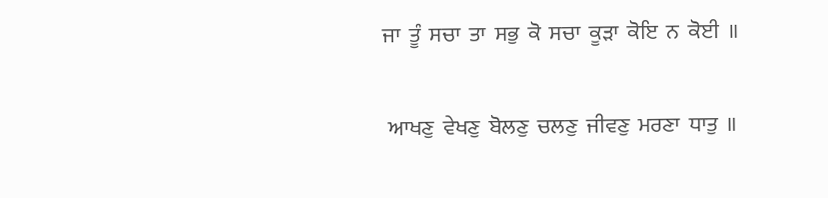ਜਾ  ਤੂੰ  ਸਚਾ  ਤਾ  ਸਭੁ  ਕੋ  ਸਚਾ  ਕੂੜਾ  ਕੋਇ  ਨ  ਕੋਈ  ॥

 ਆਖਣੁ  ਵੇਖਣੁ  ਬੋਲਣੁ  ਚਲਣੁ  ਜੀਵਣੁ  ਮਰਣਾ  ਧਾਤੁ  ॥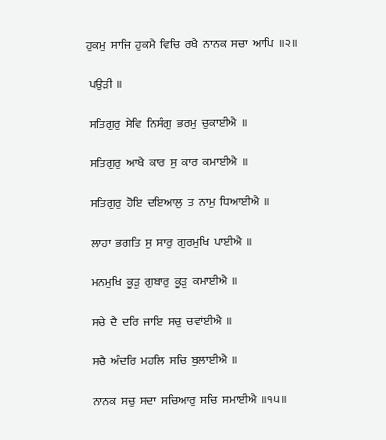ਹੁਕਮੁ  ਸਾਜਿ  ਹੁਕਮੈ  ਵਿਚਿ  ਰਖੈ  ਨਾਨਕ  ਸਚਾ  ਆਪਿ  ॥੨॥

 ਪਉੜੀ  ॥

 ਸਤਿਗੁਰੁ  ਸੇਵਿ  ਨਿਸੰਗੁ  ਭਰਮੁ  ਚੁਕਾਈਐ  ॥

 ਸਤਿਗੁਰੁ  ਆਖੈ  ਕਾਰ  ਸੁ  ਕਾਰ  ਕਮਾਈਐ  ॥

 ਸਤਿਗੁਰੁ  ਹੋਇ  ਦਇਆਲੁ  ਤ  ਨਾਮੁ  ਧਿਆਈਐ  ॥

 ਲਾਹਾ  ਭਗਤਿ  ਸੁ  ਸਾਰੁ  ਗੁਰਮੁਖਿ  ਪਾਈਐ  ॥

 ਮਨਮੁਖਿ  ਕੂੜੁ  ਗੁਬਾਰੁ  ਕੂੜੁ  ਕਮਾਈਐ  ॥

 ਸਚੇ  ਦੈ  ਦਰਿ  ਜਾਇ  ਸਚੁ  ਚਵਾਂਈਐ  ॥

 ਸਚੈ  ਅੰਦਰਿ  ਮਹਲਿ  ਸਚਿ  ਬੁਲਾਈਐ  ॥

 ਨਾਨਕ  ਸਚੁ  ਸਦਾ  ਸਚਿਆਰੁ  ਸਚਿ  ਸਮਾਈਐ  ॥੧੫॥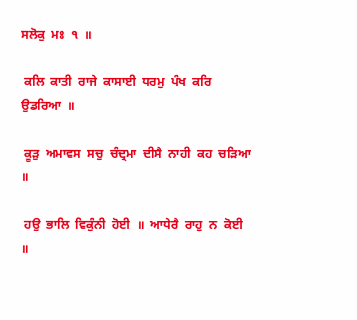ਸਲੋਕੁ  ਮਃ  ੧  ॥

 ਕਲਿ  ਕਾਤੀ  ਰਾਜੇ  ਕਾਸਾਈ  ਧਰਮੁ  ਪੰਖ  ਕਰਿ  ਉਡਰਿਆ  ॥

 ਕੂੜੁ  ਅਮਾਵਸ  ਸਚੁ  ਚੰਦ੍ਰਮਾ  ਦੀਸੈ  ਨਾਹੀ  ਕਹ  ਚੜਿਆ  ॥

 ਹਉ  ਭਾਲਿ  ਵਿਕੁੰਨੀ  ਹੋਈ  ॥  ਆਧੇਰੈ  ਰਾਹੁ  ਨ  ਕੋਈ  ॥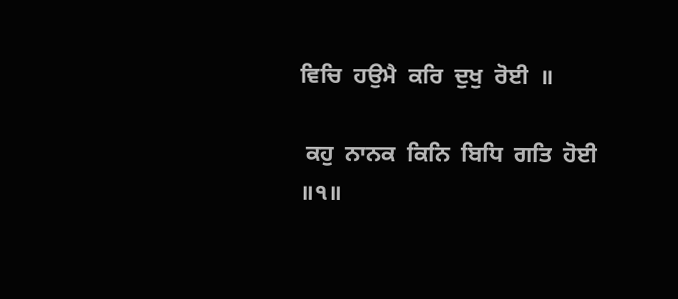ਵਿਚਿ  ਹਉਮੈ  ਕਰਿ  ਦੁਖੁ  ਰੋਈ  ॥

 ਕਹੁ  ਨਾਨਕ  ਕਿਨਿ  ਬਿਧਿ  ਗਤਿ  ਹੋਈ  ॥੧॥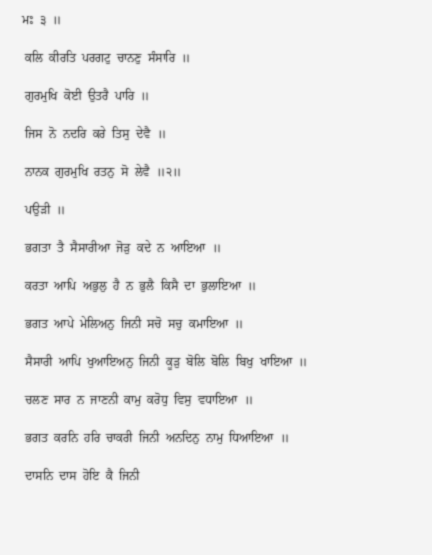ਮਃ  ੩  ॥

 ਕਲਿ  ਕੀਰਤਿ  ਪਰਗਟੁ  ਚਾਨਣੁ  ਸੰਸਾਰਿ  ॥

 ਗੁਰਮੁਖਿ  ਕੋਈ  ਉਤਰੈ  ਪਾਰਿ  ॥

 ਜਿਸ  ਨੋ  ਨਦਰਿ  ਕਰੇ  ਤਿਸੁ  ਦੇਵੈ  ॥

 ਨਾਨਕ  ਗੁਰਮੁਖਿ  ਰਤਨੁ  ਸੋ  ਲੇਵੈ  ॥੨॥

 ਪਉੜੀ  ॥

 ਭਗਤਾ  ਤੈ  ਸੈਸਾਰੀਆ  ਜੋੜੁ  ਕਦੇ  ਨ  ਆਇਆ  ॥

 ਕਰਤਾ  ਆਪਿ  ਅਭੁਲੁ  ਹੈ  ਨ  ਭੁਲੈ  ਕਿਸੈ  ਦਾ  ਭੁਲਾਇਆ  ॥

 ਭਗਤ  ਆਪੇ  ਮੇਲਿਅਨੁ  ਜਿਨੀ  ਸਚੋ  ਸਚੁ  ਕਮਾਇਆ  ॥

 ਸੈਸਾਰੀ  ਆਪਿ  ਖੁਆਇਅਨੁ  ਜਿਨੀ  ਕੂੜੁ  ਬੋਲਿ  ਬੋਲਿ  ਬਿਖੁ  ਖਾਇਆ  ॥

 ਚਲਣ  ਸਾਰ  ਨ  ਜਾਣਨੀ  ਕਾਮੁ  ਕਰੋਧੁ  ਵਿਸੁ  ਵਧਾਇਆ  ॥

 ਭਗਤ  ਕਰਨਿ  ਹਰਿ  ਚਾਕਰੀ  ਜਿਨੀ  ਅਨਦਿਨੁ  ਨਾਮੁ  ਧਿਆਇਆ  ॥

 ਦਾਸਨਿ  ਦਾਸ  ਹੋਇ  ਕੈ  ਜਿਨੀ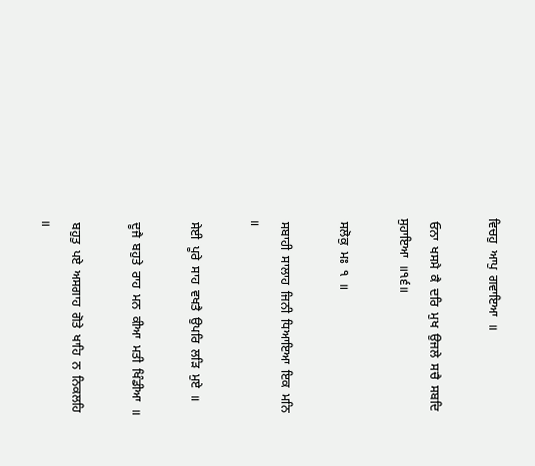ਵਿਚਹੁ  ਆਪੁ  ਗਵਾਇਆ  ॥

 ਓਨਾ  ਖਸਮੈ  ਕੈ  ਦਰਿ  ਮੁਖ  ਉਜਲੇ  ਸਚੈ  ਸਬਦਿ  ਸੁਹਾਇਆ  ॥੧੬॥

 ਸਲੋਕੁ  ਮਃ  ੧  ॥

 ਸਬਾਹੀ  ਸਾਲਾਹ  ਜਿਨੀ  ਧਿਆਇਆ  ਇਕ  ਮਨਿ  ॥

 ਸੇਈ  ਪੂਰੇ  ਸਾਹ  ਵਖਤੈ  ਉਪਰਿ  ਲੜਿ  ਮੁਏ  ॥

 ਦੂਜੈ  ਬਹੁਤੇ  ਰਾਹ  ਮਨ  ਕੀਆ  ਮਤੀ  ਖਿੰਡੀਆ  ॥

 ਬਹੁਤੁ  ਪਏ  ਅਸਗਾਹ  ਗੋਤੇ  ਖਾਹਿ  ਨ  ਨਿਕਲਹਿ  ॥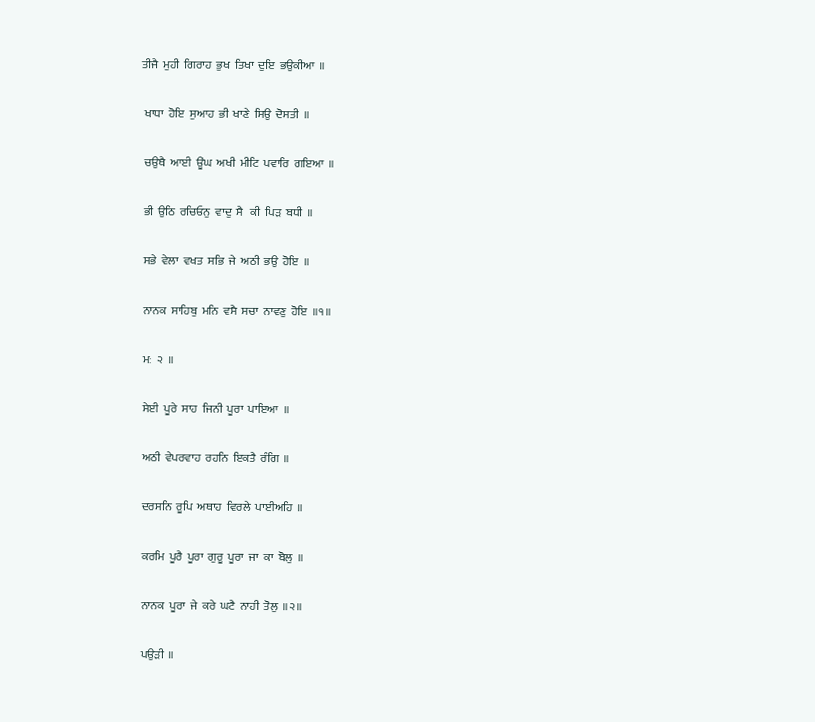ਤੀਜੈ  ਮੁਹੀ  ਗਿਰਾਹ  ਭੁਖ  ਤਿਖਾ  ਦੁਇ  ਭਉਕੀਆ  ॥

 ਖਾਧਾ  ਹੋਇ  ਸੁਆਹ  ਭੀ  ਖਾਣੇ  ਸਿਉ  ਦੋਸਤੀ  ॥

 ਚਉਥੈ  ਆਈ  ਊਂਘ  ਅਖੀ  ਮੀਟਿ  ਪਵਾਰਿ  ਗਇਆ  ॥

 ਭੀ  ਉਠਿ  ਰਚਿਓਨੁ  ਵਾਦੁ  ਸੈ   ਕੀ  ਪਿੜ  ਬਧੀ  ॥

 ਸਭੇ  ਵੇਲਾ  ਵਖਤ  ਸਭਿ  ਜੇ  ਅਠੀ  ਭਉ  ਹੋਇ  ॥

 ਨਾਨਕ  ਸਾਹਿਬੁ  ਮਨਿ  ਵਸੈ  ਸਚਾ  ਨਾਵਣੁ  ਹੋਇ  ॥੧॥

 ਮਃ  ੨  ॥

 ਸੇਈ  ਪੂਰੇ  ਸਾਹ  ਜਿਨੀ  ਪੂਰਾ  ਪਾਇਆ  ॥

 ਅਠੀ  ਵੇਪਰਵਾਹ  ਰਹਨਿ  ਇਕਤੈ  ਰੰਗਿ  ॥

 ਦਰਸਨਿ  ਰੂਪਿ  ਅਥਾਹ  ਵਿਰਲੇ  ਪਾਈਅਹਿ  ॥

 ਕਰਮਿ  ਪੂਰੈ  ਪੂਰਾ  ਗੁਰੂ  ਪੂਰਾ  ਜਾ  ਕਾ  ਬੋਲੁ  ॥

 ਨਾਨਕ  ਪੂਰਾ  ਜੇ  ਕਰੇ  ਘਟੈ  ਨਾਹੀ  ਤੋਲੁ  ॥੨॥

 ਪਉੜੀ  ॥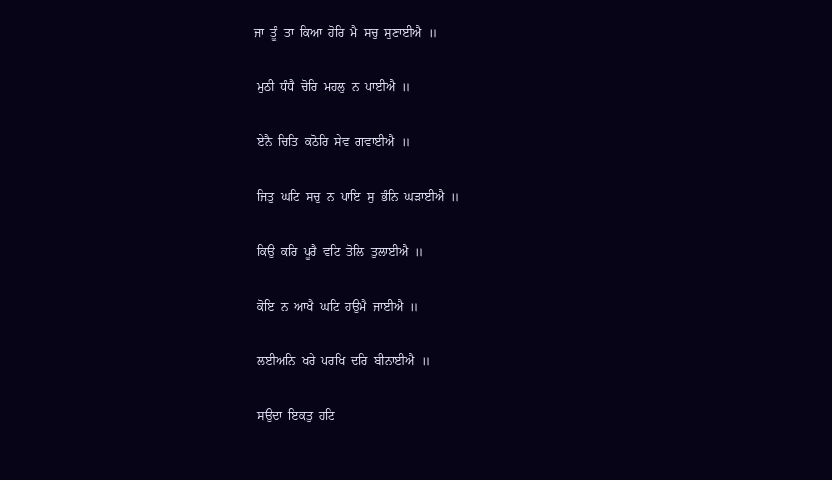ਜਾ  ਤੂੰ  ਤਾ  ਕਿਆ  ਹੋਰਿ  ਮੈ  ਸਚੁ  ਸੁਣਾਈਐ  ॥

 ਮੁਠੀ  ਧੰਧੈ  ਚੋਰਿ  ਮਹਲੁ  ਨ  ਪਾਈਐ  ॥

 ਏਨੈ  ਚਿਤਿ  ਕਠੋਰਿ  ਸੇਵ  ਗਵਾਈਐ  ॥

 ਜਿਤੁ  ਘਟਿ  ਸਚੁ  ਨ  ਪਾਇ  ਸੁ  ਭੰਨਿ  ਘੜਾਈਐ  ॥

 ਕਿਉ  ਕਰਿ  ਪੂਰੈ  ਵਟਿ  ਤੋਲਿ  ਤੁਲਾਈਐ  ॥

 ਕੋਇ  ਨ  ਆਖੈ  ਘਟਿ  ਹਉਮੈ  ਜਾਈਐ  ॥

 ਲਈਅਨਿ  ਖਰੇ  ਪਰਖਿ  ਦਰਿ  ਬੀਨਾਈਐ  ॥

 ਸਉਦਾ  ਇਕਤੁ  ਹਟਿ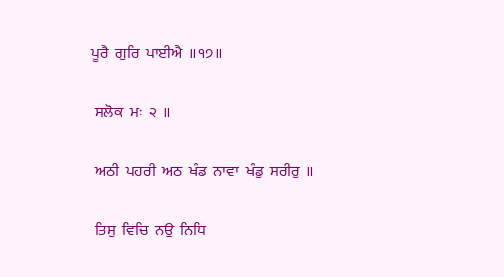ਪੂਰੈ  ਗੁਰਿ  ਪਾਈਐ  ॥੧੭॥

 ਸਲੋਕ  ਮਃ  ੨  ॥

 ਅਠੀ  ਪਹਰੀ  ਅਠ  ਖੰਡ  ਨਾਵਾ  ਖੰਡੁ  ਸਰੀਰੁ  ॥

 ਤਿਸੁ  ਵਿਚਿ  ਨਉ  ਨਿਧਿ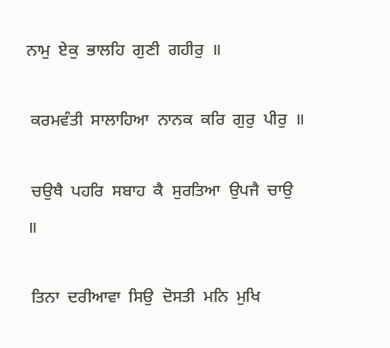ਨਾਮੁ  ਏਕੁ  ਭਾਲਹਿ  ਗੁਣੀ  ਗਹੀਰੁ  ॥

 ਕਰਮਵੰਤੀ  ਸਾਲਾਹਿਆ  ਨਾਨਕ  ਕਰਿ  ਗੁਰੁ  ਪੀਰੁ  ॥

 ਚਉਥੈ  ਪਹਰਿ  ਸਬਾਹ  ਕੈ  ਸੁਰਤਿਆ  ਉਪਜੈ  ਚਾਉ  ॥

 ਤਿਨਾ  ਦਰੀਆਵਾ  ਸਿਉ  ਦੋਸਤੀ  ਮਨਿ  ਮੁਖਿ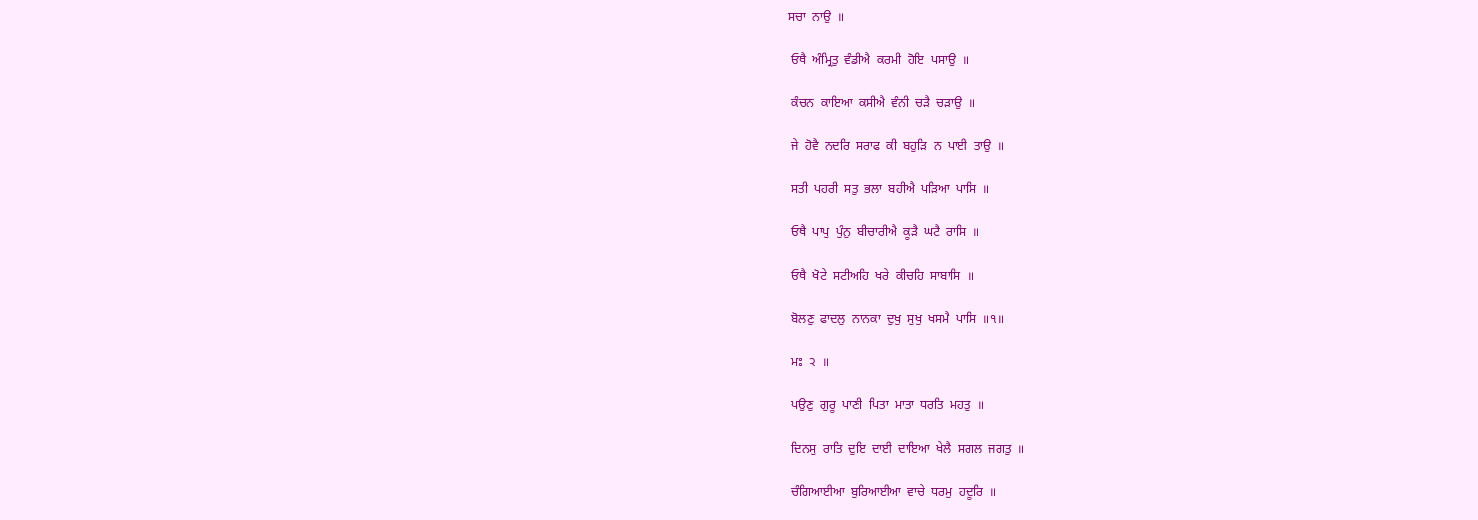ਸਚਾ  ਨਾਉ  ॥

 ਓਥੈ  ਅੰਮ੍ਰਿਤੁ  ਵੰਡੀਐ  ਕਰਮੀ  ਹੋਇ  ਪਸਾਉ  ॥

 ਕੰਚਨ  ਕਾਇਆ  ਕਸੀਐ  ਵੰਨੀ  ਚੜੈ  ਚੜਾਉ  ॥

 ਜੇ  ਹੋਵੈ  ਨਦਰਿ  ਸਰਾਫ  ਕੀ  ਬਹੁੜਿ  ਨ  ਪਾਈ  ਤਾਉ  ॥

 ਸਤੀ  ਪਹਰੀ  ਸਤੁ  ਭਲਾ  ਬਹੀਐ  ਪੜਿਆ  ਪਾਸਿ  ॥

 ਓਥੈ  ਪਾਪੁ  ਪੁੰਨੁ  ਬੀਚਾਰੀਐ  ਕੂੜੈ  ਘਟੈ  ਰਾਸਿ  ॥

 ਓਥੈ  ਖੋਟੇ  ਸਟੀਅਹਿ  ਖਰੇ  ਕੀਚਹਿ  ਸਾਬਾਸਿ  ॥

 ਬੋਲਣੁ  ਫਾਦਲੁ  ਨਾਨਕਾ  ਦੁਖੁ  ਸੁਖੁ  ਖਸਮੈ  ਪਾਸਿ  ॥੧॥

 ਮਃ  ੨  ॥

 ਪਉਣੁ  ਗੁਰੂ  ਪਾਣੀ  ਪਿਤਾ  ਮਾਤਾ  ਧਰਤਿ  ਮਹਤੁ  ॥

 ਦਿਨਸੁ  ਰਾਤਿ  ਦੁਇ  ਦਾਈ  ਦਾਇਆ  ਖੇਲੈ  ਸਗਲ  ਜਗਤੁ  ॥

 ਚੰਗਿਆਈਆ  ਬੁਰਿਆਈਆ  ਵਾਚੇ  ਧਰਮੁ  ਹਦੂਰਿ  ॥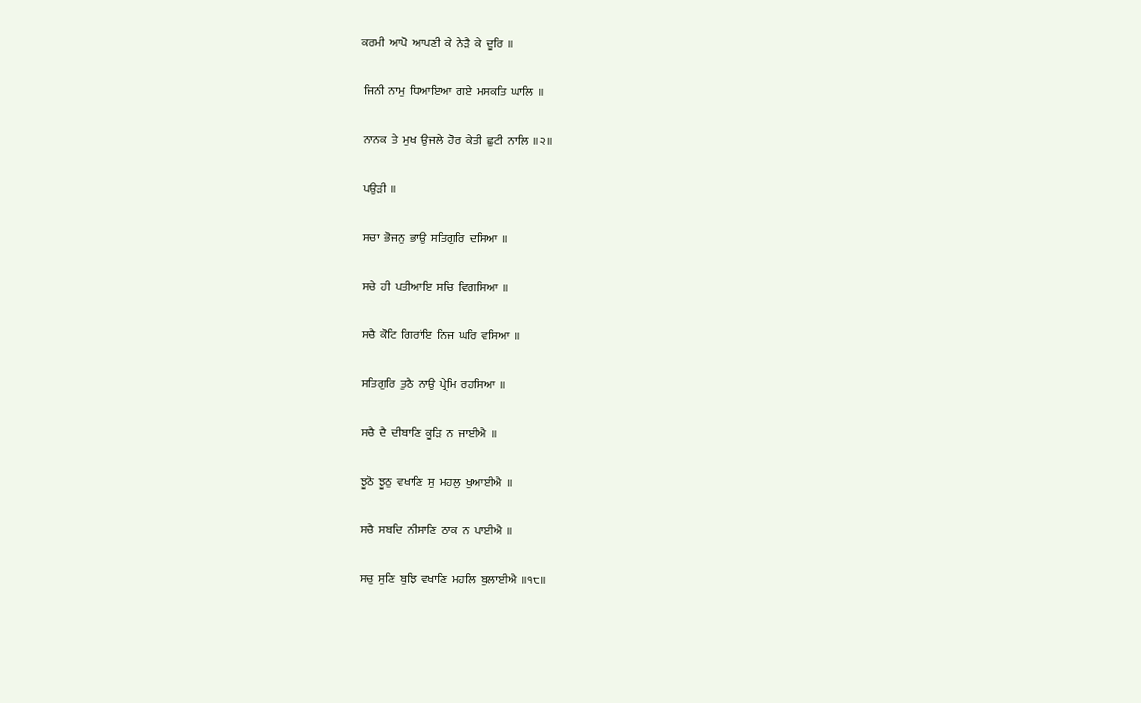ਕਰਮੀ  ਆਪੋ  ਆਪਣੀ  ਕੇ  ਨੇੜੈ  ਕੇ  ਦੂਰਿ  ॥

 ਜਿਨੀ  ਨਾਮੁ  ਧਿਆਇਆ  ਗਏ  ਮਸਕਤਿ  ਘਾਲਿ  ॥

 ਨਾਨਕ  ਤੇ  ਮੁਖ  ਉਜਲੇ  ਹੋਰ  ਕੇਤੀ  ਛੁਟੀ  ਨਾਲਿ  ॥੨॥

 ਪਉੜੀ  ॥

 ਸਚਾ  ਭੋਜਨੁ  ਭਾਉ  ਸਤਿਗੁਰਿ  ਦਸਿਆ  ॥

 ਸਚੇ  ਹੀ  ਪਤੀਆਇ  ਸਚਿ  ਵਿਗਸਿਆ  ॥

 ਸਚੈ  ਕੋਟਿ  ਗਿਰਾਂਇ  ਨਿਜ  ਘਰਿ  ਵਸਿਆ  ॥

 ਸਤਿਗੁਰਿ  ਤੁਠੈ  ਨਾਉ  ਪ੍ਰੇਮਿ  ਰਹਸਿਆ  ॥

 ਸਚੈ  ਦੈ  ਦੀਬਾਣਿ  ਕੂੜਿ  ਨ  ਜਾਈਐ  ॥

 ਝੂਠੋ  ਝੂਠੁ  ਵਖਾਣਿ  ਸੁ  ਮਹਲੁ  ਖੁਆਈਐ  ॥

 ਸਚੈ  ਸਬਦਿ  ਨੀਸਾਣਿ  ਠਾਕ  ਨ  ਪਾਈਐ  ॥

 ਸਚੁ  ਸੁਣਿ  ਬੁਝਿ  ਵਖਾਣਿ  ਮਹਲਿ  ਬੁਲਾਈਐ  ॥੧੮॥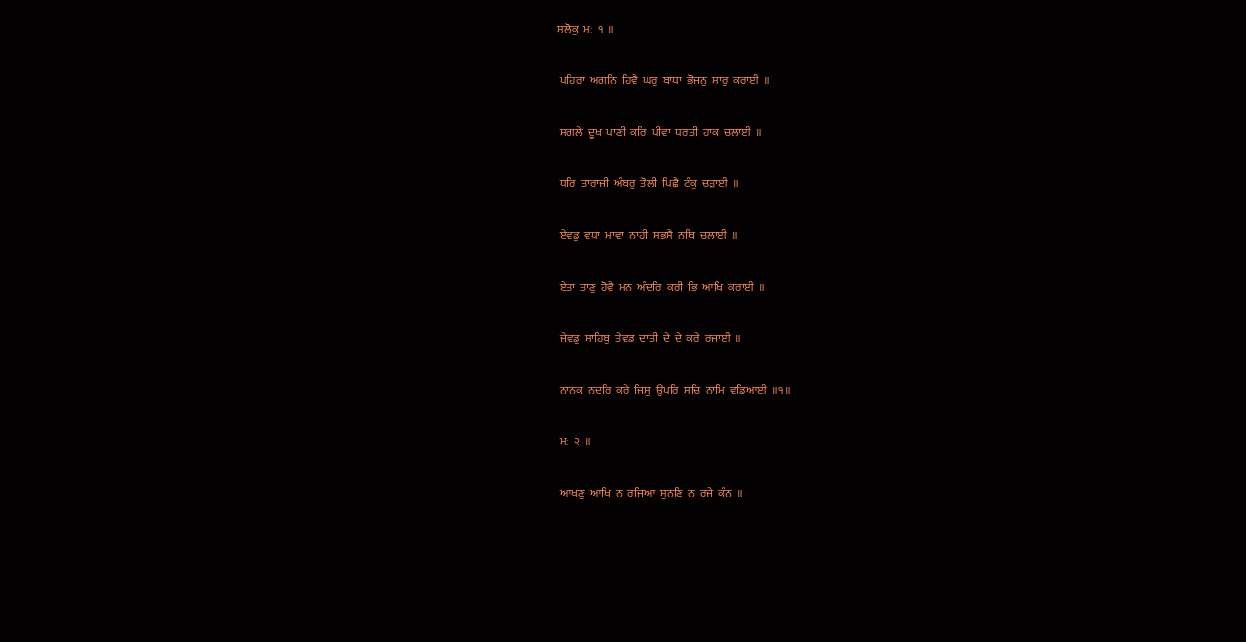ਸਲੋਕੁ  ਮਃ  ੧  ॥

 ਪਹਿਰਾ  ਅਗਨਿ  ਹਿਵੈ  ਘਰੁ  ਬਾਧਾ  ਭੋਜਨੁ  ਸਾਰੁ  ਕਰਾਈ  ॥

 ਸਗਲੇ  ਦੂਖ  ਪਾਣੀ  ਕਰਿ  ਪੀਵਾ  ਧਰਤੀ  ਹਾਕ  ਚਲਾਈ  ॥

 ਧਰਿ  ਤਾਰਾਜੀ  ਅੰਬਰੁ  ਤੋਲੀ  ਪਿਛੈ  ਟੰਕੁ  ਚੜਾਈ  ॥

 ਏਵਡੁ  ਵਧਾ  ਮਾਵਾ  ਨਾਹੀ  ਸਭਸੈ  ਨਥਿ  ਚਲਾਈ  ॥

 ਏਤਾ  ਤਾਣੁ  ਹੋਵੈ  ਮਨ  ਅੰਦਰਿ  ਕਰੀ  ਭਿ  ਆਖਿ  ਕਰਾਈ  ॥

 ਜੇਵਡੁ  ਸਾਹਿਬੁ  ਤੇਵਡ  ਦਾਤੀ  ਦੇ  ਦੇ  ਕਰੇ  ਰਜਾਈ  ॥

 ਨਾਨਕ  ਨਦਰਿ  ਕਰੇ  ਜਿਸੁ  ਉਪਰਿ  ਸਚਿ  ਨਾਮਿ  ਵਡਿਆਈ  ॥੧॥

 ਮਃ  ੨  ॥

 ਆਖਣੁ  ਆਖਿ  ਨ  ਰਜਿਆ  ਸੁਨਣਿ  ਨ  ਰਜੇ  ਕੰਨ  ॥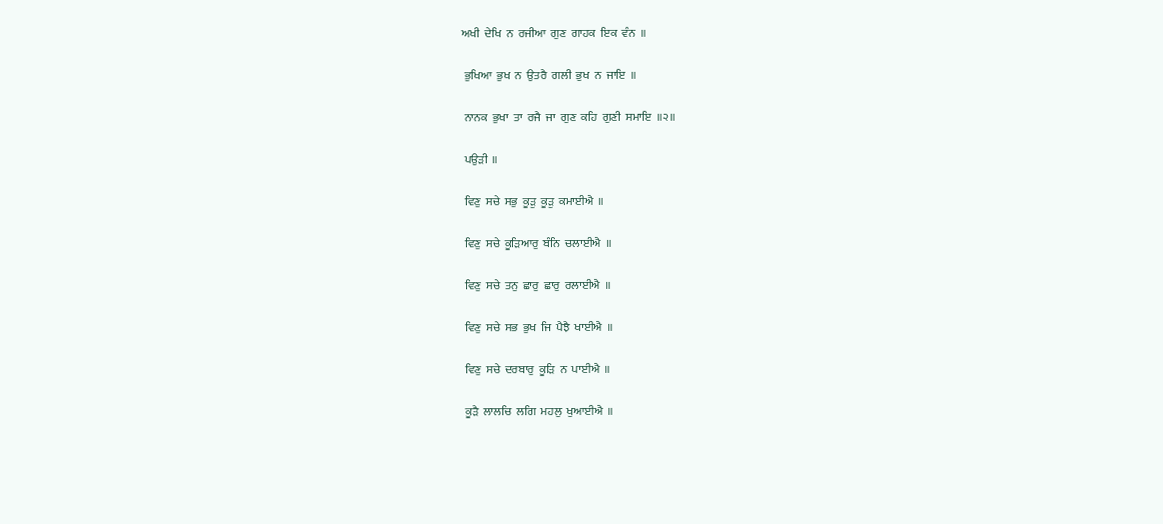ਅਖੀ  ਦੇਖਿ  ਨ  ਰਜੀਆ  ਗੁਣ  ਗਾਹਕ  ਇਕ  ਵੰਨ  ॥

 ਭੁਖਿਆ  ਭੁਖ  ਨ  ਉਤਰੈ  ਗਲੀ  ਭੁਖ  ਨ  ਜਾਇ  ॥

 ਨਾਨਕ  ਭੁਖਾ  ਤਾ  ਰਜੈ  ਜਾ  ਗੁਣ  ਕਹਿ  ਗੁਣੀ  ਸਮਾਇ  ॥੨॥

 ਪਉੜੀ  ॥

 ਵਿਣੁ  ਸਚੇ  ਸਭੁ  ਕੂੜੁ  ਕੂੜੁ  ਕਮਾਈਐ  ॥

 ਵਿਣੁ  ਸਚੇ  ਕੂੜਿਆਰੁ  ਬੰਨਿ  ਚਲਾਈਐ  ॥

 ਵਿਣੁ  ਸਚੇ  ਤਨੁ  ਛਾਰੁ  ਛਾਰੁ  ਰਲਾਈਐ  ॥

 ਵਿਣੁ  ਸਚੇ  ਸਭ  ਭੁਖ  ਜਿ  ਪੈਝੈ  ਖਾਈਐ  ॥

 ਵਿਣੁ  ਸਚੇ  ਦਰਬਾਰੁ  ਕੂੜਿ  ਨ  ਪਾਈਐ  ॥

 ਕੂੜੈ  ਲਾਲਚਿ  ਲਗਿ  ਮਹਲੁ  ਖੁਆਈਐ  ॥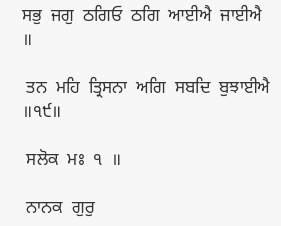ਸਭੁ  ਜਗੁ  ਠਗਿਓ  ਠਗਿ  ਆਈਐ  ਜਾਈਐ  ॥

 ਤਨ  ਮਹਿ  ਤ੍ਰਿਸਨਾ  ਅਗਿ  ਸਬਦਿ  ਬੁਝਾਈਐ  ॥੧੯॥

 ਸਲੋਕ  ਮਃ  ੧  ॥

 ਨਾਨਕ  ਗੁਰੁ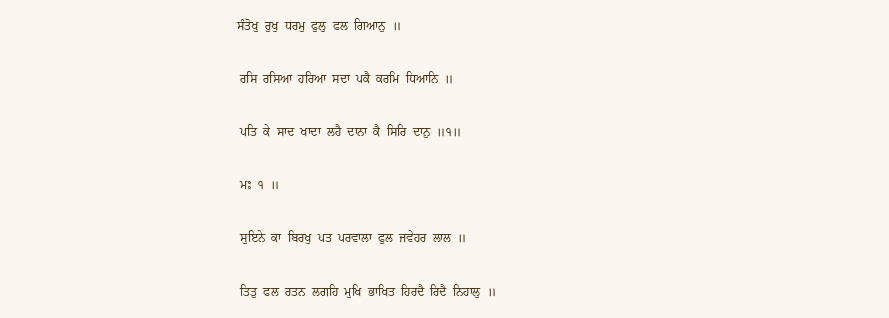ਸੰਤੋਖੁ  ਰੁਖੁ  ਧਰਮੁ  ਫੁਲੁ  ਫਲ  ਗਿਆਨੁ  ॥

 ਰਸਿ  ਰਸਿਆ  ਹਰਿਆ  ਸਦਾ  ਪਕੈ  ਕਰਮਿ  ਧਿਆਨਿ  ॥

 ਪਤਿ  ਕੇ  ਸਾਦ  ਖਾਦਾ  ਲਹੈ  ਦਾਨਾ  ਕੈ  ਸਿਰਿ  ਦਾਨੁ  ॥੧॥

 ਮਃ  ੧  ॥

 ਸੁਇਨੇ  ਕਾ  ਬਿਰਖੁ  ਪਤ  ਪਰਵਾਲਾ  ਫੁਲ  ਜਵੇਹਰ  ਲਾਲ  ॥

 ਤਿਤੁ  ਫਲ  ਰਤਨ  ਲਗਹਿ  ਮੁਖਿ  ਭਾਖਿਤ  ਹਿਰਦੈ  ਰਿਦੈ  ਨਿਹਾਲੁ  ॥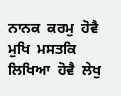ਨਾਨਕ  ਕਰਮੁ  ਹੋਵੈ  ਮੁਖਿ  ਮਸਤਕਿ  ਲਿਖਿਆ  ਹੋਵੈ  ਲੇਖੁ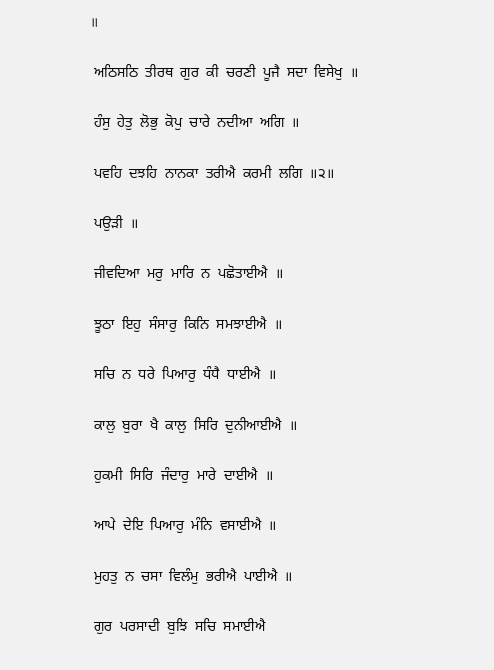॥

 ਅਠਿਸਠਿ  ਤੀਰਥ  ਗੁਰ  ਕੀ  ਚਰਣੀ  ਪੂਜੈ  ਸਦਾ  ਵਿਸੇਖੁ  ॥

 ਹੰਸੁ  ਹੇਤੁ  ਲੋਭੁ  ਕੋਪੁ  ਚਾਰੇ  ਨਦੀਆ  ਅਗਿ  ॥

 ਪਵਹਿ  ਦਝਹਿ  ਨਾਨਕਾ  ਤਰੀਐ  ਕਰਮੀ  ਲਗਿ  ॥੨॥

 ਪਉੜੀ  ॥

 ਜੀਵਦਿਆ  ਮਰੁ  ਮਾਰਿ  ਨ  ਪਛੋਤਾਈਐ  ॥

 ਝੂਠਾ  ਇਹੁ  ਸੰਸਾਰੁ  ਕਿਨਿ  ਸਮਝਾਈਐ  ॥

 ਸਚਿ  ਨ  ਧਰੇ  ਪਿਆਰੁ  ਧੰਧੈ  ਧਾਈਐ  ॥

 ਕਾਲੁ  ਬੁਰਾ  ਖੈ  ਕਾਲੁ  ਸਿਰਿ  ਦੁਨੀਆਈਐ  ॥

 ਹੁਕਮੀ  ਸਿਰਿ  ਜੰਦਾਰੁ  ਮਾਰੇ  ਦਾਈਐ  ॥

 ਆਪੇ  ਦੇਇ  ਪਿਆਰੁ  ਮੰਨਿ  ਵਸਾਈਐ  ॥

 ਮੁਹਤੁ  ਨ  ਚਸਾ  ਵਿਲੰਮੁ  ਭਰੀਐ  ਪਾਈਐ  ॥

 ਗੁਰ  ਪਰਸਾਦੀ  ਬੁਝਿ  ਸਚਿ  ਸਮਾਈਐ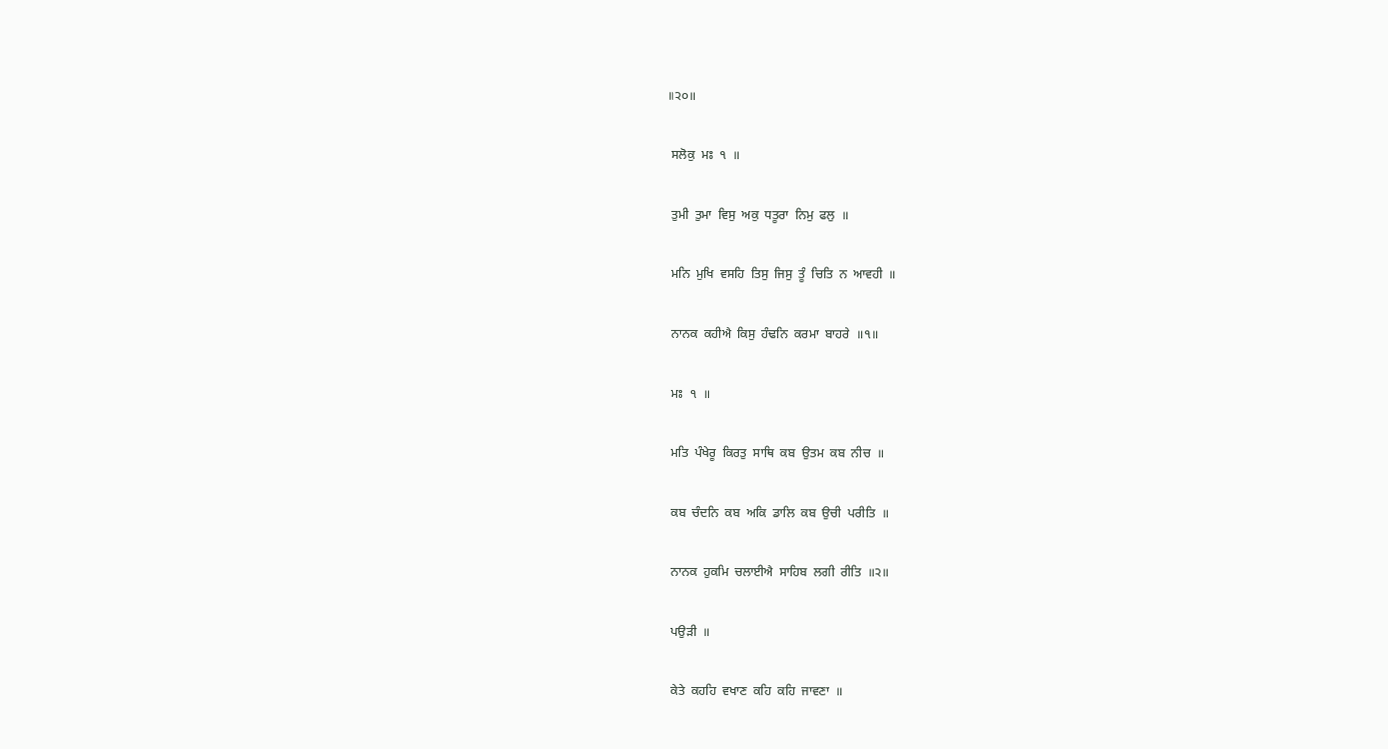॥੨੦॥

 ਸਲੋਕੁ  ਮਃ  ੧  ॥

 ਤੁਮੀ  ਤੁਮਾ  ਵਿਸੁ  ਅਕੁ  ਧਤੂਰਾ  ਨਿਮੁ  ਫਲੁ  ॥

 ਮਨਿ  ਮੁਖਿ  ਵਸਹਿ  ਤਿਸੁ  ਜਿਸੁ  ਤੂੰ  ਚਿਤਿ  ਨ  ਆਵਹੀ  ॥

 ਨਾਨਕ  ਕਹੀਐ  ਕਿਸੁ  ਹੰਢਨਿ  ਕਰਮਾ  ਬਾਹਰੇ  ॥੧॥

 ਮਃ  ੧  ॥

 ਮਤਿ  ਪੰਖੇਰੂ  ਕਿਰਤੁ  ਸਾਥਿ  ਕਬ  ਉਤਮ  ਕਬ  ਨੀਚ  ॥

 ਕਬ  ਚੰਦਨਿ  ਕਬ  ਅਕਿ  ਡਾਲਿ  ਕਬ  ਉਚੀ  ਪਰੀਤਿ  ॥

 ਨਾਨਕ  ਹੁਕਮਿ  ਚਲਾਈਐ  ਸਾਹਿਬ  ਲਗੀ  ਰੀਤਿ  ॥੨॥

 ਪਉੜੀ  ॥

 ਕੇਤੇ  ਕਹਹਿ  ਵਖਾਣ  ਕਹਿ  ਕਹਿ  ਜਾਵਣਾ  ॥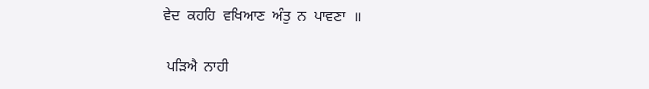ਵੇਦ  ਕਹਹਿ  ਵਖਿਆਣ  ਅੰਤੁ  ਨ  ਪਾਵਣਾ  ॥

 ਪੜਿਐ  ਨਾਹੀ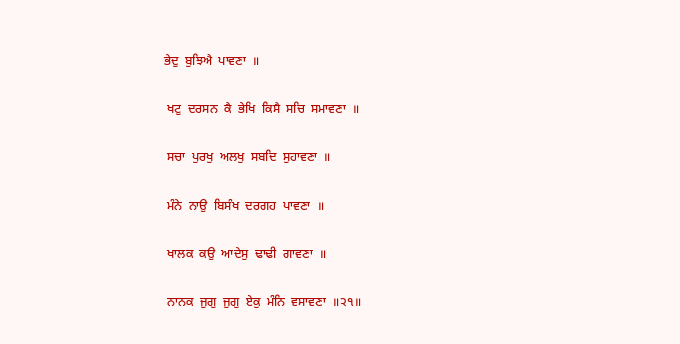ਭੇਦੁ  ਬੁਝਿਐ  ਪਾਵਣਾ  ॥

 ਖਟੁ  ਦਰਸਨ  ਕੈ  ਭੇਖਿ  ਕਿਸੈ  ਸਚਿ  ਸਮਾਵਣਾ  ॥

 ਸਚਾ  ਪੁਰਖੁ  ਅਲਖੁ  ਸਬਦਿ  ਸੁਹਾਵਣਾ  ॥

 ਮੰਨੇ  ਨਾਉ  ਬਿਸੰਖ  ਦਰਗਹ  ਪਾਵਣਾ  ॥

 ਖਾਲਕ  ਕਉ  ਆਦੇਸੁ  ਢਾਢੀ  ਗਾਵਣਾ  ॥

 ਨਾਨਕ  ਜੁਗੁ  ਜੁਗੁ  ਏਕੁ  ਮੰਨਿ  ਵਸਾਵਣਾ  ॥੨੧॥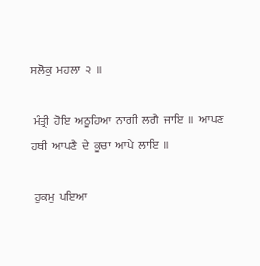ਸਲੋਕੁ  ਮਹਲਾ  ੨  ॥

 ਮੰਤ੍ਰੀ  ਹੋਇ  ਅਠੂਹਿਆ  ਨਾਗੀ  ਲਗੈ  ਜਾਇ  ॥  ਆਪਣ  ਹਥੀ  ਆਪਣੈ  ਦੇ  ਕੂਚਾ  ਆਪੇ  ਲਾਇ  ॥

 ਹੁਕਮੁ  ਪਇਆ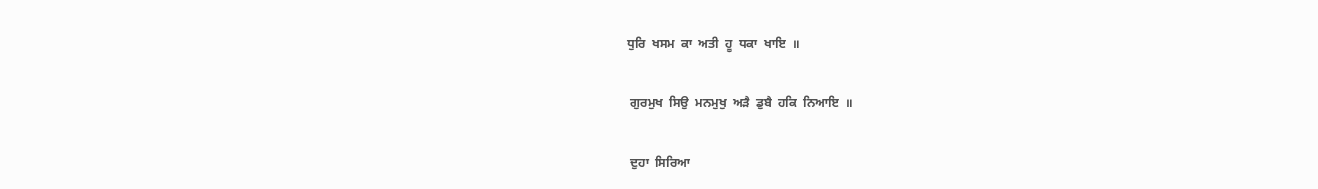ਧੁਰਿ  ਖਸਮ  ਕਾ  ਅਤੀ  ਹੂ  ਧਕਾ  ਖਾਇ  ॥

 ਗੁਰਮੁਖ  ਸਿਉ  ਮਨਮੁਖੁ  ਅੜੈ  ਡੁਬੈ  ਹਕਿ  ਨਿਆਇ  ॥

 ਦੁਹਾ  ਸਿਰਿਆ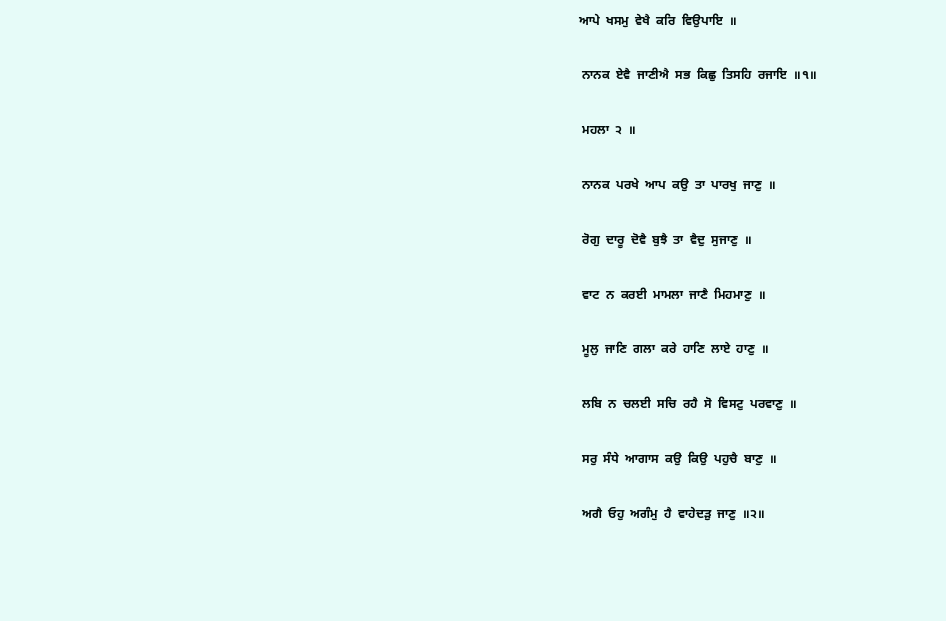ਆਪੇ  ਖਸਮੁ  ਵੇਖੈ  ਕਰਿ  ਵਿਉਪਾਇ  ॥

 ਨਾਨਕ  ਏਵੈ  ਜਾਣੀਐ  ਸਭ  ਕਿਛੁ  ਤਿਸਹਿ  ਰਜਾਇ  ॥੧॥

 ਮਹਲਾ  ੨  ॥

 ਨਾਨਕ  ਪਰਖੇ  ਆਪ  ਕਉ  ਤਾ  ਪਾਰਖੁ  ਜਾਣੁ  ॥

 ਰੋਗੁ  ਦਾਰੂ  ਦੋਵੈ  ਬੁਝੈ  ਤਾ  ਵੈਦੁ  ਸੁਜਾਣੁ  ॥

 ਵਾਟ  ਨ  ਕਰਈ  ਮਾਮਲਾ  ਜਾਣੈ  ਮਿਹਮਾਣੁ  ॥

 ਮੂਲੁ  ਜਾਣਿ  ਗਲਾ  ਕਰੇ  ਹਾਣਿ  ਲਾਏ  ਹਾਣੁ  ॥

 ਲਬਿ  ਨ  ਚਲਈ  ਸਚਿ  ਰਹੈ  ਸੋ  ਵਿਸਟੁ  ਪਰਵਾਣੁ  ॥

 ਸਰੁ  ਸੰਧੇ  ਆਗਾਸ  ਕਉ  ਕਿਉ  ਪਹੁਚੈ  ਬਾਣੁ  ॥

 ਅਗੈ  ਓਹੁ  ਅਗੰਮੁ  ਹੈ  ਵਾਹੇਦੜੁ  ਜਾਣੁ  ॥੨॥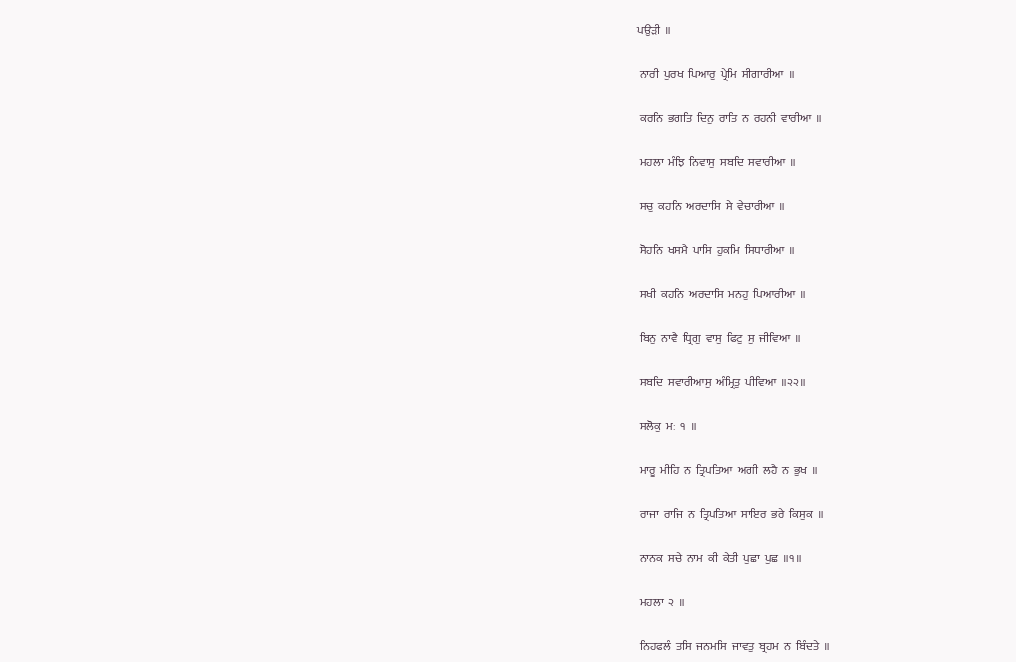ਪਉੜੀ  ॥

 ਨਾਰੀ  ਪੁਰਖ  ਪਿਆਰੁ  ਪ੍ਰੇਮਿ  ਸੀਗਾਰੀਆ  ॥

 ਕਰਨਿ  ਭਗਤਿ  ਦਿਨੁ  ਰਾਤਿ  ਨ  ਰਹਨੀ  ਵਾਰੀਆ  ॥

 ਮਹਲਾ  ਮੰਝਿ  ਨਿਵਾਸੁ  ਸਬਦਿ  ਸਵਾਰੀਆ  ॥

 ਸਚੁ  ਕਹਨਿ  ਅਰਦਾਸਿ  ਸੇ  ਵੇਚਾਰੀਆ  ॥

 ਸੋਹਨਿ  ਖਸਮੈ  ਪਾਸਿ  ਹੁਕਮਿ  ਸਿਧਾਰੀਆ  ॥

 ਸਖੀ  ਕਹਨਿ  ਅਰਦਾਸਿ  ਮਨਹੁ  ਪਿਆਰੀਆ  ॥

 ਬਿਨੁ  ਨਾਵੈ  ਧ੍ਰਿਗੁ  ਵਾਸੁ  ਫਿਟੁ  ਸੁ  ਜੀਵਿਆ  ॥

 ਸਬਦਿ  ਸਵਾਰੀਆਸੁ  ਅੰਮ੍ਰਿਤੁ  ਪੀਵਿਆ  ॥੨੨॥

 ਸਲੋਕੁ  ਮਃ  ੧  ॥

 ਮਾਰੂ  ਮੀਹਿ  ਨ  ਤ੍ਰਿਪਤਿਆ  ਅਗੀ  ਲਹੈ  ਨ  ਭੁਖ  ॥

 ਰਾਜਾ  ਰਾਜਿ  ਨ  ਤ੍ਰਿਪਤਿਆ  ਸਾਇਰ  ਭਰੇ  ਕਿਸੁਕ  ॥

 ਨਾਨਕ  ਸਚੇ  ਨਾਮ  ਕੀ  ਕੇਤੀ  ਪੁਛਾ  ਪੁਛ  ॥੧॥

 ਮਹਲਾ  ੨  ॥

 ਨਿਹਫਲੰ  ਤਸਿ  ਜਨਮਸਿ  ਜਾਵਤੁ  ਬ੍ਰਹਮ  ਨ  ਬਿੰਦਤੇ  ॥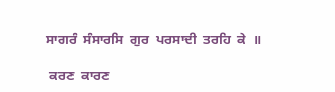ਸਾਗਰੰ  ਸੰਸਾਰਸਿ  ਗੁਰ  ਪਰਸਾਦੀ  ਤਰਹਿ  ਕੇ  ॥

 ਕਰਣ  ਕਾਰਣ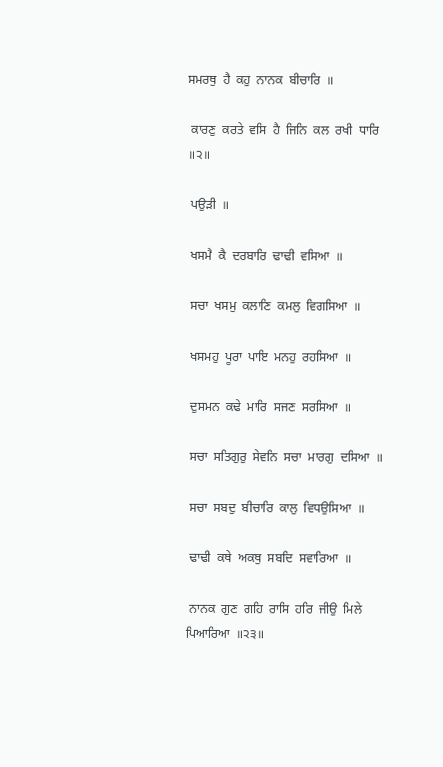ਸਮਰਥੁ  ਹੈ  ਕਹੁ  ਨਾਨਕ  ਬੀਚਾਰਿ  ॥

 ਕਾਰਣੁ  ਕਰਤੇ  ਵਸਿ  ਹੈ  ਜਿਨਿ  ਕਲ  ਰਖੀ  ਧਾਰਿ  ॥੨॥

 ਪਉੜੀ  ॥

 ਖਸਮੈ  ਕੈ  ਦਰਬਾਰਿ  ਢਾਢੀ  ਵਸਿਆ  ॥

 ਸਚਾ  ਖਸਮੁ  ਕਲਾਣਿ  ਕਮਲੁ  ਵਿਗਸਿਆ  ॥

 ਖਸਮਹੁ  ਪੂਰਾ  ਪਾਇ  ਮਨਹੁ  ਰਹਸਿਆ  ॥

 ਦੁਸਮਨ  ਕਢੇ  ਮਾਰਿ  ਸਜਣ  ਸਰਸਿਆ  ॥

 ਸਚਾ  ਸਤਿਗੁਰੁ  ਸੇਵਨਿ  ਸਚਾ  ਮਾਰਗੁ  ਦਸਿਆ  ॥

 ਸਚਾ  ਸਬਦੁ  ਬੀਚਾਰਿ  ਕਾਲੁ  ਵਿਧਉਸਿਆ  ॥

 ਢਾਢੀ  ਕਥੇ  ਅਕਥੁ  ਸਬਦਿ  ਸਵਾਰਿਆ  ॥

 ਨਾਨਕ  ਗੁਣ  ਗਹਿ  ਰਾਸਿ  ਹਰਿ  ਜੀਉ  ਮਿਲੇ  ਪਿਆਰਿਆ  ॥੨੩॥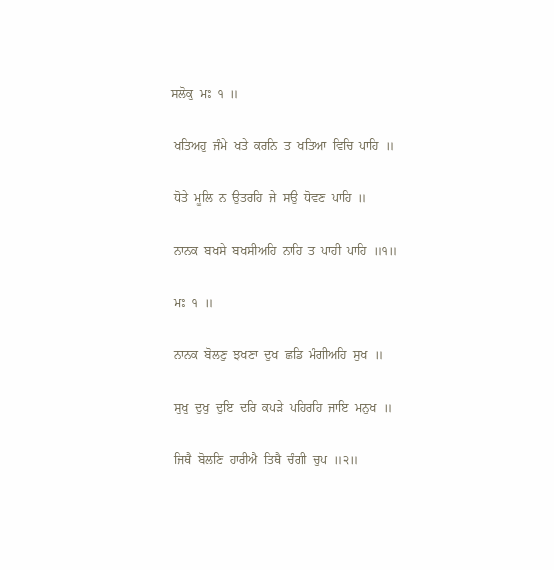ਸਲੋਕੁ  ਮਃ  ੧  ॥

 ਖਤਿਅਹੁ  ਜੰਮੇ  ਖਤੇ  ਕਰਨਿ  ਤ  ਖਤਿਆ  ਵਿਚਿ  ਪਾਹਿ  ॥

 ਧੋਤੇ  ਮੂਲਿ  ਨ  ਉਤਰਹਿ  ਜੇ  ਸਉ  ਧੋਵਣ  ਪਾਹਿ  ॥

 ਨਾਨਕ  ਬਖਸੇ  ਬਖਸੀਅਹਿ  ਨਾਹਿ  ਤ  ਪਾਹੀ  ਪਾਹਿ  ॥੧॥

 ਮਃ  ੧  ॥

 ਨਾਨਕ  ਬੋਲਣੁ  ਝਖਣਾ  ਦੁਖ  ਛਡਿ  ਮੰਗੀਅਹਿ  ਸੁਖ  ॥

 ਸੁਖੁ  ਦੁਖੁ  ਦੁਇ  ਦਰਿ  ਕਪੜੇ  ਪਹਿਰਹਿ  ਜਾਇ  ਮਨੁਖ  ॥

 ਜਿਥੈ  ਬੋਲਣਿ  ਹਾਰੀਐ  ਤਿਥੈ  ਚੰਗੀ  ਚੁਪ  ॥੨॥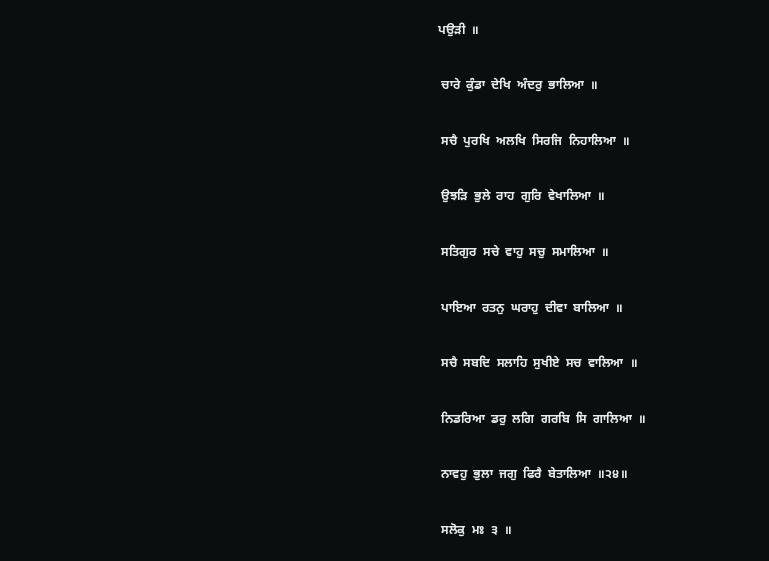ਪਉੜੀ  ॥

 ਚਾਰੇ  ਕੁੰਡਾ  ਦੇਖਿ  ਅੰਦਰੁ  ਭਾਲਿਆ  ॥

 ਸਚੈ  ਪੁਰਖਿ  ਅਲਖਿ  ਸਿਰਜਿ  ਨਿਹਾਲਿਆ  ॥

 ਉਝੜਿ  ਭੁਲੇ  ਰਾਹ  ਗੁਰਿ  ਵੇਖਾਲਿਆ  ॥

 ਸਤਿਗੁਰ  ਸਚੇ  ਵਾਹੁ  ਸਚੁ  ਸਮਾਲਿਆ  ॥

 ਪਾਇਆ  ਰਤਨੁ  ਘਰਾਹੁ  ਦੀਵਾ  ਬਾਲਿਆ  ॥

 ਸਚੈ  ਸਬਦਿ  ਸਲਾਹਿ  ਸੁਖੀਏ  ਸਚ  ਵਾਲਿਆ  ॥

 ਨਿਡਰਿਆ  ਡਰੁ  ਲਗਿ  ਗਰਬਿ  ਸਿ  ਗਾਲਿਆ  ॥

 ਨਾਵਹੁ  ਭੁਲਾ  ਜਗੁ  ਫਿਰੈ  ਬੇਤਾਲਿਆ  ॥੨੪॥

 ਸਲੋਕੁ  ਮਃ  ੩  ॥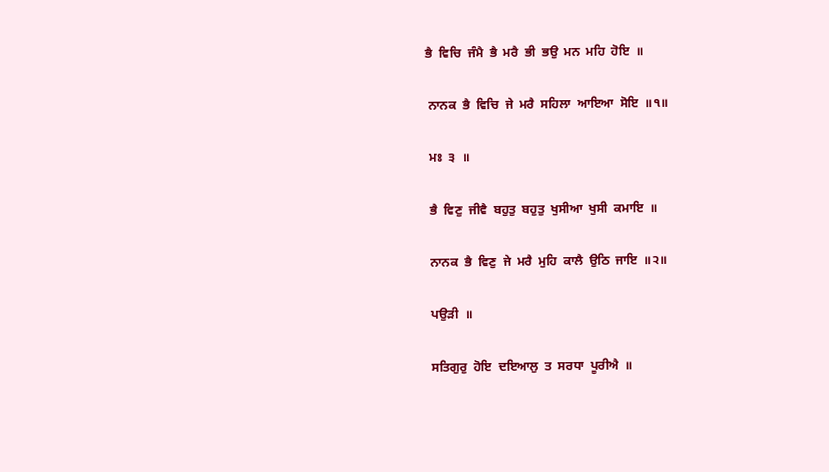ਭੈ  ਵਿਚਿ  ਜੰਮੈ  ਭੈ  ਮਰੈ  ਭੀ  ਭਉ  ਮਨ  ਮਹਿ  ਹੋਇ  ॥

 ਨਾਨਕ  ਭੈ  ਵਿਚਿ  ਜੇ  ਮਰੈ  ਸਹਿਲਾ  ਆਇਆ  ਸੋਇ  ॥੧॥

 ਮਃ  ੩  ॥

 ਭੈ  ਵਿਣੁ  ਜੀਵੈ  ਬਹੁਤੁ  ਬਹੁਤੁ  ਖੁਸੀਆ  ਖੁਸੀ  ਕਮਾਇ  ॥

 ਨਾਨਕ  ਭੈ  ਵਿਣੁ  ਜੇ  ਮਰੈ  ਮੁਹਿ  ਕਾਲੈ  ਉਠਿ  ਜਾਇ  ॥੨॥

 ਪਉੜੀ  ॥

 ਸਤਿਗੁਰੁ  ਹੋਇ  ਦਇਆਲੁ  ਤ  ਸਰਧਾ  ਪੂਰੀਐ  ॥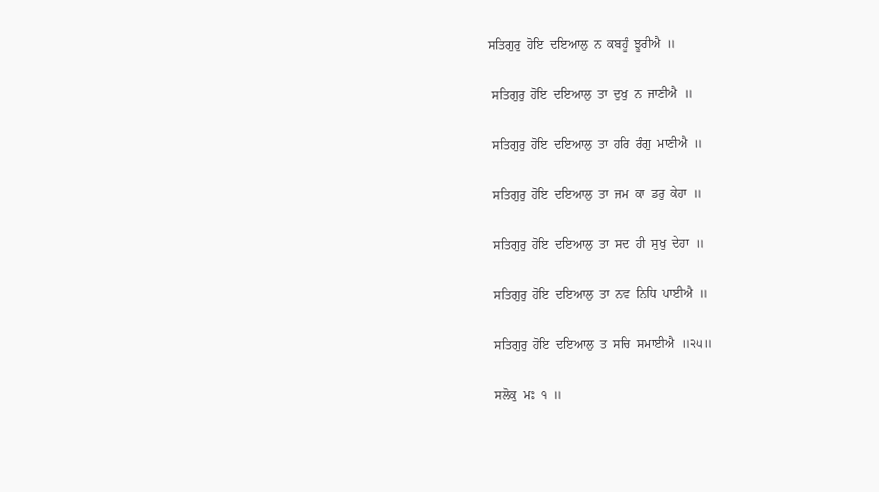ਸਤਿਗੁਰੁ  ਹੋਇ  ਦਇਆਲੁ  ਨ  ਕਬਹੂੰ  ਝੂਰੀਐ  ॥

 ਸਤਿਗੁਰੁ  ਹੋਇ  ਦਇਆਲੁ  ਤਾ  ਦੁਖੁ  ਨ  ਜਾਣੀਐ  ॥

 ਸਤਿਗੁਰੁ  ਹੋਇ  ਦਇਆਲੁ  ਤਾ  ਹਰਿ  ਰੰਗੁ  ਮਾਣੀਐ  ॥

 ਸਤਿਗੁਰੁ  ਹੋਇ  ਦਇਆਲੁ  ਤਾ  ਜਮ  ਕਾ  ਡਰੁ  ਕੇਹਾ  ॥

 ਸਤਿਗੁਰੁ  ਹੋਇ  ਦਇਆਲੁ  ਤਾ  ਸਦ  ਹੀ  ਸੁਖੁ  ਦੇਹਾ  ॥

 ਸਤਿਗੁਰੁ  ਹੋਇ  ਦਇਆਲੁ  ਤਾ  ਨਵ  ਨਿਧਿ  ਪਾਈਐ  ॥

 ਸਤਿਗੁਰੁ  ਹੋਇ  ਦਇਆਲੁ  ਤ  ਸਚਿ  ਸਮਾਈਐ  ॥੨੫॥

 ਸਲੋਕੁ  ਮਃ  ੧  ॥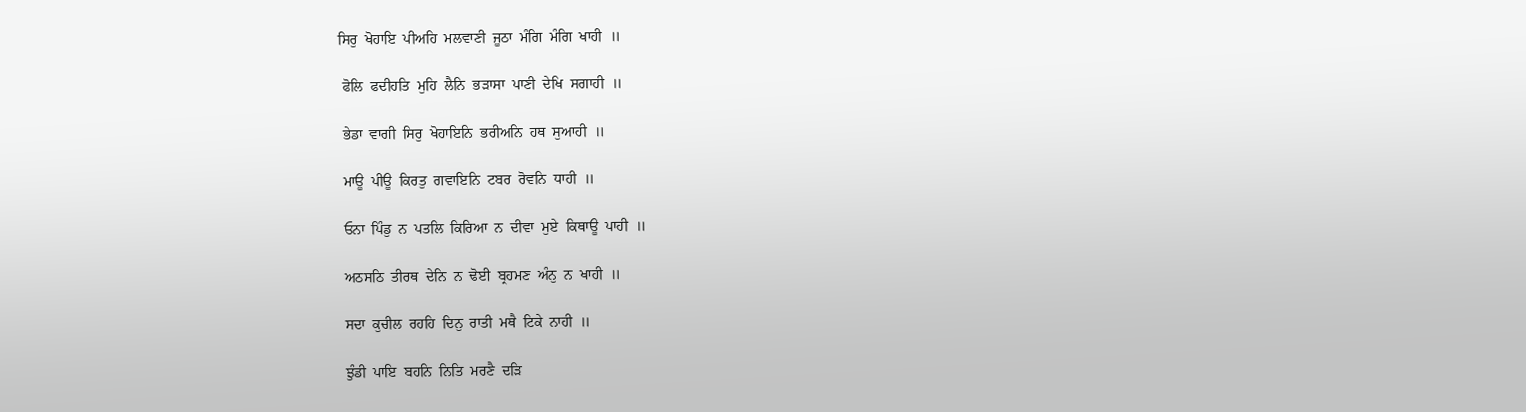ਸਿਰੁ  ਖੋਹਾਇ  ਪੀਅਹਿ  ਮਲਵਾਣੀ  ਜੂਠਾ  ਮੰਗਿ  ਮੰਗਿ  ਖਾਹੀ  ॥

 ਫੋਲਿ  ਫਦੀਹਤਿ  ਮੁਹਿ  ਲੈਨਿ  ਭੜਾਸਾ  ਪਾਣੀ  ਦੇਖਿ  ਸਗਾਹੀ  ॥

 ਭੇਡਾ  ਵਾਗੀ  ਸਿਰੁ  ਖੋਹਾਇਨਿ  ਭਰੀਅਨਿ  ਹਥ  ਸੁਆਹੀ  ॥

 ਮਾਊ  ਪੀਊ  ਕਿਰਤੁ  ਗਵਾਇਨਿ  ਟਬਰ  ਰੋਵਨਿ  ਧਾਹੀ  ॥

 ਓਨਾ  ਪਿੰਡੁ  ਨ  ਪਤਲਿ  ਕਿਰਿਆ  ਨ  ਦੀਵਾ  ਮੁਏ  ਕਿਥਾਊ  ਪਾਹੀ  ॥

 ਅਠਸਠਿ  ਤੀਰਥ  ਦੇਨਿ  ਨ  ਢੋਈ  ਬ੍ਰਹਮਣ  ਅੰਨੁ  ਨ  ਖਾਹੀ  ॥

 ਸਦਾ  ਕੁਚੀਲ  ਰਹਹਿ  ਦਿਨੁ  ਰਾਤੀ  ਮਥੈ  ਟਿਕੇ  ਨਾਹੀ  ॥

 ਝੁੰਡੀ  ਪਾਇ  ਬਹਨਿ  ਨਿਤਿ  ਮਰਣੈ  ਦੜਿ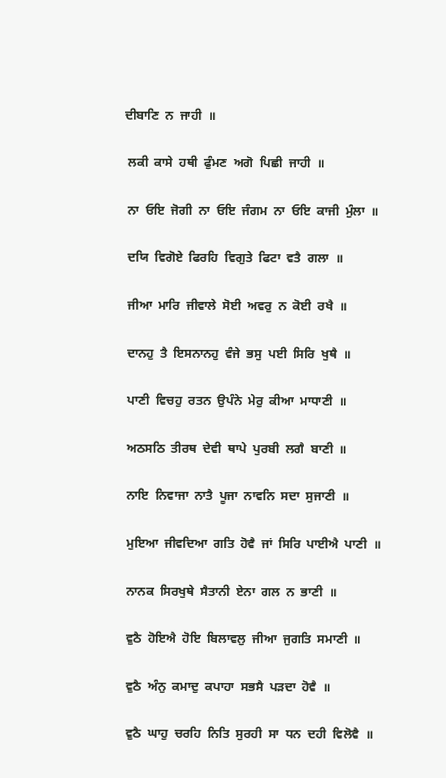ਦੀਬਾਣਿ  ਨ  ਜਾਹੀ  ॥

 ਲਕੀ  ਕਾਸੇ  ਹਥੀ  ਫੁੰਮਣ  ਅਗੋ  ਪਿਛੀ  ਜਾਹੀ  ॥

 ਨਾ  ਓਇ  ਜੋਗੀ  ਨਾ  ਓਇ  ਜੰਗਮ  ਨਾ  ਓਇ  ਕਾਜੀ  ਮੁੰਲਾ  ॥

 ਦਯਿ  ਵਿਗੋਏ  ਫਿਰਹਿ  ਵਿਗੁਤੇ  ਫਿਟਾ  ਵਤੈ  ਗਲਾ  ॥

 ਜੀਆ  ਮਾਰਿ  ਜੀਵਾਲੇ  ਸੋਈ  ਅਵਰੁ  ਨ  ਕੋਈ  ਰਖੈ  ॥

 ਦਾਨਹੁ  ਤੈ  ਇਸਨਾਨਹੁ  ਵੰਜੇ  ਭਸੁ  ਪਈ  ਸਿਰਿ  ਖੁਥੈ  ॥

 ਪਾਣੀ  ਵਿਚਹੁ  ਰਤਨ  ਉਪੰਨੇ  ਮੇਰੁ  ਕੀਆ  ਮਾਧਾਣੀ  ॥

 ਅਠਸਠਿ  ਤੀਰਥ  ਦੇਵੀ  ਥਾਪੇ  ਪੁਰਬੀ  ਲਗੈ  ਬਾਣੀ  ॥

 ਨਾਇ  ਨਿਵਾਜਾ  ਨਾਤੈ  ਪੂਜਾ  ਨਾਵਨਿ  ਸਦਾ  ਸੁਜਾਣੀ  ॥

 ਮੁਇਆ  ਜੀਵਦਿਆ  ਗਤਿ  ਹੋਵੈ  ਜਾਂ  ਸਿਰਿ  ਪਾਈਐ  ਪਾਣੀ  ॥

 ਨਾਨਕ  ਸਿਰਖੁਥੇ  ਸੈਤਾਨੀ  ਏਨਾ  ਗਲ  ਨ  ਭਾਣੀ  ॥

 ਵੁਠੈ  ਹੋਇਐ  ਹੋਇ  ਬਿਲਾਵਲੁ  ਜੀਆ  ਜੁਗਤਿ  ਸਮਾਣੀ  ॥

 ਵੁਠੈ  ਅੰਨੁ  ਕਮਾਦੁ  ਕਪਾਹਾ  ਸਭਸੈ  ਪੜਦਾ  ਹੋਵੈ  ॥

 ਵੁਠੈ  ਘਾਹੁ  ਚਰਹਿ  ਨਿਤਿ  ਸੁਰਹੀ  ਸਾ  ਧਨ  ਦਹੀ  ਵਿਲੋਵੈ  ॥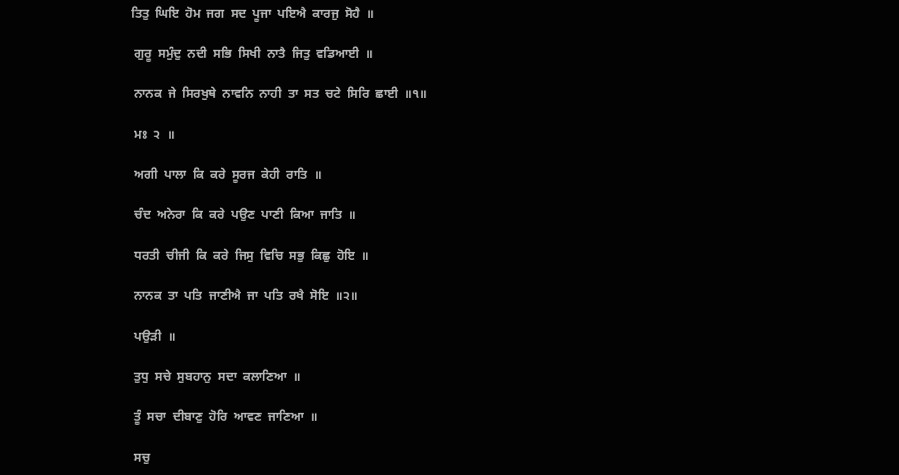ਤਿਤੁ  ਘਿਇ  ਹੋਮ  ਜਗ  ਸਦ  ਪੂਜਾ  ਪਇਐ  ਕਾਰਜੁ  ਸੋਹੈ  ॥

 ਗੁਰੂ  ਸਮੁੰਦੁ  ਨਦੀ  ਸਭਿ  ਸਿਖੀ  ਨਾਤੈ  ਜਿਤੁ  ਵਡਿਆਈ  ॥

 ਨਾਨਕ  ਜੇ  ਸਿਰਖੁਥੇ  ਨਾਵਨਿ  ਨਾਹੀ  ਤਾ  ਸਤ  ਚਟੇ  ਸਿਰਿ  ਛਾਈ  ॥੧॥

 ਮਃ  ੨  ॥

 ਅਗੀ  ਪਾਲਾ  ਕਿ  ਕਰੇ  ਸੂਰਜ  ਕੇਹੀ  ਰਾਤਿ  ॥

 ਚੰਦ  ਅਨੇਰਾ  ਕਿ  ਕਰੇ  ਪਉਣ  ਪਾਣੀ  ਕਿਆ  ਜਾਤਿ  ॥

 ਧਰਤੀ  ਚੀਜੀ  ਕਿ  ਕਰੇ  ਜਿਸੁ  ਵਿਚਿ  ਸਭੁ  ਕਿਛੁ  ਹੋਇ  ॥

 ਨਾਨਕ  ਤਾ  ਪਤਿ  ਜਾਣੀਐ  ਜਾ  ਪਤਿ  ਰਖੈ  ਸੋਇ  ॥੨॥

 ਪਉੜੀ  ॥

 ਤੁਧੁ  ਸਚੇ  ਸੁਬਹਾਨੁ  ਸਦਾ  ਕਲਾਣਿਆ  ॥

 ਤੂੰ  ਸਚਾ  ਦੀਬਾਣੁ  ਹੋਰਿ  ਆਵਣ  ਜਾਣਿਆ  ॥

 ਸਚੁ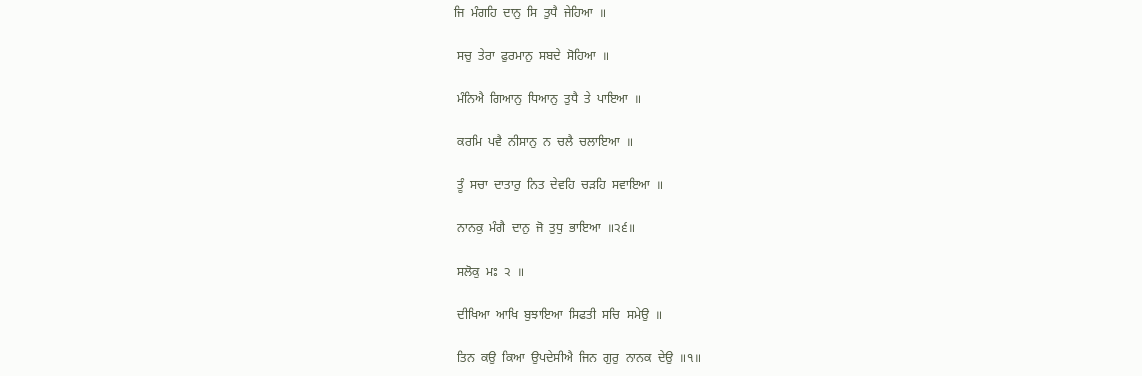ਜਿ  ਮੰਗਹਿ  ਦਾਨੁ  ਸਿ  ਤੁਧੈ  ਜੇਹਿਆ  ॥

 ਸਚੁ  ਤੇਰਾ  ਫੁਰਮਾਨੁ  ਸਬਦੇ  ਸੋਹਿਆ  ॥

 ਮੰਨਿਐ  ਗਿਆਨੁ  ਧਿਆਨੁ  ਤੁਧੈ  ਤੇ  ਪਾਇਆ  ॥

 ਕਰਮਿ  ਪਵੈ  ਨੀਸਾਨੁ  ਨ  ਚਲੈ  ਚਲਾਇਆ  ॥

 ਤੂੰ  ਸਚਾ  ਦਾਤਾਰੁ  ਨਿਤ  ਦੇਵਹਿ  ਚੜਹਿ  ਸਵਾਇਆ  ॥

 ਨਾਨਕੁ  ਮੰਗੈ  ਦਾਨੁ  ਜੋ  ਤੁਧੁ  ਭਾਇਆ  ॥੨੬॥

 ਸਲੋਕੁ  ਮਃ  ੨  ॥

 ਦੀਖਿਆ  ਆਖਿ  ਬੁਝਾਇਆ  ਸਿਫਤੀ  ਸਚਿ  ਸਮੇਉ  ॥

 ਤਿਨ  ਕਉ  ਕਿਆ  ਉਪਦੇਸੀਐ  ਜਿਨ  ਗੁਰੁ  ਨਾਨਕ  ਦੇਉ  ॥੧॥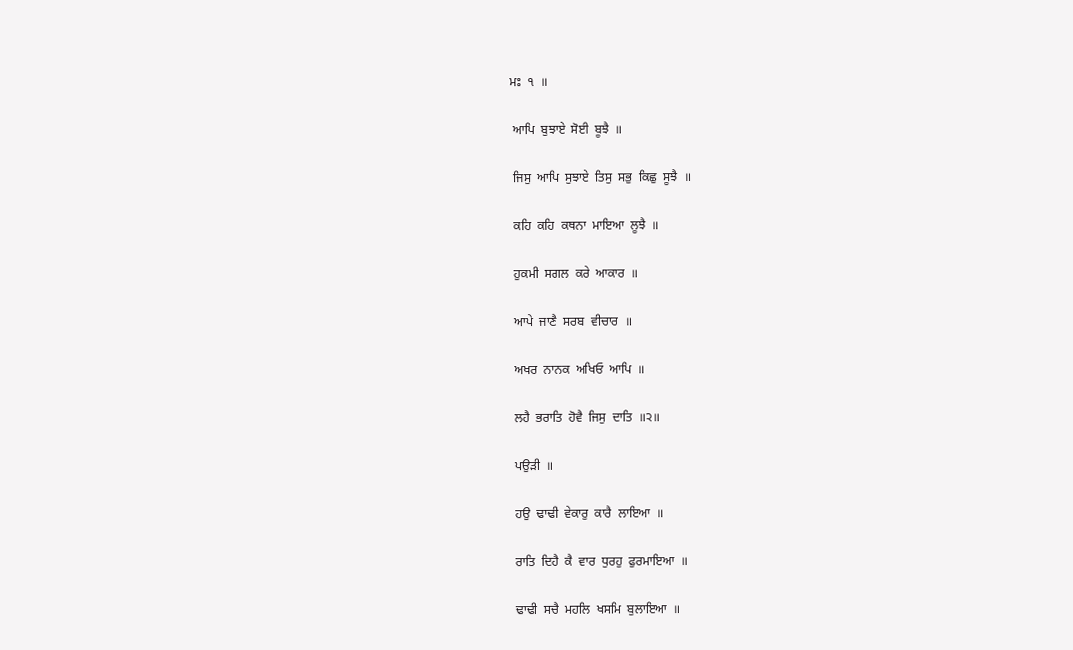ਮਃ  ੧  ॥

 ਆਪਿ  ਬੁਝਾਏ  ਸੋਈ  ਬੂਝੈ  ॥

 ਜਿਸੁ  ਆਪਿ  ਸੁਝਾਏ  ਤਿਸੁ  ਸਭੁ  ਕਿਛੁ  ਸੂਝੈ  ॥

 ਕਹਿ  ਕਹਿ  ਕਥਨਾ  ਮਾਇਆ  ਲੂਝੈ  ॥

 ਹੁਕਮੀ  ਸਗਲ  ਕਰੇ  ਆਕਾਰ  ॥

 ਆਪੇ  ਜਾਣੈ  ਸਰਬ  ਵੀਚਾਰ  ॥

 ਅਖਰ  ਨਾਨਕ  ਅਖਿਓ  ਆਪਿ  ॥

 ਲਹੈ  ਭਰਾਤਿ  ਹੋਵੈ  ਜਿਸੁ  ਦਾਤਿ  ॥੨॥

 ਪਉੜੀ  ॥

 ਹਉ  ਢਾਢੀ  ਵੇਕਾਰੁ  ਕਾਰੈ  ਲਾਇਆ  ॥

 ਰਾਤਿ  ਦਿਹੈ  ਕੈ  ਵਾਰ  ਧੁਰਹੁ  ਫੁਰਮਾਇਆ  ॥

 ਢਾਢੀ  ਸਚੈ  ਮਹਲਿ  ਖਸਮਿ  ਬੁਲਾਇਆ  ॥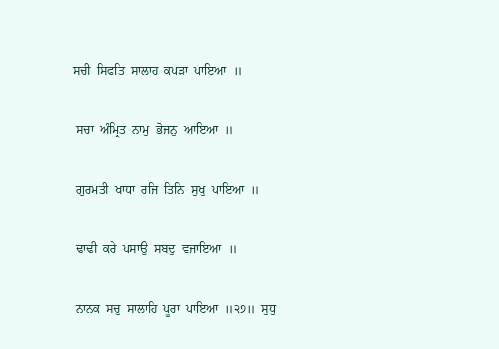ਸਚੀ  ਸਿਫਤਿ  ਸਾਲਾਹ  ਕਪੜਾ  ਪਾਇਆ  ॥

 ਸਚਾ  ਅੰਮ੍ਰਿਤ  ਨਾਮੁ  ਭੋਜਨੁ  ਆਇਆ  ॥

 ਗੁਰਮਤੀ  ਖਾਧਾ  ਰਜਿ  ਤਿਨਿ  ਸੁਖੁ  ਪਾਇਆ  ॥

 ਢਾਢੀ  ਕਰੇ  ਪਸਾਉ  ਸਬਦੁ  ਵਜਾਇਆ  ॥

 ਨਾਨਕ  ਸਚੁ  ਸਾਲਾਹਿ  ਪੂਰਾ  ਪਾਇਆ  ॥੨੭॥  ਸੁਧੁ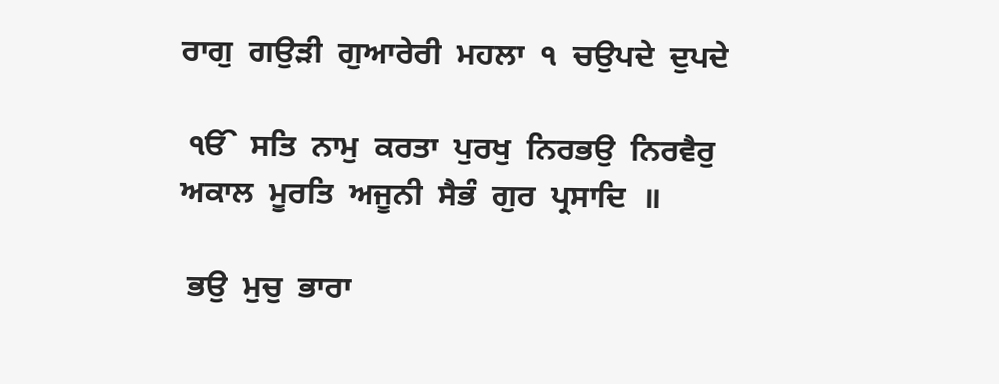ਰਾਗੁ  ਗਉੜੀ  ਗੁਆਰੇਰੀ  ਮਹਲਾ  ੧  ਚਉਪਦੇ  ਦੁਪਦੇ

 ੴ  ਸਤਿ  ਨਾਮੁ  ਕਰਤਾ  ਪੁਰਖੁ  ਨਿਰਭਉ  ਨਿਰਵੈਰੁ  ਅਕਾਲ  ਮੂਰਤਿ  ਅਜੂਨੀ  ਸੈਭੰ  ਗੁਰ  ਪ੍ਰਸਾਦਿ  ॥

 ਭਉ  ਮੁਚੁ  ਭਾਰਾ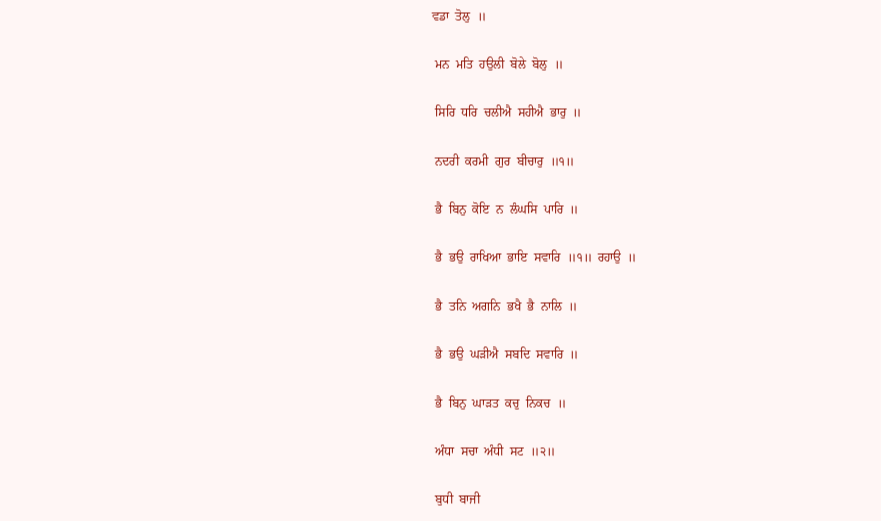ਵਡਾ  ਤੋਲੁ  ॥

 ਮਨ  ਮਤਿ  ਹਉਲੀ  ਬੋਲੇ  ਬੋਲੁ  ॥

 ਸਿਰਿ  ਧਰਿ  ਚਲੀਐ  ਸਹੀਐ  ਭਾਰੁ  ॥

 ਨਦਰੀ  ਕਰਮੀ  ਗੁਰ  ਬੀਚਾਰੁ  ॥੧॥

 ਭੈ  ਬਿਨੁ  ਕੋਇ  ਨ  ਲੰਘਸਿ  ਪਾਰਿ  ॥

 ਭੈ  ਭਉ  ਰਾਖਿਆ  ਭਾਇ  ਸਵਾਰਿ  ॥੧॥  ਰਹਾਉ  ॥

 ਭੈ  ਤਨਿ  ਅਗਨਿ  ਭਖੈ  ਭੈ  ਨਾਲਿ  ॥

 ਭੈ  ਭਉ  ਘੜੀਐ  ਸਬਦਿ  ਸਵਾਰਿ  ॥

 ਭੈ  ਬਿਨੁ  ਘਾੜਤ  ਕਚੁ  ਨਿਕਚ  ॥

 ਅੰਧਾ  ਸਚਾ  ਅੰਧੀ  ਸਟ  ॥੨॥

 ਬੁਧੀ  ਬਾਜੀ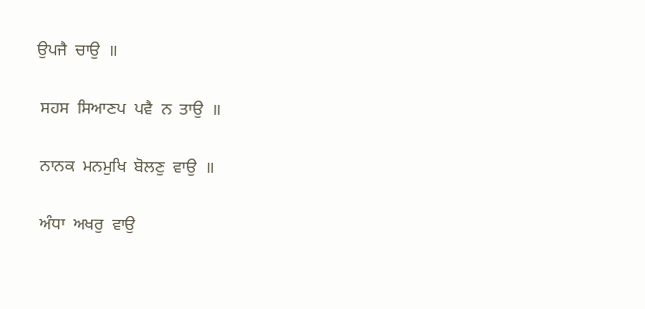ਉਪਜੈ  ਚਾਉ  ॥

 ਸਹਸ  ਸਿਆਣਪ  ਪਵੈ  ਨ  ਤਾਉ  ॥

 ਨਾਨਕ  ਮਨਮੁਖਿ  ਬੋਲਣੁ  ਵਾਉ  ॥

 ਅੰਧਾ  ਅਖਰੁ  ਵਾਉ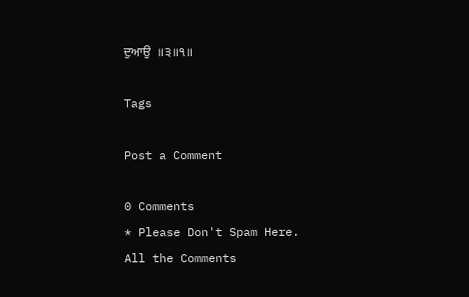ਦੁਆਉ  ॥੩॥੧॥

Tags

Post a Comment

0 Comments
* Please Don't Spam Here. All the Comments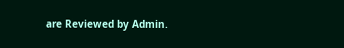are Reviewed by Admin.